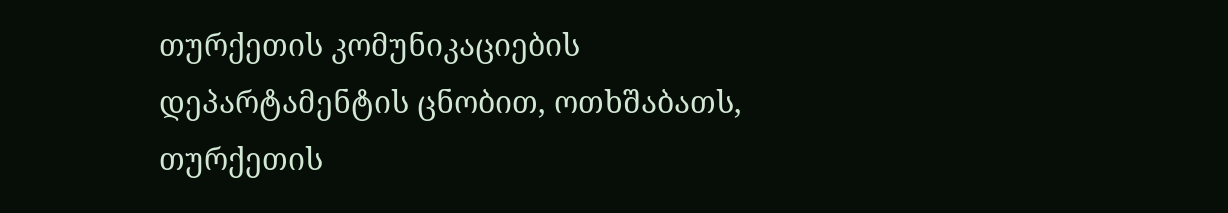თურქეთის კომუნიკაციების დეპარტამენტის ცნობით, ოთხშაბათს, თურქეთის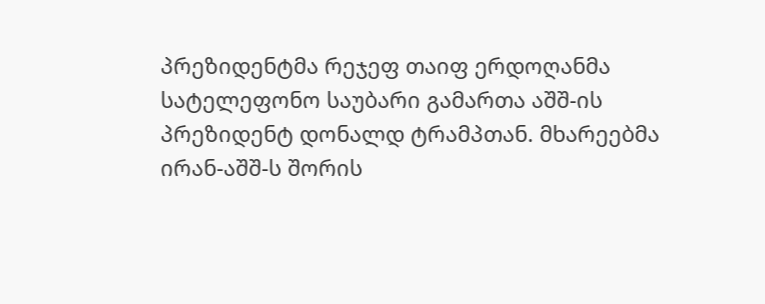პრეზიდენტმა რეჯეფ თაიფ ერდოღანმა სატელეფონო საუბარი გამართა აშშ-ის პრეზიდენტ დონალდ ტრამპთან. მხარეებმა ირან-აშშ-ს შორის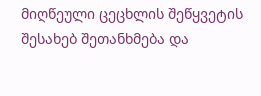მიღწეული ცეცხლის შეწყვეტის შესახებ შეთანხმება და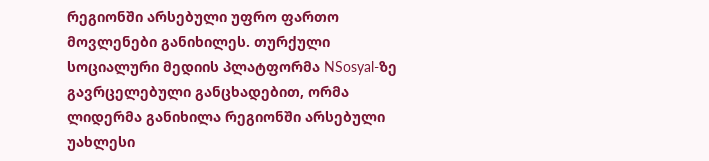რეგიონში არსებული უფრო ფართო მოვლენები განიხილეს. თურქული სოციალური მედიის პლატფორმა NSosyal-ზე გავრცელებული განცხადებით, ორმა ლიდერმა განიხილა რეგიონში არსებული უახლესი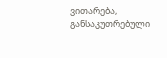ვითარება, განსაკუთრებული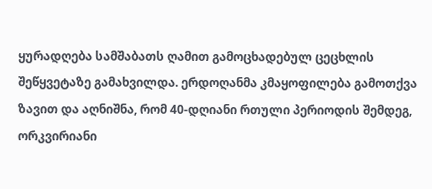ყურადღება სამშაბათს ღამით გამოცხადებულ ცეცხლის შეწყვეტაზე გამახვილდა. ერდოღანმა კმაყოფილება გამოთქვა ზავით და აღნიშნა, რომ 40-დღიანი რთული პერიოდის შემდეგ, ორკვირიანი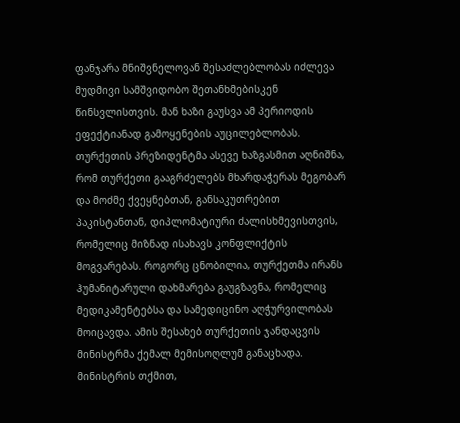ფანჯარა მნიშვნელოვან შესაძლებლობას იძლევა მუდმივი სამშვიდობო შეთანხმებისკენ წინსვლისთვის. მან ხაზი გაუსვა ამ პერიოდის ეფექტიანად გამოყენების აუცილებლობას. თურქეთის პრეზიდენტმა ასევე ხაზგასმით აღნიშნა, რომ თურქეთი გააგრძელებს მხარდაჭერას მეგობარ და მოძმე ქვეყნებთან, განსაკუთრებით პაკისტანთან, დიპლომატიური ძალისხმევისთვის, რომელიც მიზნად ისახავს კონფლიქტის მოგვარებას. როგორც ცნობილია, თურქეთმა ირანს ჰუმანიტარული დახმარება გაუგზავნა, რომელიც მედიკამენტებსა და სამედიცინო აღჭურვილობას მოიცავდა. ამის შესახებ თურქეთის ჯანდაცვის მინისტრმა ქემალ მემისოღლუმ განაცხადა. მინისტრის თქმით,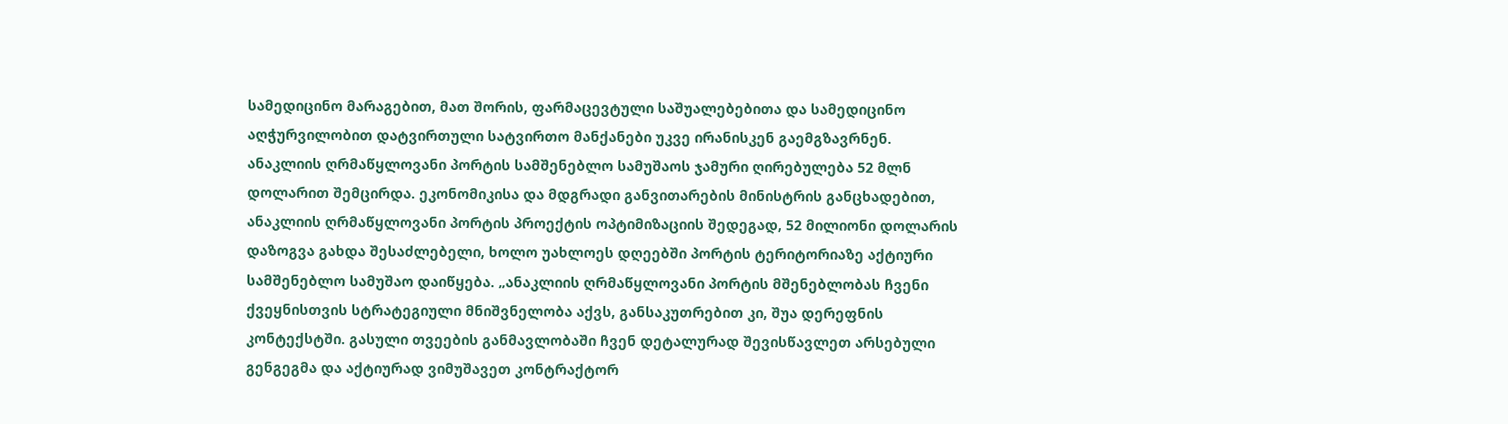სამედიცინო მარაგებით, მათ შორის, ფარმაცევტული საშუალებებითა და სამედიცინო აღჭურვილობით დატვირთული სატვირთო მანქანები უკვე ირანისკენ გაემგზავრნენ.
ანაკლიის ღრმაწყლოვანი პორტის სამშენებლო სამუშაოს ჯამური ღირებულება 52 მლნ დოლარით შემცირდა. ეკონომიკისა და მდგრადი განვითარების მინისტრის განცხადებით, ანაკლიის ღრმაწყლოვანი პორტის პროექტის ოპტიმიზაციის შედეგად, 52 მილიონი დოლარის დაზოგვა გახდა შესაძლებელი, ხოლო უახლოეს დღეებში პორტის ტერიტორიაზე აქტიური სამშენებლო სამუშაო დაიწყება. „ანაკლიის ღრმაწყლოვანი პორტის მშენებლობას ჩვენი ქვეყნისთვის სტრატეგიული მნიშვნელობა აქვს, განსაკუთრებით კი, შუა დერეფნის კონტექსტში. გასული თვეების განმავლობაში ჩვენ დეტალურად შევისწავლეთ არსებული გენგეგმა და აქტიურად ვიმუშავეთ კონტრაქტორ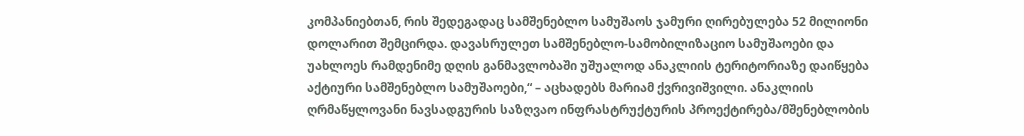კომპანიებთან, რის შედეგადაც სამშენებლო სამუშაოს ჯამური ღირებულება 52 მილიონი დოლარით შემცირდა. დავასრულეთ სამშენებლო-სამობილიზაციო სამუშაოები და უახლოეს რამდენიმე დღის განმავლობაში უშუალოდ ანაკლიის ტერიტორიაზე დაიწყება აქტიური სამშენებლო სამუშაოები,“ – აცხადებს მარიამ ქვრივიშვილი. ანაკლიის ღრმაწყლოვანი ნავსადგურის საზღვაო ინფრასტრუქტურის პროექტირება/მშენებლობის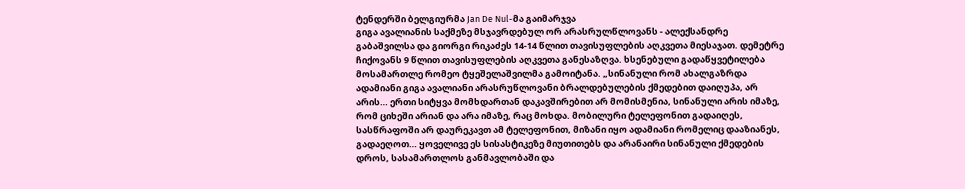ტენდერში ბელგიურმა Jan De Nul-მა გაიმარჯვა
გიგა ავალიანის საქმეზე მსჯავრდებულ ორ არასრულწლოვანს - ალექსანდრე გაბაშვილსა და გიორგი რიკაძეს 14-14 წლით თავისუფლების აღკვეთა მიესაჯათ. დემეტრე ჩიქოვანს 9 წლით თავისუფლების აღკვეთა განესაზღვა. ხსენებული გადაწყვეტილება მოსამართლე რომეო ტყეშელაშვილმა გამოიტანა. „სინანული რომ ახალგაზრდა ადამიანი გიგა ავალიანი არასრუწლოვანი ბრალდებულების ქმედებით დაიღუპა, არ არის… ერთი სიტყვა მომხდართან დაკავშირებით არ მომისმენია, სინანული არის იმაზე, რომ ციხეში არიან და არა იმაზე, რაც მოხდა. მობილური ტელეფონით გადაიღეს, სასწრაფოში არ დაურეკავთ ამ ტელეფონით, მიზანი იყო ადამიანი რომელიც დააზიანეს, გადაეღოთ… ყოველივე ეს სისასტიკეზე მიუთითებს და არანაირი სინანული ქმედების დროს, სასამართლოს განმავლობაში და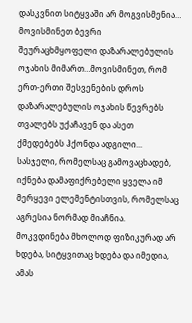დასკვნით სიტყვაში არ მოგვისმენია… მოვისმინეთ ბევრი შეურაცხმყოფელი დაზარალებულის ოჯახის მიმართ…მოვისმინეთ, რომ ერთ-ერთი შესვენების დროს დაზარალებულის ოჯახის წევრებს თვალებს უქაჩავენ და ასეთ ქმედებებს ჰქონდა ადგილი... სასჯელი, რომელსაც გამოვაცხადებ, იქნება დამაფიქრებელი ყველა იმ მერყევი ელემენტისთვის, რომელსაც აგრესია ნორმად მიაჩნია. მოკვდინება მხოლოდ ფიზიკურად არ ხდება, სიტყვითაც ხდება და იმედია, ამას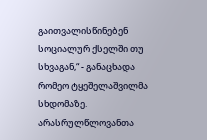გაითვალისწინებენ სოციალურ ქსელში თუ სხვაგან,“ - განაცხადა რომეო ტყეშელაშვილმა სხდომაზე. არასრულწლოვანთა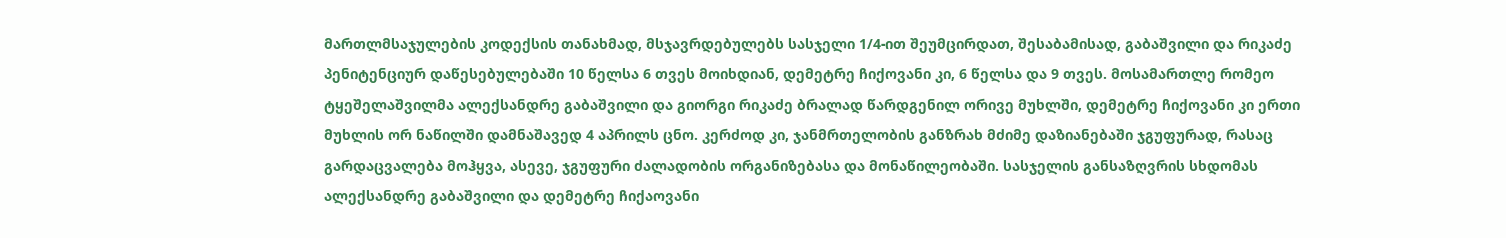მართლმსაჯულების კოდექსის თანახმად, მსჯავრდებულებს სასჯელი 1/4-ით შეუმცირდათ, შესაბამისად, გაბაშვილი და რიკაძე პენიტენციურ დაწესებულებაში 10 წელსა 6 თვეს მოიხდიან, დემეტრე ჩიქოვანი კი, 6 წელსა და 9 თვეს. მოსამართლე რომეო ტყეშელაშვილმა ალექსანდრე გაბაშვილი და გიორგი რიკაძე ბრალად წარდგენილ ორივე მუხლში, დემეტრე ჩიქოვანი კი ერთი მუხლის ორ ნაწილში დამნაშავედ 4 აპრილს ცნო. კერძოდ კი, ჯანმრთელობის განზრახ მძიმე დაზიანებაში ჯგუფურად, რასაც გარდაცვალება მოჰყვა, ასევე, ჯგუფური ძალადობის ორგანიზებასა და მონაწილეობაში. სასჯელის განსაზღვრის სხდომას ალექსანდრე გაბაშვილი და დემეტრე ჩიქაოვანი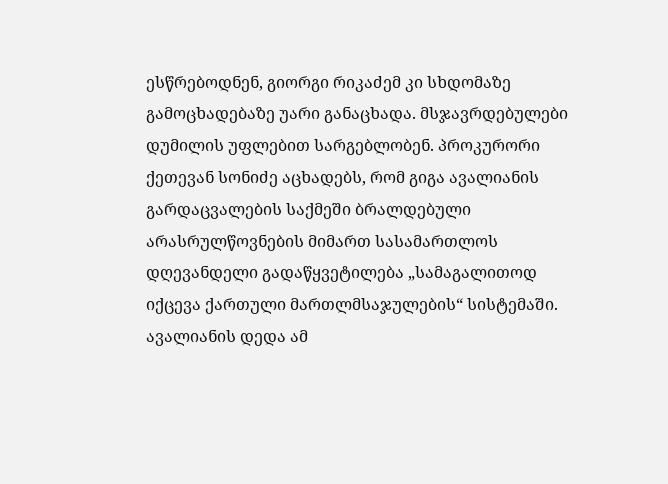ესწრებოდნენ, გიორგი რიკაძემ კი სხდომაზე გამოცხადებაზე უარი განაცხადა. მსჯავრდებულები დუმილის უფლებით სარგებლობენ. პროკურორი ქეთევან სონიძე აცხადებს, რომ გიგა ავალიანის გარდაცვალების საქმეში ბრალდებული არასრულწოვნების მიმართ სასამართლოს დღევანდელი გადაწყვეტილება „სამაგალითოდ იქცევა ქართული მართლმსაჯულების“ სისტემაში. ავალიანის დედა ამ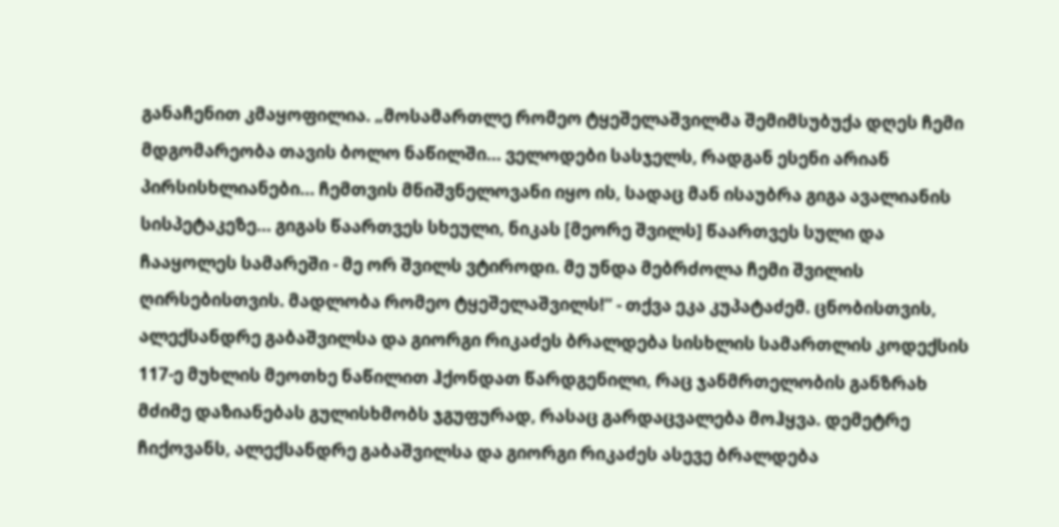განაჩენით კმაყოფილია. „მოსამართლე რომეო ტყეშელაშვილმა შემიმსუბუქა დღეს ჩემი მდგომარეობა თავის ბოლო ნაწილში... ველოდები სასჯელს, რადგან ესენი არიან პირსისხლიანები... ჩემთვის მნიშვნელოვანი იყო ის, სადაც მან ისაუბრა გიგა ავალიანის სისპეტაკეზე... გიგას წაართვეს სხეული, ნიკას [მეორე შვილს] წაართვეს სული და ჩააყოლეს სამარეში - მე ორ შვილს ვტიროდი. მე უნდა მებრძოლა ჩემი შვილის ღირსებისთვის. მადლობა რომეო ტყეშელაშვილს!“ - თქვა ეკა კუპატაძემ. ცნობისთვის, ალექსანდრე გაბაშვილსა და გიორგი რიკაძეს ბრალდება სისხლის სამართლის კოდექსის 117-ე მუხლის მეოთხე ნაწილით ჰქონდათ წარდგენილი, რაც ჯანმრთელობის განზრახ მძიმე დაზიანებას გულისხმობს ჯგუფურად, რასაც გარდაცვალება მოჰყვა. დემეტრე ჩიქოვანს, ალექსანდრე გაბაშვილსა და გიორგი რიკაძეს ასევე ბრალდება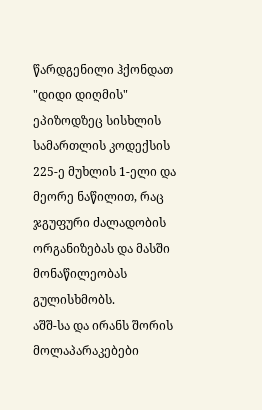წარდგენილი ჰქონდათ "დიდი დიღმის" ეპიზოდზეც სისხლის სამართლის კოდექსის 225-ე მუხლის 1-ელი და მეორე ნაწილით, რაც ჯგუფური ძალადობის ორგანიზებას და მასში მონაწილეობას გულისხმობს.
აშშ-სა და ირანს შორის მოლაპარაკებები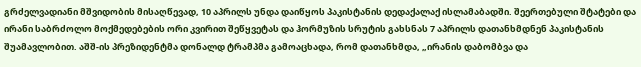გრძელვადიანი მშვიდობის მისაღწევად, 10 აპრილს უნდა დაიწყოს პაკისტანის დედაქალაქ ისლამაბადში. შეერთებული შტატები და ირანი საბრძოლო მოქმედებების ორი კვირით შეწყვეტას და ჰორმუზის სრუტის გახსნას 7 აპრილს დათანხმდნენ პაკისტანის შუამავლობით. აშშ-ის პრეზიდენტმა დონალდ ტრამპმა გამოაცხადა, რომ დათანხმდა, „ირანის დაბომბვა და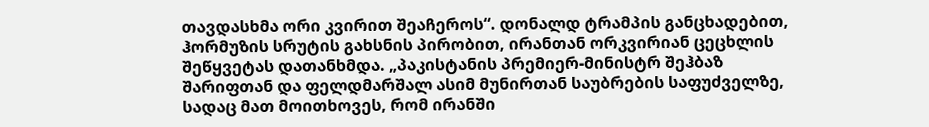თავდასხმა ორი კვირით შეაჩეროს“. დონალდ ტრამპის განცხადებით, ჰორმუზის სრუტის გახსნის პირობით, ირანთან ორკვირიან ცეცხლის შეწყვეტას დათანხმდა. „პაკისტანის პრემიერ-მინისტრ შეჰბაზ შარიფთან და ფელდმარშალ ასიმ მუნირთან საუბრების საფუძველზე, სადაც მათ მოითხოვეს, რომ ირანში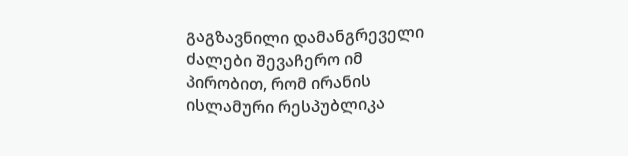გაგზავნილი დამანგრეველი ძალები შევაჩერო იმ პირობით, რომ ირანის ისლამური რესპუბლიკა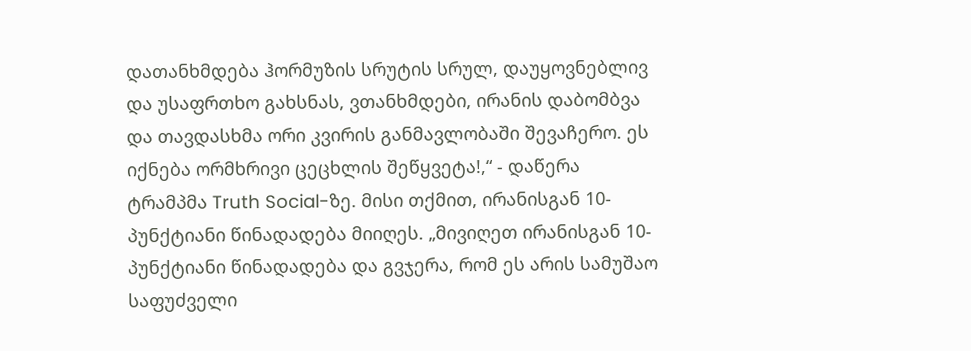დათანხმდება ჰორმუზის სრუტის სრულ, დაუყოვნებლივ და უსაფრთხო გახსნას, ვთანხმდები, ირანის დაბომბვა და თავდასხმა ორი კვირის განმავლობაში შევაჩერო. ეს იქნება ორმხრივი ცეცხლის შეწყვეტა!,“ - დაწერა ტრამპმა Truth Social-ზე. მისი თქმით, ირანისგან 10-პუნქტიანი წინადადება მიიღეს. „მივიღეთ ირანისგან 10-პუნქტიანი წინადადება და გვჯერა, რომ ეს არის სამუშაო საფუძველი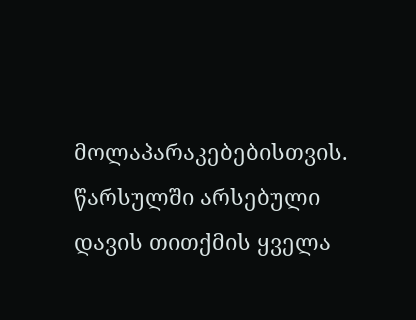მოლაპარაკებებისთვის. წარსულში არსებული დავის თითქმის ყველა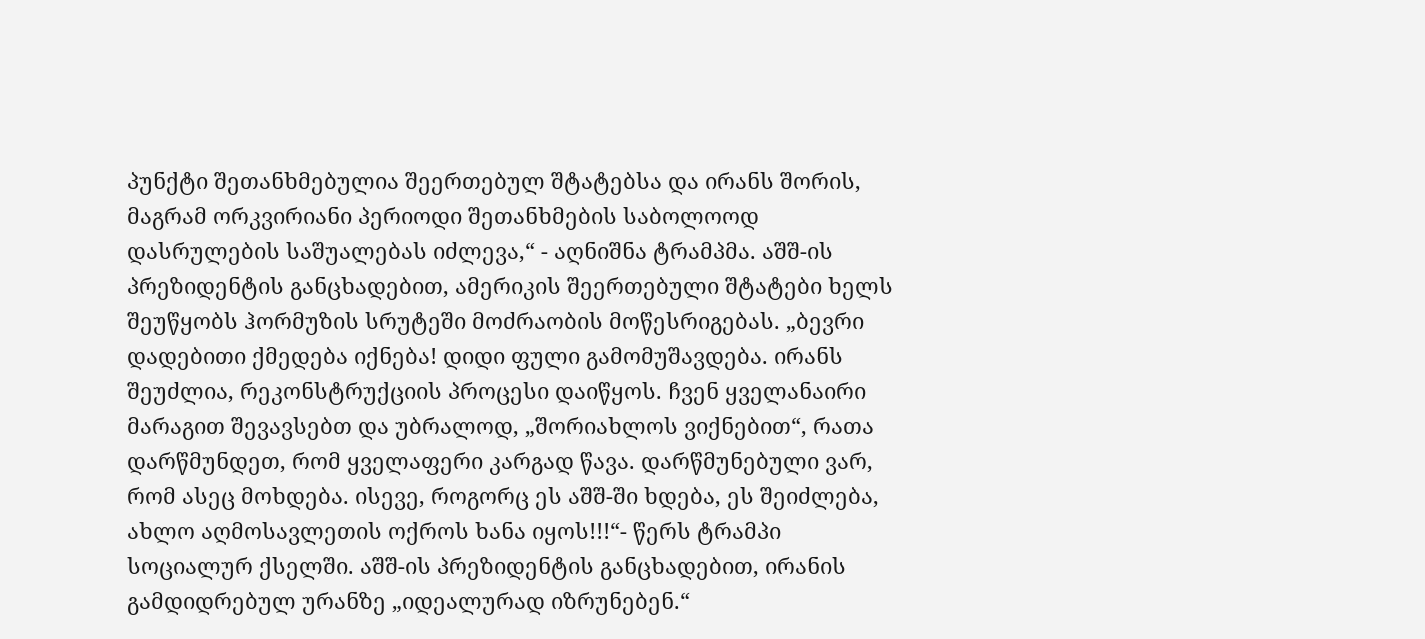პუნქტი შეთანხმებულია შეერთებულ შტატებსა და ირანს შორის, მაგრამ ორკვირიანი პერიოდი შეთანხმების საბოლოოდ დასრულების საშუალებას იძლევა,“ - აღნიშნა ტრამპმა. აშშ-ის პრეზიდენტის განცხადებით, ამერიკის შეერთებული შტატები ხელს შეუწყობს ჰორმუზის სრუტეში მოძრაობის მოწესრიგებას. „ბევრი დადებითი ქმედება იქნება! დიდი ფული გამომუშავდება. ირანს შეუძლია, რეკონსტრუქციის პროცესი დაიწყოს. ჩვენ ყველანაირი მარაგით შევავსებთ და უბრალოდ, „შორიახლოს ვიქნებით“, რათა დარწმუნდეთ, რომ ყველაფერი კარგად წავა. დარწმუნებული ვარ, რომ ასეც მოხდება. ისევე, როგორც ეს აშშ-ში ხდება, ეს შეიძლება, ახლო აღმოსავლეთის ოქროს ხანა იყოს!!!“- წერს ტრამპი სოციალურ ქსელში. აშშ-ის პრეზიდენტის განცხადებით, ირანის გამდიდრებულ ურანზე „იდეალურად იზრუნებენ.“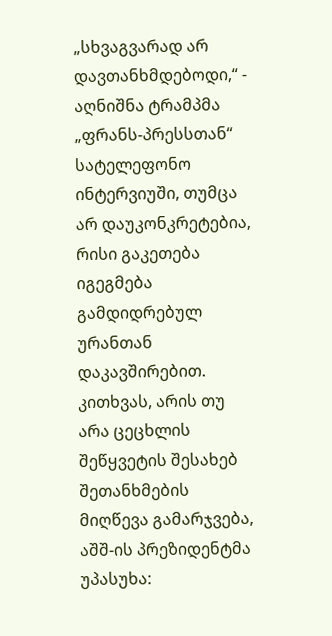„სხვაგვარად არ დავთანხმდებოდი,“ - აღნიშნა ტრამპმა „ფრანს-პრესსთან“ სატელეფონო ინტერვიუში, თუმცა არ დაუკონკრეტებია, რისი გაკეთება იგეგმება გამდიდრებულ ურანთან დაკავშირებით. კითხვას, არის თუ არა ცეცხლის შეწყვეტის შესახებ შეთანხმების მიღწევა გამარჯვება, აშშ-ის პრეზიდენტმა უპასუხა: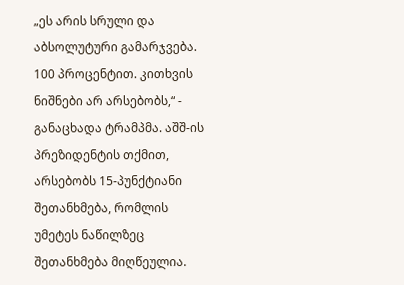„ეს არის სრული და აბსოლუტური გამარჯვება. 100 პროცენტით. კითხვის ნიშნები არ არსებობს,“ - განაცხადა ტრამპმა. აშშ-ის პრეზიდენტის თქმით, არსებობს 15-პუნქტიანი შეთანხმება, რომლის უმეტეს ნაწილზეც შეთანხმება მიღწეულია.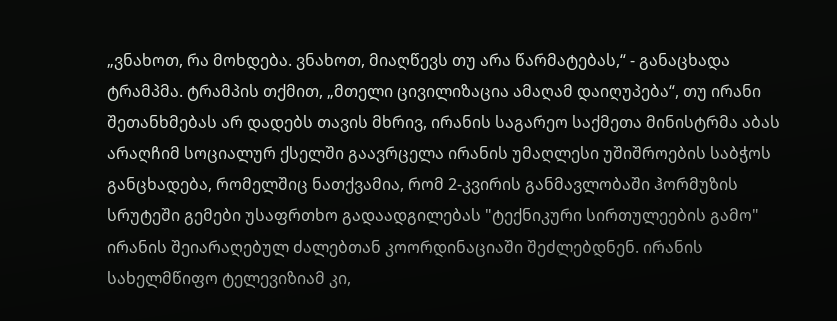„ვნახოთ, რა მოხდება. ვნახოთ, მიაღწევს თუ არა წარმატებას,“ - განაცხადა ტრამპმა. ტრამპის თქმით, „მთელი ცივილიზაცია ამაღამ დაიღუპება“, თუ ირანი შეთანხმებას არ დადებს თავის მხრივ, ირანის საგარეო საქმეთა მინისტრმა აბას არაღჩიმ სოციალურ ქსელში გაავრცელა ირანის უმაღლესი უშიშროების საბჭოს განცხადება, რომელშიც ნათქვამია, რომ 2-კვირის განმავლობაში ჰორმუზის სრუტეში გემები უსაფრთხო გადაადგილებას "ტექნიკური სირთულეების გამო" ირანის შეიარაღებულ ძალებთან კოორდინაციაში შეძლებდნენ. ირანის სახელმწიფო ტელევიზიამ კი,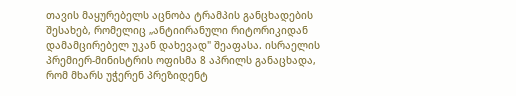თავის მაყურებელს აცნობა ტრამპის განცხადების შესახებ, რომელიც „ანტიირანული რიტორიკიდან დამამცირებელ უკან დახევად" შეაფასა. ისრაელის პრემიერ-მინისტრის ოფისმა 8 აპრილს განაცხადა, რომ მხარს უჭერენ პრეზიდენტ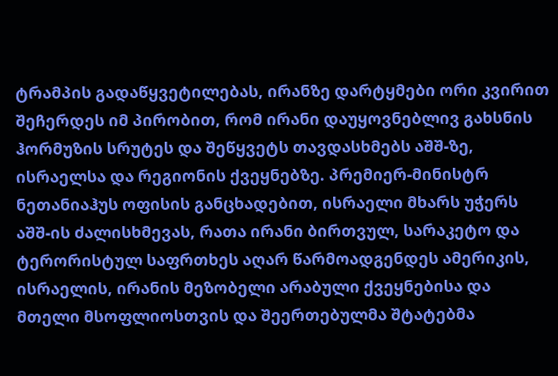ტრამპის გადაწყვეტილებას, ირანზე დარტყმები ორი კვირით შეჩერდეს იმ პირობით, რომ ირანი დაუყოვნებლივ გახსნის ჰორმუზის სრუტეს და შეწყვეტს თავდასხმებს აშშ-ზე, ისრაელსა და რეგიონის ქვეყნებზე. პრემიერ-მინისტრ ნეთანიაჰუს ოფისის განცხადებით, ისრაელი მხარს უჭერს აშშ-ის ძალისხმევას, რათა ირანი ბირთვულ, სარაკეტო და ტერორისტულ საფრთხეს აღარ წარმოადგენდეს ამერიკის, ისრაელის, ირანის მეზობელი არაბული ქვეყნებისა და მთელი მსოფლიოსთვის და შეერთებულმა შტატებმა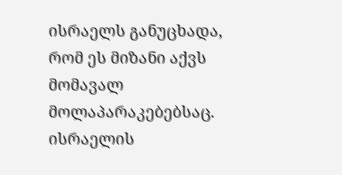ისრაელს განუცხადა, რომ ეს მიზანი აქვს მომავალ მოლაპარაკებებსაც. ისრაელის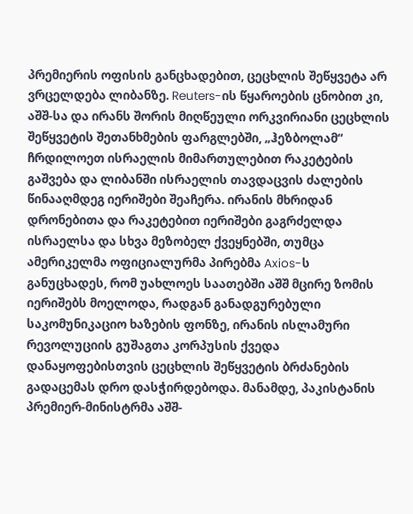პრემიერის ოფისის განცხადებით, ცეცხლის შეწყვეტა არ ვრცელდება ლიბანზე. Reuters-ის წყაროების ცნობით კი, აშშ-სა და ირანს შორის მიღწეული ორკვირიანი ცეცხლის შეწყვეტის შეთანხმების ფარგლებში, „ჰეზბოლამ“ ჩრდილოეთ ისრაელის მიმართულებით რაკეტების გაშვება და ლიბანში ისრაელის თავდაცვის ძალების წინააღმდეგ იერიშები შეაჩერა. ირანის მხრიდან დრონებითა და რაკეტებით იერიშები გაგრძელდა ისრაელსა და სხვა მეზობელ ქვეყნებში, თუმცა ამერიკელმა ოფიციალურმა პირებმა Axios-ს განუცხადეს, რომ უახლოეს საათებში აშშ მცირე ზომის იერიშებს მოელოდა, რადგან განადგურებული საკომუნიკაციო ხაზების ფონზე, ირანის ისლამური რევოლუციის გუშაგთა კორპუსის ქვედა დანაყოფებისთვის ცეცხლის შეწყვეტის ბრძანების გადაცემას დრო დასჭირდებოდა. მანამდე, პაკისტანის პრემიერ-მინისტრმა აშშ-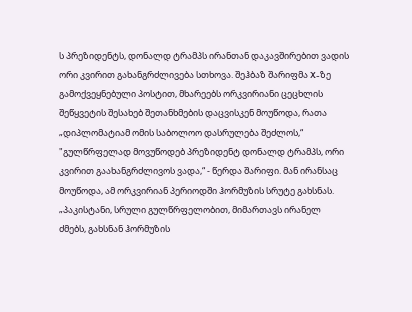ს პრეზიდენტს, დონალდ ტრამპს ირანთან დაკავშირებით ვადის ორი კვირით გახანგრძლივება სთხოვა. შეჰბაზ შარიფმა X-ზე გამოქვეყნებული პოსტით, მხარეებს ორკვირიანი ცეცხლის შეწყვეტის შესახებ შეთანხმების დაცვისკენ მოუწოდა, რათა „დიპლომატიამ ომის საბოლოო დასრულება შეძლოს,“ "გულწრფელად მოვუწოდებ პრეზიდენტ დონალდ ტრამპს, ორი კვირით გაახანგრძლივოს ვადა,“ - წერდა შარიფი. მან ირანსაც მოუწოდა, ამ ორკვირიან პერიოდში ჰორმუზის სრუტე გახსნას. „პაკისტანი, სრული გულწრფელობით, მიმართავს ირანელ ძმებს, გახსნან ჰორმუზის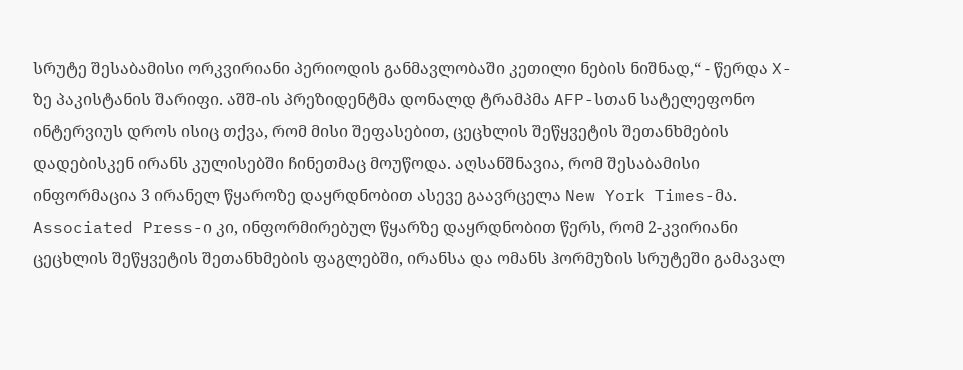სრუტე შესაბამისი ორკვირიანი პერიოდის განმავლობაში კეთილი ნების ნიშნად,“ - წერდა X-ზე პაკისტანის შარიფი. აშშ-ის პრეზიდენტმა დონალდ ტრამპმა AFP-სთან სატელეფონო ინტერვიუს დროს ისიც თქვა, რომ მისი შეფასებით, ცეცხლის შეწყვეტის შეთანხმების დადებისკენ ირანს კულისებში ჩინეთმაც მოუწოდა. აღსანშნავია, რომ შესაბამისი ინფორმაცია 3 ირანელ წყაროზე დაყრდნობით ასევე გაავრცელა New York Times-მა. Associated Press-ი კი, ინფორმირებულ წყარზე დაყრდნობით წერს, რომ 2-კვირიანი ცეცხლის შეწყვეტის შეთანხმების ფაგლებში, ირანსა და ომანს ჰორმუზის სრუტეში გამავალ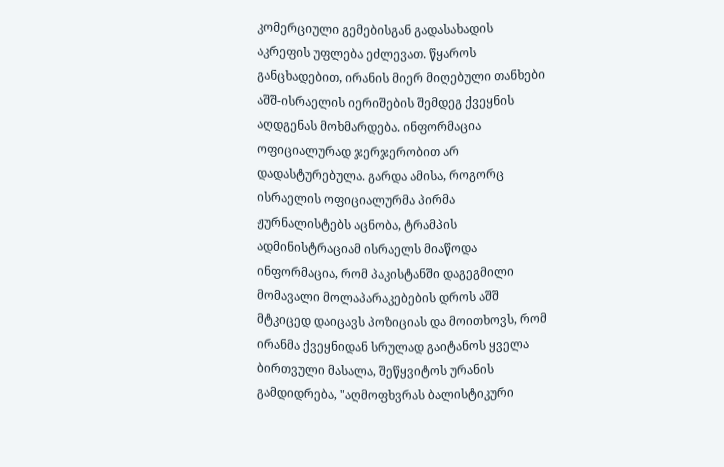კომერციული გემებისგან გადასახადის აკრეფის უფლება ეძლევათ. წყაროს განცხადებით, ირანის მიერ მიღებული თანხები აშშ-ისრაელის იერიშების შემდეგ ქვეყნის აღდგენას მოხმარდება. ინფორმაცია ოფიციალურად ჯერჯერობით არ დადასტურებულა. გარდა ამისა, როგორც ისრაელის ოფიციალურმა პირმა ჟურნალისტებს აცნობა, ტრამპის ადმინისტრაციამ ისრაელს მიაწოდა ინფორმაცია, რომ პაკისტანში დაგეგმილი მომავალი მოლაპარაკებების დროს აშშ მტკიცედ დაიცავს პოზიციას და მოითხოვს, რომ ირანმა ქვეყნიდან სრულად გაიტანოს ყველა ბირთვული მასალა, შეწყვიტოს ურანის გამდიდრება, "აღმოფხვრას ბალისტიკური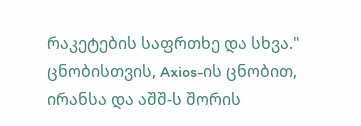რაკეტების საფრთხე და სხვა." ცნობისთვის, Axios-ის ცნობით, ირანსა და აშშ-ს შორის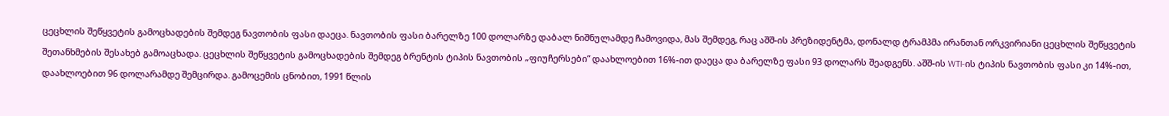ცეცხლის შეწყვეტის გამოცხადების შემდეგ ნავთობის ფასი დაეცა. ნავთობის ფასი ბარელზე 100 დოლარზე დაბალ ნიშნულამდე ჩამოვიდა, მას შემდეგ, რაც აშშ-ის პრეზიდენტმა, დონალდ ტრამპმა ირანთან ორკვირიანი ცეცხლის შეწყვეტის შეთანხმების შესახებ გამოაცხადა. ცეცხლის შეწყვეტის გამოცხადების შემდეგ ბრენტის ტიპის ნავთობის „ფიუჩერსები“ დაახლოებით 16%-ით დაეცა და ბარელზე ფასი 93 დოლარს შეადგენს. აშშ-ის WTI-ის ტიპის ნავთობის ფასი კი 14%-ით, დაახლოებით 96 დოლარამდე შემცირდა. გამოცემის ცნობით, 1991 წლის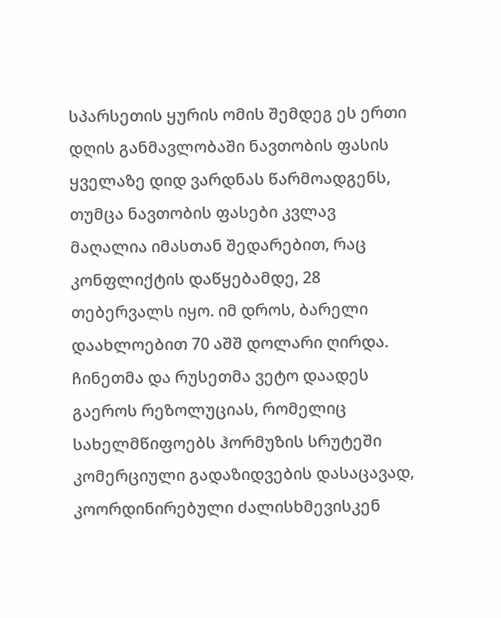სპარსეთის ყურის ომის შემდეგ ეს ერთი დღის განმავლობაში ნავთობის ფასის ყველაზე დიდ ვარდნას წარმოადგენს, თუმცა ნავთობის ფასები კვლავ მაღალია იმასთან შედარებით, რაც კონფლიქტის დაწყებამდე, 28 თებერვალს იყო. იმ დროს, ბარელი დაახლოებით 70 აშშ დოლარი ღირდა.
ჩინეთმა და რუსეთმა ვეტო დაადეს გაეროს რეზოლუციას, რომელიც სახელმწიფოებს ჰორმუზის სრუტეში კომერციული გადაზიდვების დასაცავად, კოორდინირებული ძალისხმევისკენ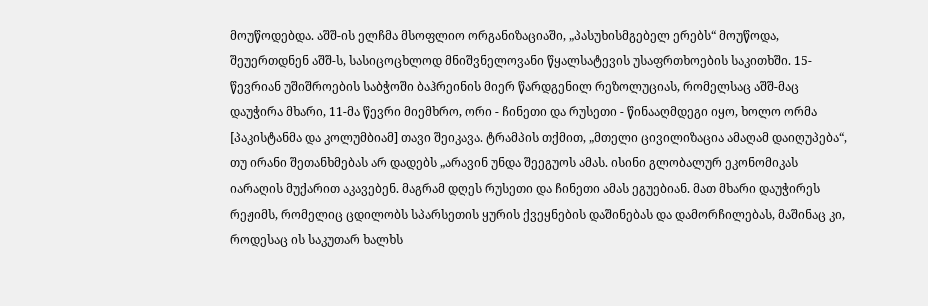მოუწოდებდა. აშშ-ის ელჩმა მსოფლიო ორგანიზაციაში, „პასუხისმგებელ ერებს“ მოუწოდა, შეუერთდნენ აშშ-ს, სასიცოცხლოდ მნიშვნელოვანი წყალსატევის უსაფრთხოების საკითხში. 15-წევრიან უშიშროების საბჭოში ბაჰრეინის მიერ წარდგენილ რეზოლუციას, რომელსაც აშშ-მაც დაუჭირა მხარი, 11-მა წევრი მიემხრო, ორი - ჩინეთი და რუსეთი - წინააღმდეგი იყო, ხოლო ორმა [პაკისტანმა და კოლუმბიამ] თავი შეიკავა. ტრამპის თქმით, „მთელი ცივილიზაცია ამაღამ დაიღუპება“, თუ ირანი შეთანხმებას არ დადებს „არავინ უნდა შეეგუოს ამას. ისინი გლობალურ ეკონომიკას იარაღის მუქარით აკავებენ. მაგრამ დღეს რუსეთი და ჩინეთი ამას ეგუებიან. მათ მხარი დაუჭირეს რეჟიმს, რომელიც ცდილობს სპარსეთის ყურის ქვეყნების დაშინებას და დამორჩილებას, მაშინაც კი, როდესაც ის საკუთარ ხალხს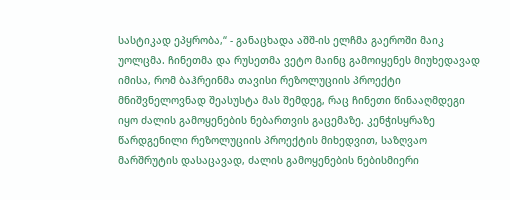სასტიკად ეპყრობა,“ - განაცხადა აშშ-ის ელჩმა გაეროში მაიკ უოლცმა. ჩინეთმა და რუსეთმა ვეტო მაინც გამოიყენეს მიუხედავად იმისა, რომ ბაჰრეინმა თავისი რეზოლუციის პროექტი მნიშვნელოვნად შეასუსტა მას შემდეგ, რაც ჩინეთი წინააღმდეგი იყო ძალის გამოყენების ნებართვის გაცემაზე. კენჭისყრაზე წარდგენილი რეზოლუციის პროექტის მიხედვით, საზღვაო მარშრუტის დასაცავად, ძალის გამოყენების ნებისმიერი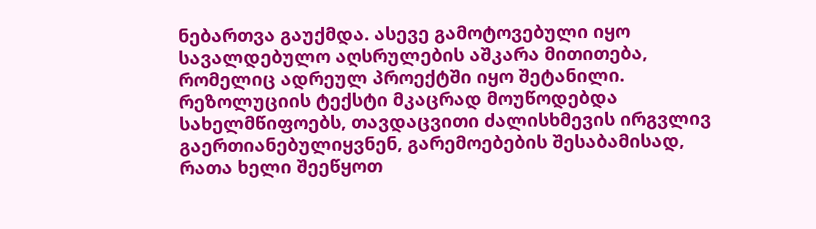ნებართვა გაუქმდა. ასევე გამოტოვებული იყო სავალდებულო აღსრულების აშკარა მითითება, რომელიც ადრეულ პროექტში იყო შეტანილი. რეზოლუციის ტექსტი მკაცრად მოუწოდებდა სახელმწიფოებს, თავდაცვითი ძალისხმევის ირგვლივ გაერთიანებულიყვნენ, გარემოებების შესაბამისად, რათა ხელი შეეწყოთ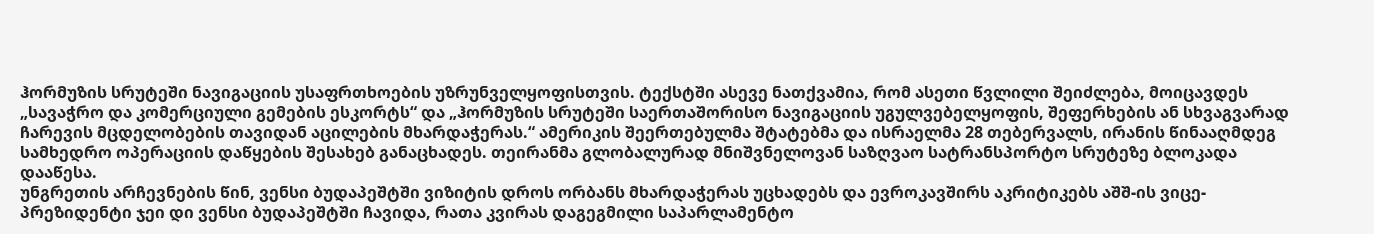ჰორმუზის სრუტეში ნავიგაციის უსაფრთხოების უზრუნველყოფისთვის. ტექსტში ასევე ნათქვამია, რომ ასეთი წვლილი შეიძლება, მოიცავდეს „სავაჭრო და კომერციული გემების ესკორტს“ და „ჰორმუზის სრუტეში საერთაშორისო ნავიგაციის უგულვებელყოფის, შეფერხების ან სხვაგვარად ჩარევის მცდელობების თავიდან აცილების მხარდაჭერას.“ ამერიკის შეერთებულმა შტატებმა და ისრაელმა 28 თებერვალს, ირანის წინააღმდეგ სამხედრო ოპერაციის დაწყების შესახებ განაცხადეს. თეირანმა გლობალურად მნიშვნელოვან საზღვაო სატრანსპორტო სრუტეზე ბლოკადა დააწესა.
უნგრეთის არჩევნების წინ, ვენსი ბუდაპეშტში ვიზიტის დროს ორბანს მხარდაჭერას უცხადებს და ევროკავშირს აკრიტიკებს აშშ-ის ვიცე-პრეზიდენტი ჯეი დი ვენსი ბუდაპეშტში ჩავიდა, რათა კვირას დაგეგმილი საპარლამენტო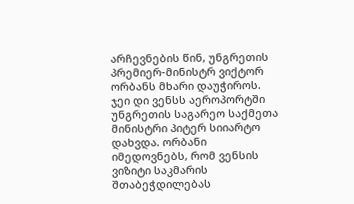არჩევნების წინ, უნგრეთის პრემიერ-მინისტრ ვიქტორ ორბანს მხარი დაუჭიროს. ჯეი დი ვენსს აეროპორტში უნგრეთის საგარეო საქმეთა მინისტრი პიტერ სიიარტო დახვდა. ორბანი იმედოვნებს, რომ ვენსის ვიზიტი საკმარის შთაბეჭდილებას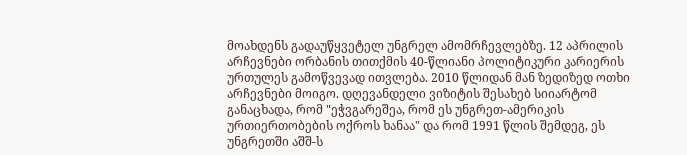მოახდენს გადაუწყვეტელ უნგრელ ამომრჩევლებზე. 12 აპრილის არჩევნები ორბანის თითქმის 40-წლიანი პოლიტიკური კარიერის ურთულეს გამოწვევად ითვლება. 2010 წლიდან მან ზედიზედ ოთხი არჩევნები მოიგო. დღევანდელი ვიზიტის შესახებ სიიარტომ განაცხადა, რომ "ეჭვგარეშეა, რომ ეს უნგრეთ-ამერიკის ურთიერთობების ოქროს ხანაა" და რომ 1991 წლის შემდეგ, ეს უნგრეთში აშშ-ს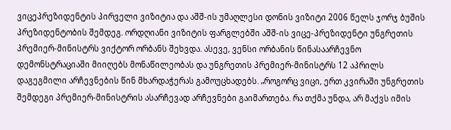ვიცეპრეზიდენტის პირველი ვიზიტია და აშშ-ის უმაღლესი დონის ვიზიტი 2006 წელს ჯორჯ ბუშის პრეზიდენტობის შემდეგ. ორდღიანი ვიზიტის ფარგლებში აშშ-ის ვიცე-პრეზიდენტი უნგრეთის პრემიერ-მინისტრს ვიქტორ ორბანს შეხვდა. ასევე, ვენსი ორბანის წინასაარჩევნო დემონსტრაციაში მიიღებს მონაწილეობას და უნგრეთის პრემიერ-მინისტრს 12 აპრილს დაგეგმილი არჩევნების წინ მხარდაჭერას გამოუცხადებს. „როგორც ვიცი, ერთ კვირაში უნგრეთის შემდეგი პრემიერ-მინისტრის ასარჩევად არჩევნები გაიმართება. რა თქმა უნდა, არ მაქვს იმის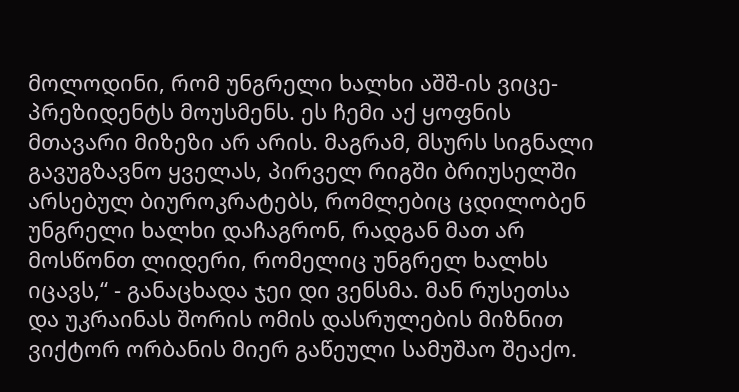მოლოდინი, რომ უნგრელი ხალხი აშშ-ის ვიცე-პრეზიდენტს მოუსმენს. ეს ჩემი აქ ყოფნის მთავარი მიზეზი არ არის. მაგრამ, მსურს სიგნალი გავუგზავნო ყველას, პირველ რიგში ბრიუსელში არსებულ ბიუროკრატებს, რომლებიც ცდილობენ უნგრელი ხალხი დაჩაგრონ, რადგან მათ არ მოსწონთ ლიდერი, რომელიც უნგრელ ხალხს იცავს,“ - განაცხადა ჯეი დი ვენსმა. მან რუსეთსა და უკრაინას შორის ომის დასრულების მიზნით ვიქტორ ორბანის მიერ გაწეული სამუშაო შეაქო.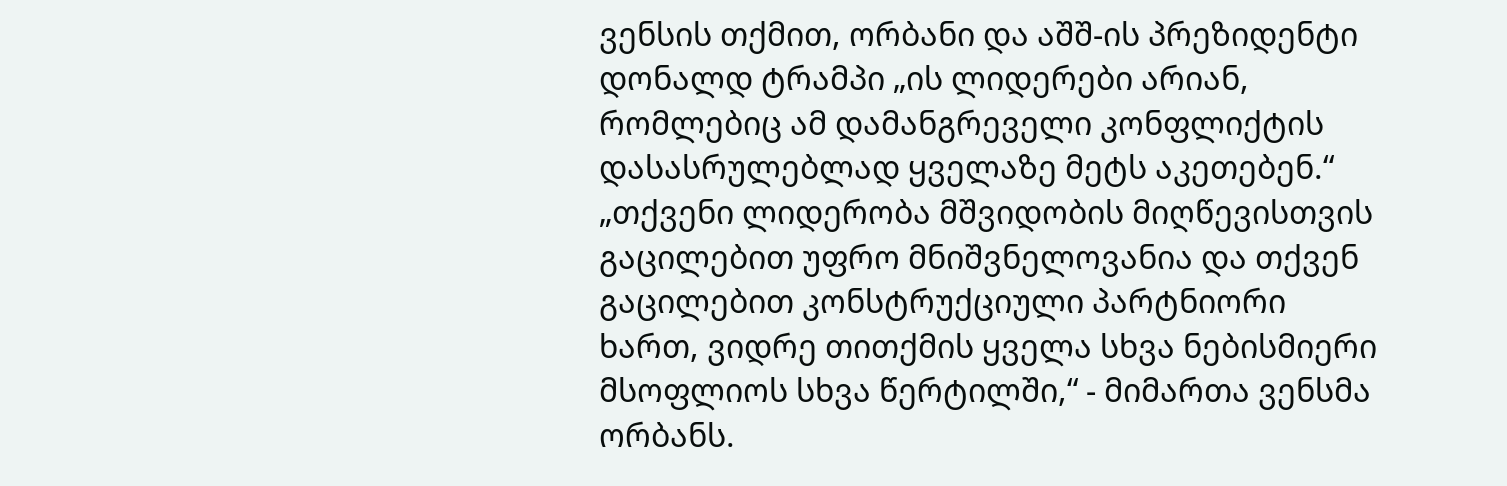ვენსის თქმით, ორბანი და აშშ-ის პრეზიდენტი დონალდ ტრამპი „ის ლიდერები არიან, რომლებიც ამ დამანგრეველი კონფლიქტის დასასრულებლად ყველაზე მეტს აკეთებენ.“ „თქვენი ლიდერობა მშვიდობის მიღწევისთვის გაცილებით უფრო მნიშვნელოვანია და თქვენ გაცილებით კონსტრუქციული პარტნიორი ხართ, ვიდრე თითქმის ყველა სხვა ნებისმიერი მსოფლიოს სხვა წერტილში,“ - მიმართა ვენსმა ორბანს.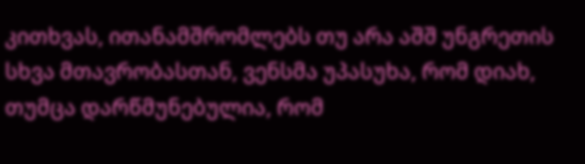კითხვას, ითანამშრომლებს თუ არა აშშ უნგრეთის სხვა მთავრობასთან, ვენსმა უპასუხა, რომ დიახ, თუმცა დარწმუნებულია, რომ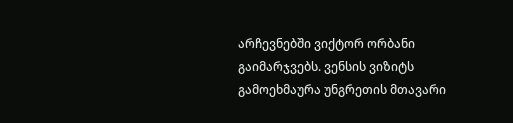არჩევნებში ვიქტორ ორბანი გაიმარჯვებს. ვენსის ვიზიტს გამოეხმაურა უნგრეთის მთავარი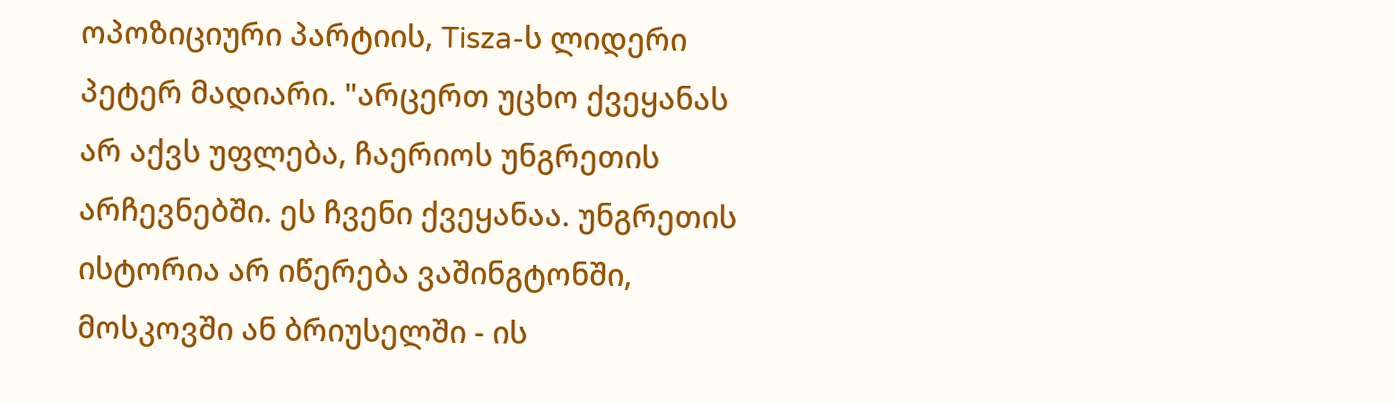ოპოზიციური პარტიის, Tisza-ს ლიდერი პეტერ მადიარი. "არცერთ უცხო ქვეყანას არ აქვს უფლება, ჩაერიოს უნგრეთის არჩევნებში. ეს ჩვენი ქვეყანაა. უნგრეთის ისტორია არ იწერება ვაშინგტონში, მოსკოვში ან ბრიუსელში - ის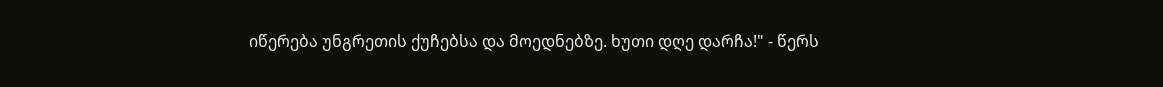იწერება უნგრეთის ქუჩებსა და მოედნებზე. ხუთი დღე დარჩა!" - წერს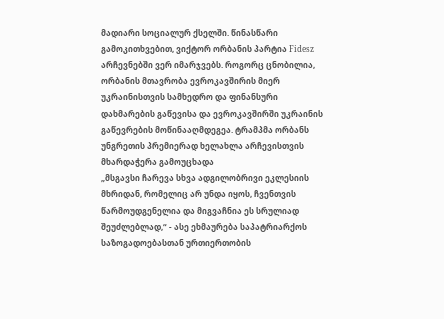მადიარი სოციალურ ქსელში. წინასწარი გამოკითხვებით, ვიქტორ ორბანის პარტია Fidesz არჩევნებში ვერ იმარჯვებს. როგორც ცნობილია, ორბანის მთავრობა ევროკავშირის მიერ უკრაინისთვის სამხედრო და ფინანსური დახმარების გაწევისა და ევროკავშირში უკრაინის გაწევრების მოწინააღმდეგეა. ტრამპმა ორბანს უნგრეთის პრემიერად ხელახლა არჩევისთვის მხარდაჭერა გამოუცხადა
„მსგავსი ჩარევა სხვა ადგილობრივი ეკლესიის მხრიდან, რომელიც არ უნდა იყოს, ჩვენთვის წარმოუდგენელია და მიგვაჩნია ეს სრულიად შეუძლებლად,“ - ასე ეხმაურება საპატრიარქოს საზოგადოებასთან ურთიერთობის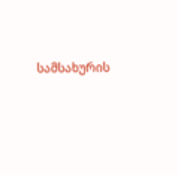სამსახურის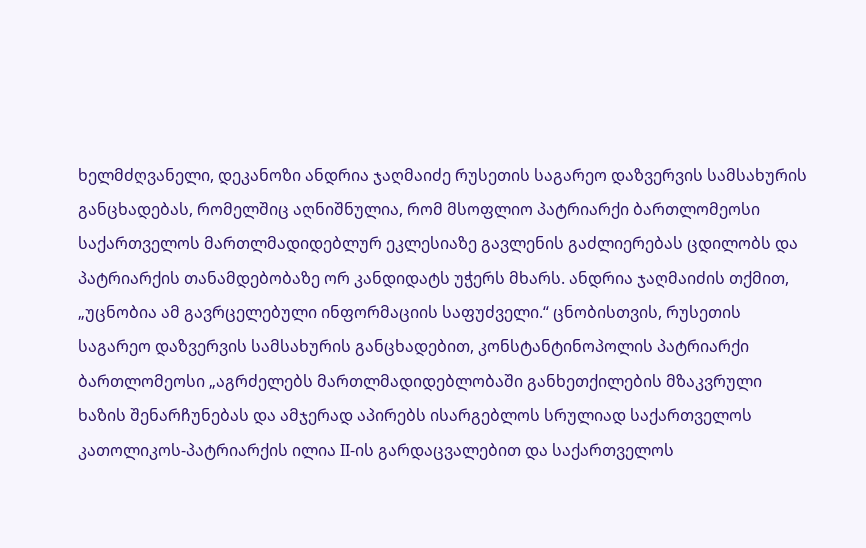ხელმძღვანელი, დეკანოზი ანდრია ჯაღმაიძე რუსეთის საგარეო დაზვერვის სამსახურის განცხადებას, რომელშიც აღნიშნულია, რომ მსოფლიო პატრიარქი ბართლომეოსი საქართველოს მართლმადიდებლურ ეკლესიაზე გავლენის გაძლიერებას ცდილობს და პატრიარქის თანამდებობაზე ორ კანდიდატს უჭერს მხარს. ანდრია ჯაღმაიძის თქმით, „უცნობია ამ გავრცელებული ინფორმაციის საფუძველი.“ ცნობისთვის, რუსეთის საგარეო დაზვერვის სამსახურის განცხადებით, კონსტანტინოპოლის პატრიარქი ბართლომეოსი „აგრძელებს მართლმადიდებლობაში განხეთქილების მზაკვრული ხაზის შენარჩუნებას და ამჯერად აპირებს ისარგებლოს სრულიად საქართველოს კათოლიკოს-პატრიარქის ილია II-ის გარდაცვალებით და საქართველოს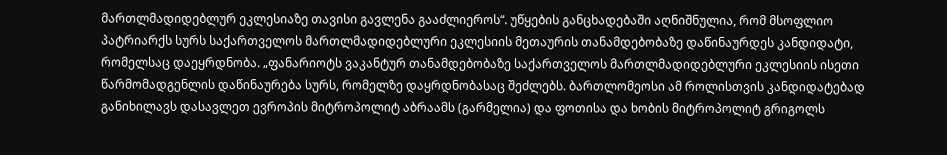მართლმადიდებლურ ეკლესიაზე თავისი გავლენა გააძლიეროს“. უწყების განცხადებაში აღნიშნულია, რომ მსოფლიო პატრიარქს სურს საქართველოს მართლმადიდებლური ეკლესიის მეთაურის თანამდებობაზე დაწინაურდეს კანდიდატი, რომელსაც დაეყრდნობა. „ფანარიოტს ვაკანტურ თანამდებობაზე საქართველოს მართლმადიდებლური ეკლესიის ისეთი წარმომადგენლის დაწინაურება სურს, რომელზე დაყრდნობასაც შეძლებს. ბართლომეოსი ამ როლისთვის კანდიდატებად განიხილავს დასავლეთ ევროპის მიტროპოლიტ აბრაამს (გარმელია) და ფოთისა და ხობის მიტროპოლიტ გრიგოლს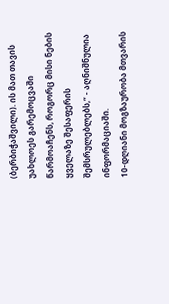(ბერბიჭაშვილი). ის მათ თავის უახლოეს გარემოცვაში წარმოაჩენს, როგორც მისი ნების ყველაზე შესაფერის შემსრულებლებს,“ - აღნიშნულია ინფორმაციაში.
10-დღიანი მოგზაურობა მთვარის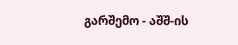გარშემო - აშშ-ის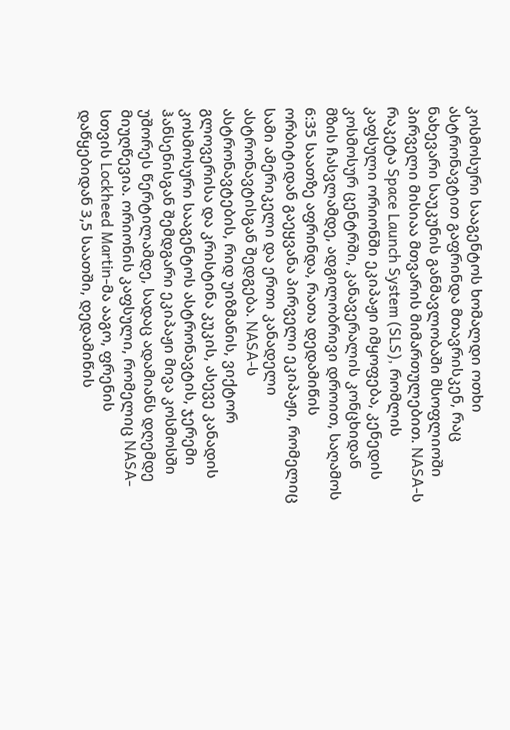კოსმოსური სააგენტოს ხომალდი ოთხი ასტრონავტით გაფრინდა მთავრისკენ, რაც ნახევარი საუკუნის განმავლობაში მსოფლიოში პირველი მისიაა მთვარის მიმართულებით. NASA-ს რაკეტა Space Launch System (SLS), რომლის კაფსული ორიონში ეკიპაჟი იმყოფება, კენედის კოსმოსურ ცენტრში, კანავერალის კონცხიდან მზის ჩასვლამდე, ადგილობრივი დროით, საღამოს 6:35 საათზე აფრინდა, რათა დედამიწის ორბიტიდან გაეყვანა პირველი ეკიპაჟი, რომელიც სამი ამერიკელი და ერთი კანადელი ასტრონავტისგან შედგება. NASA-ს ასტრონავტების, რიდ უიზმანის, ვიქტორ გლოვერისა და კრისტინა კუკის, ასევე კანადის კოსმოსური სააგენტოს ასტრონავტის, ჯერემი ჰანსენისგან შემდგარი ეკიპაჟი მივა კოსმოსში უშორეს წერტილამდე, სადაც ადამიანს დღემდე მიუღწევია. ორიონის კაფსული, რომელიც NASA-სთვის Lockheed Martin-მა ააგო, ფრენის დაწყებიდან 3,5 საათში, დედამიწის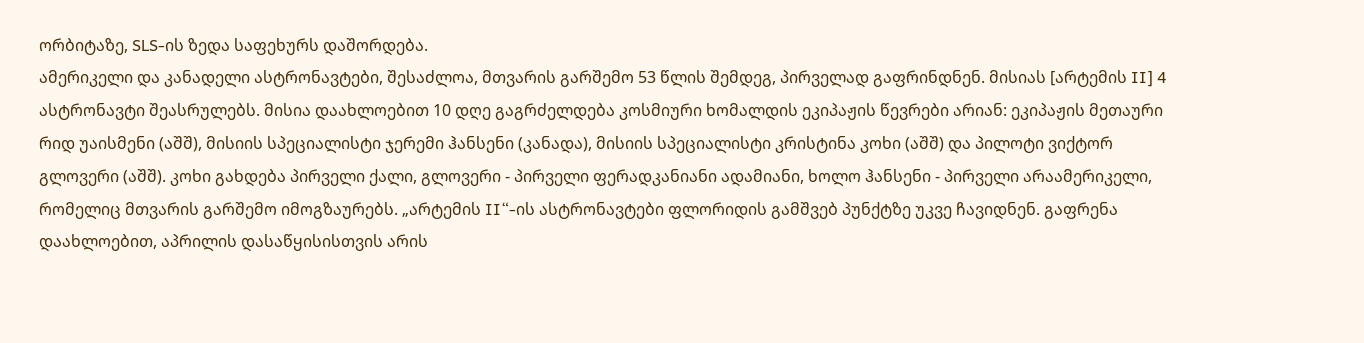ორბიტაზე, SLS-ის ზედა საფეხურს დაშორდება.
ამერიკელი და კანადელი ასტრონავტები, შესაძლოა, მთვარის გარშემო 53 წლის შემდეგ, პირველად გაფრინდნენ. მისიას [არტემის II] 4 ასტრონავტი შეასრულებს. მისია დაახლოებით 10 დღე გაგრძელდება კოსმიური ხომალდის ეკიპაჟის წევრები არიან: ეკიპაჟის მეთაური რიდ უაისმენი (აშშ), მისიის სპეციალისტი ჯერემი ჰანსენი (კანადა), მისიის სპეციალისტი კრისტინა კოხი (აშშ) და პილოტი ვიქტორ გლოვერი (აშშ). კოხი გახდება პირველი ქალი, გლოვერი - პირველი ფერადკანიანი ადამიანი, ხოლო ჰანსენი - პირველი არაამერიკელი, რომელიც მთვარის გარშემო იმოგზაურებს. „არტემის II“-ის ასტრონავტები ფლორიდის გამშვებ პუნქტზე უკვე ჩავიდნენ. გაფრენა დაახლოებით, აპრილის დასაწყისისთვის არის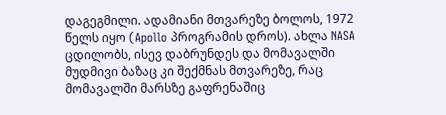დაგეგმილი. ადამიანი მთვარეზე ბოლოს, 1972 წელს იყო (Apollo პროგრამის დროს). ახლა NASA ცდილობს, ისევ დაბრუნდეს და მომავალში მუდმივი ბაზაც კი შექმნას მთვარეზე, რაც მომავალში მარსზე გაფრენაშიც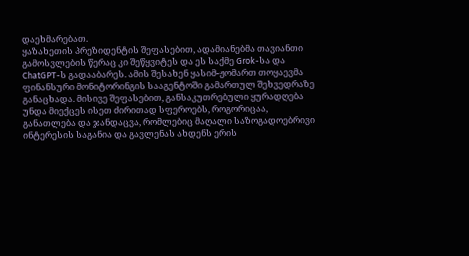დაეხმარებათ.
ყაზახეთის პრეზიდენტის შეფასებით, ადამიანებმა თავიანთი გამოსვლების წერაც კი შეწყვიტეს და ეს საქმე Grok-სა და ChatGPT-ს გადააბარეს. ამის შესახენ ყასიმ-ჟომართ თოყაევმა ფინანსური მონიტორინგის სააგენტოში გამართულ შეხვედრაზე განაცხადა. მისივე შეფასებით, განსაკუთრებული ყურადღება უნდა მიექცეს ისეთ ძირითად სფეროებს, როგორიცაა, განათლება და ჯანდაცვა, რომლებიც მაღალი საზოგადოებრივი ინტერესის საგანია და გავლენას ახდენს ერის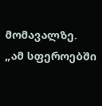მომავალზე. „ამ სფეროებში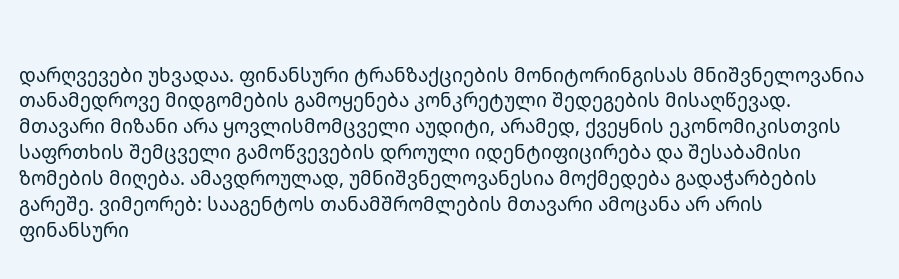დარღვევები უხვადაა. ფინანსური ტრანზაქციების მონიტორინგისას მნიშვნელოვანია თანამედროვე მიდგომების გამოყენება კონკრეტული შედეგების მისაღწევად. მთავარი მიზანი არა ყოვლისმომცველი აუდიტი, არამედ, ქვეყნის ეკონომიკისთვის საფრთხის შემცველი გამოწვევების დროული იდენტიფიცირება და შესაბამისი ზომების მიღება. ამავდროულად, უმნიშვნელოვანესია მოქმედება გადაჭარბების გარეშე. ვიმეორებ: სააგენტოს თანამშრომლების მთავარი ამოცანა არ არის ფინანსური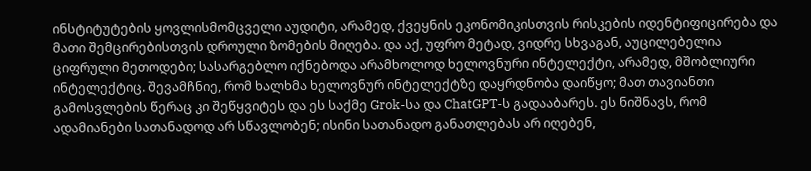ინსტიტუტების ყოვლისმომცველი აუდიტი, არამედ, ქვეყნის ეკონომიკისთვის რისკების იდენტიფიცირება და მათი შემცირებისთვის დროული ზომების მიღება. და აქ, უფრო მეტად, ვიდრე სხვაგან, აუცილებელია ციფრული მეთოდები; სასარგებლო იქნებოდა არამხოლოდ ხელოვნური ინტელექტი, არამედ, მშობლიური ინტელექტიც. შევამჩნიე, რომ ხალხმა ხელოვნურ ინტელექტზე დაყრდნობა დაიწყო; მათ თავიანთი გამოსვლების წერაც კი შეწყვიტეს და ეს საქმე Grok-სა და ChatGPT-ს გადააბარეს. ეს ნიშნავს, რომ ადამიანები სათანადოდ არ სწავლობენ; ისინი სათანადო განათლებას არ იღებენ,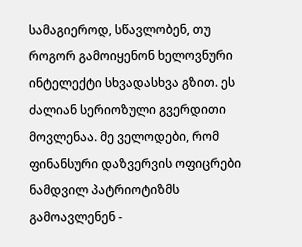სამაგიეროდ, სწავლობენ, თუ როგორ გამოიყენონ ხელოვნური ინტელექტი სხვადასხვა გზით. ეს ძალიან სერიოზული გვერდითი მოვლენაა. მე ველოდები, რომ ფინანსური დაზვერვის ოფიცრები ნამდვილ პატრიოტიზმს გამოავლენენ -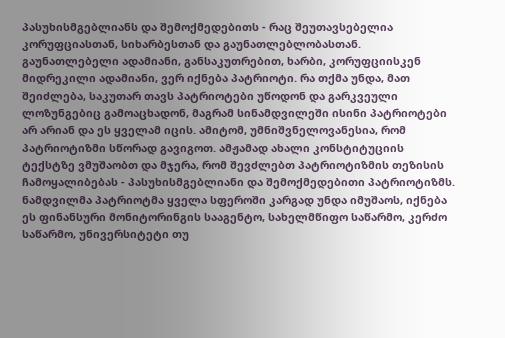პასუხისმგებლიანს და შემოქმედებითს - რაც შეუთავსებელია კორუფციასთან, სიხარბესთან და გაუნათლებლობასთან. გაუნათლებელი ადამიანი, განსაკუთრებით, ხარბი, კორუფციისკენ მიდრეკილი ადამიანი, ვერ იქნება პატრიოტი. რა თქმა უნდა, მათ შეიძლება, საკუთარ თავს პატრიოტები უწოდონ და გარკვეული ლოზუნგებიც გამოაცხადონ, მაგრამ სინამდვილეში ისინი პატრიოტები არ არიან და ეს ყველამ იცის. ამიტომ, უმნიშვნელოვანესია, რომ პატრიოტიზმი სწორად გავიგოთ. ამჟამად ახალი კონსტიტუციის ტექსტზე ვმუშაობთ და მჯერა, რომ შევძლებთ პატრიოტიზმის თეზისის ჩამოყალიბებას - პასუხისმგებლიანი და შემოქმედებითი პატრიოტიზმს. ნამდვილმა პატრიოტმა ყველა სფეროში კარგად უნდა იმუშაოს, იქნება ეს ფინანსური მონიტორინგის სააგენტო, სახელმწიფო საწარმო, კერძო საწარმო, უნივერსიტეტი თუ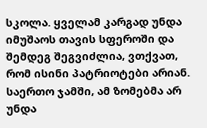სკოლა. ყველამ კარგად უნდა იმუშაოს თავის სფეროში და შემდეგ შეგვიძლია, ვთქვათ, რომ ისინი პატრიოტები არიან. საერთო ჯამში, ამ ზომებმა არ უნდა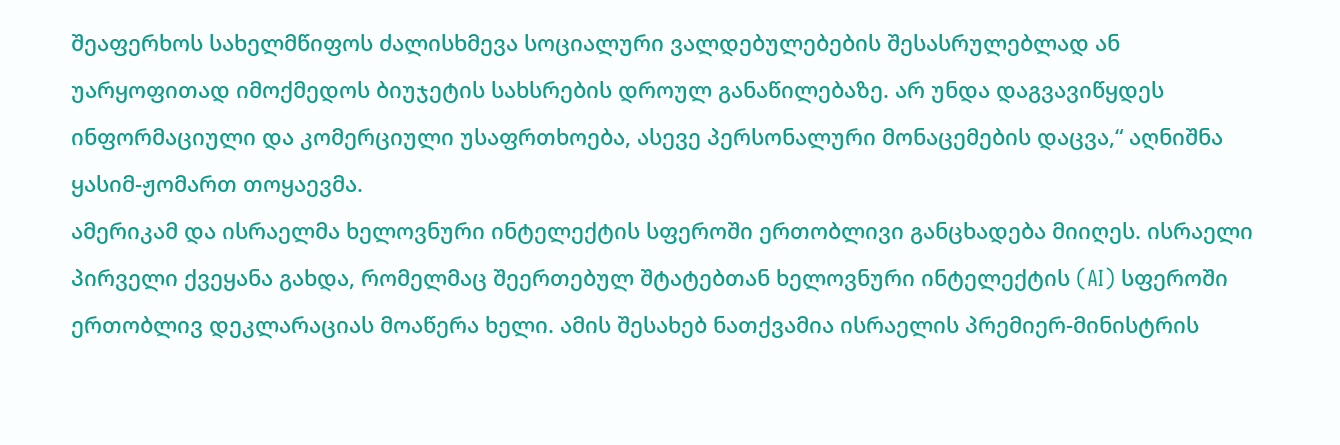შეაფერხოს სახელმწიფოს ძალისხმევა სოციალური ვალდებულებების შესასრულებლად ან უარყოფითად იმოქმედოს ბიუჯეტის სახსრების დროულ განაწილებაზე. არ უნდა დაგვავიწყდეს ინფორმაციული და კომერციული უსაფრთხოება, ასევე პერსონალური მონაცემების დაცვა,“ აღნიშნა ყასიმ-ჟომართ თოყაევმა.
ამერიკამ და ისრაელმა ხელოვნური ინტელექტის სფეროში ერთობლივი განცხადება მიიღეს. ისრაელი პირველი ქვეყანა გახდა, რომელმაც შეერთებულ შტატებთან ხელოვნური ინტელექტის (AI) სფეროში ერთობლივ დეკლარაციას მოაწერა ხელი. ამის შესახებ ნათქვამია ისრაელის პრემიერ-მინისტრის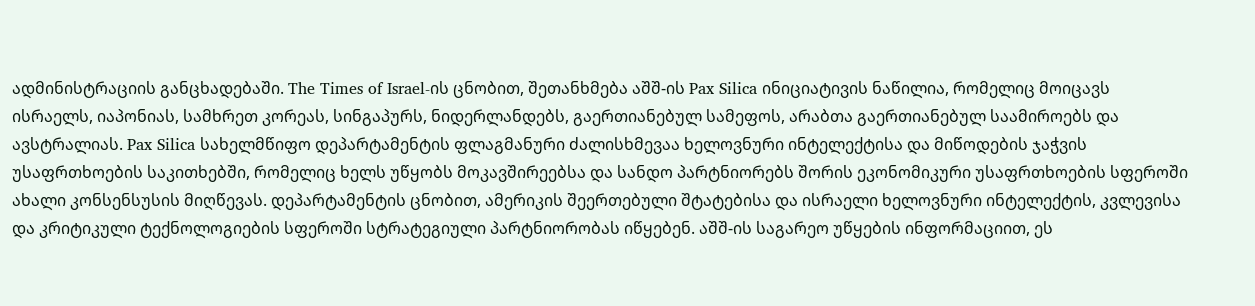ადმინისტრაციის განცხადებაში. The Times of Israel-ის ცნობით, შეთანხმება აშშ-ის Pax Silica ინიციატივის ნაწილია, რომელიც მოიცავს ისრაელს, იაპონიას, სამხრეთ კორეას, სინგაპურს, ნიდერლანდებს, გაერთიანებულ სამეფოს, არაბთა გაერთიანებულ საამიროებს და ავსტრალიას. Pax Silica სახელმწიფო დეპარტამენტის ფლაგმანური ძალისხმევაა ხელოვნური ინტელექტისა და მიწოდების ჯაჭვის უსაფრთხოების საკითხებში, რომელიც ხელს უწყობს მოკავშირეებსა და სანდო პარტნიორებს შორის ეკონომიკური უსაფრთხოების სფეროში ახალი კონსენსუსის მიღწევას. დეპარტამენტის ცნობით, ამერიკის შეერთებული შტატებისა და ისრაელი ხელოვნური ინტელექტის, კვლევისა და კრიტიკული ტექნოლოგიების სფეროში სტრატეგიული პარტნიორობას იწყებენ. აშშ-ის საგარეო უწყების ინფორმაციით, ეს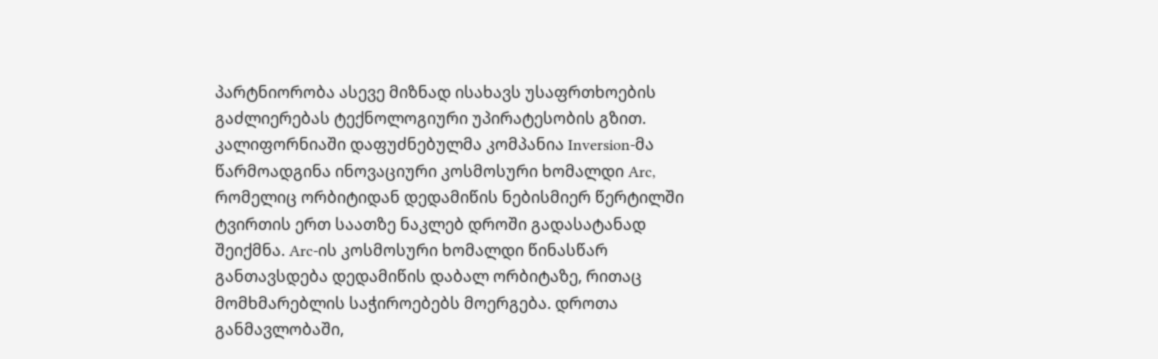პარტნიორობა ასევე მიზნად ისახავს უსაფრთხოების გაძლიერებას ტექნოლოგიური უპირატესობის გზით.
კალიფორნიაში დაფუძნებულმა კომპანია Inversion-მა წარმოადგინა ინოვაციური კოსმოსური ხომალდი Arc, რომელიც ორბიტიდან დედამიწის ნებისმიერ წერტილში ტვირთის ერთ საათზე ნაკლებ დროში გადასატანად შეიქმნა. Arc-ის კოსმოსური ხომალდი წინასწარ განთავსდება დედამიწის დაბალ ორბიტაზე, რითაც მომხმარებლის საჭიროებებს მოერგება. დროთა განმავლობაში,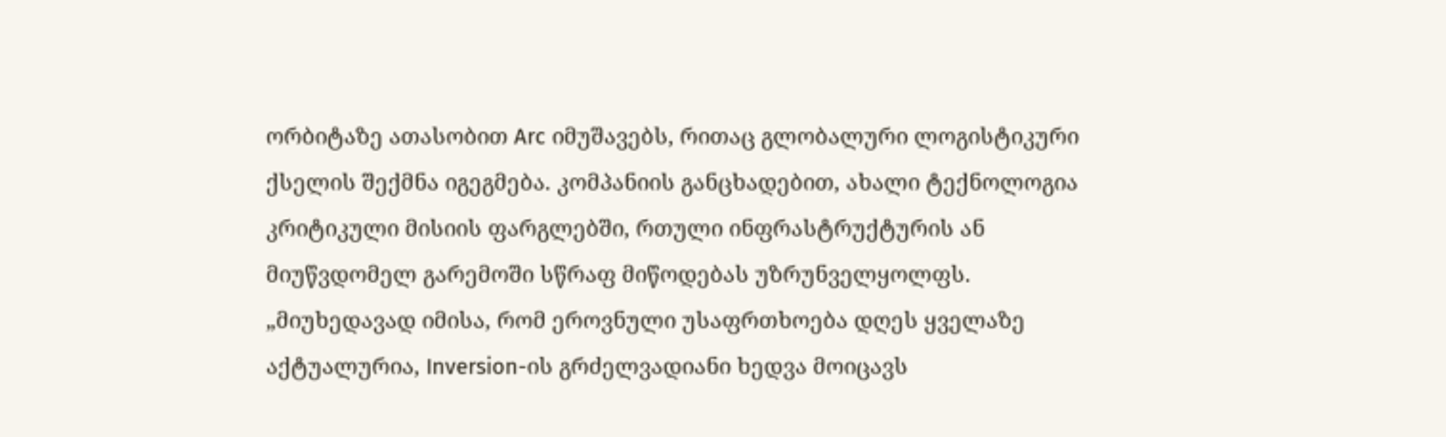ორბიტაზე ათასობით Arc იმუშავებს, რითაც გლობალური ლოგისტიკური ქსელის შექმნა იგეგმება. კომპანიის განცხადებით, ახალი ტექნოლოგია კრიტიკული მისიის ფარგლებში, რთული ინფრასტრუქტურის ან მიუწვდომელ გარემოში სწრაფ მიწოდებას უზრუნველყოლფს. „მიუხედავად იმისა, რომ ეროვნული უსაფრთხოება დღეს ყველაზე აქტუალურია, Inversion-ის გრძელვადიანი ხედვა მოიცავს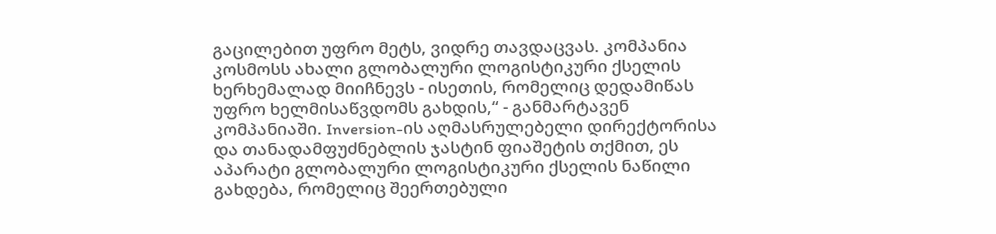გაცილებით უფრო მეტს, ვიდრე თავდაცვას. კომპანია კოსმოსს ახალი გლობალური ლოგისტიკური ქსელის ხერხემალად მიიჩნევს - ისეთის, რომელიც დედამიწას უფრო ხელმისაწვდომს გახდის,“ - განმარტავენ კომპანიაში. Inversion-ის აღმასრულებელი დირექტორისა და თანადამფუძნებლის ჯასტინ ფიაშეტის თქმით, ეს აპარატი გლობალური ლოგისტიკური ქსელის ნაწილი გახდება, რომელიც შეერთებული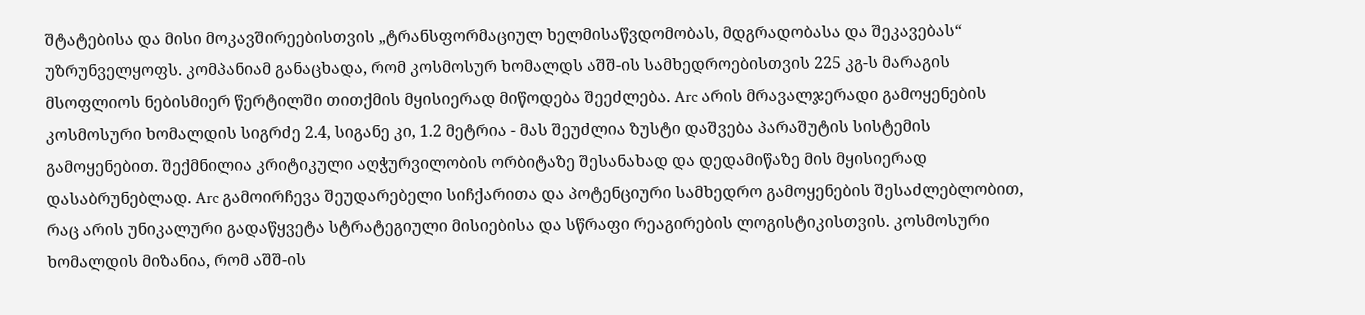შტატებისა და მისი მოკავშირეებისთვის „ტრანსფორმაციულ ხელმისაწვდომობას, მდგრადობასა და შეკავებას“ უზრუნველყოფს. კომპანიამ განაცხადა, რომ კოსმოსურ ხომალდს აშშ-ის სამხედროებისთვის 225 კგ-ს მარაგის მსოფლიოს ნებისმიერ წერტილში თითქმის მყისიერად მიწოდება შეეძლება. Arc არის მრავალჯერადი გამოყენების კოსმოსური ხომალდის სიგრძე 2.4, სიგანე კი, 1.2 მეტრია - მას შეუძლია ზუსტი დაშვება პარაშუტის სისტემის გამოყენებით. შექმნილია კრიტიკული აღჭურვილობის ორბიტაზე შესანახად და დედამიწაზე მის მყისიერად დასაბრუნებლად. Arc გამოირჩევა შეუდარებელი სიჩქარითა და პოტენციური სამხედრო გამოყენების შესაძლებლობით, რაც არის უნიკალური გადაწყვეტა სტრატეგიული მისიებისა და სწრაფი რეაგირების ლოგისტიკისთვის. კოსმოსური ხომალდის მიზანია, რომ აშშ-ის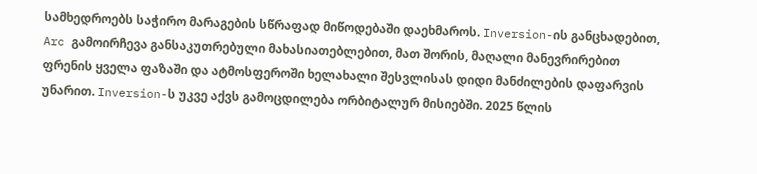სამხედროებს საჭირო მარაგების სწრაფად მიწოდებაში დაეხმაროს. Inversion-ის განცხადებით, Arc გამოირჩევა განსაკუთრებული მახასიათებლებით, მათ შორის, მაღალი მანევრირებით ფრენის ყველა ფაზაში და ატმოსფეროში ხელახალი შესვლისას დიდი მანძილების დაფარვის უნარით. Inversion-ს უკვე აქვს გამოცდილება ორბიტალურ მისიებში. 2025 წლის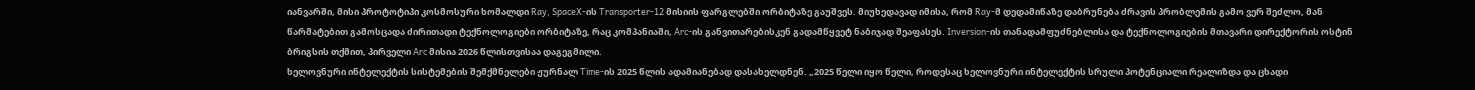იანვარში, მისი პროტოტიპი კოსმოსური ხომალდი Ray, SpaceX-ის Transporter-12 მისიის ფარგლებში ორბიტაზე გაუშვეს. მიუხედავად იმისა, რომ Ray-მ დედამიწაზე დაბრუნება ძრავის პრობლემის გამო ვერ შეძლო, მან წარმატებით გამოსცადა ძირითადი ტექნოლოგიები ორბიტაზე, რაც კომპანიაში, Arc-ის განვითარებისკენ გადამწყვეტ ნაბიჯად შეაფასეს. Inversion-ის თანადამფუძნებლისა და ტექნოლოგიების მთავარი დირექტორის ოსტინ ბრიგსის თქმით, პირველი Arc მისია 2026 წლისთვისაა დაგეგმილი.
ხელოვნური ინტელექტის სისტემების შემქმნელები ჟურნალ Time-ის 2025 წლის ადამიანებად დასახელდნენ. „2025 წელი იყო წელი, როდესაც ხელოვნური ინტელექტის სრული პოტენციალი რეალიზდა და ცხადი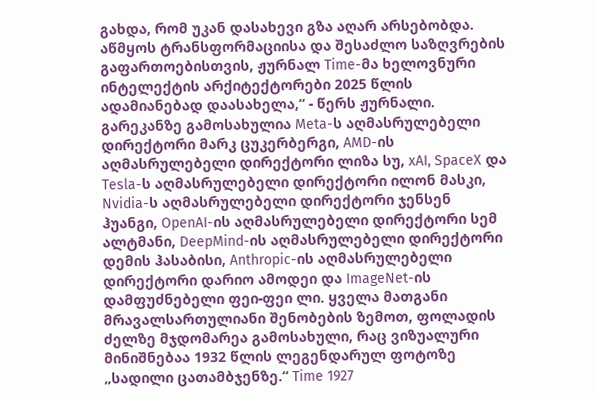გახდა, რომ უკან დასახევი გზა აღარ არსებობდა. აწმყოს ტრანსფორმაციისა და შესაძლო საზღვრების გაფართოებისთვის, ჟურნალ Time-მა ხელოვნური ინტელექტის არქიტექტორები 2025 წლის ადამიანებად დაასახელა,“ - წერს ჟურნალი. გარეკანზე გამოსახულია Meta-ს აღმასრულებელი დირექტორი მარკ ცუკერბერგი, AMD-ის აღმასრულებელი დირექტორი ლიზა სუ, xAI, SpaceX და Tesla-ს აღმასრულებელი დირექტორი ილონ მასკი, Nvidia-ს აღმასრულებელი დირექტორი ჯენსენ ჰუანგი, OpenAI-ის აღმასრულებელი დირექტორი სემ ალტმანი, DeepMind-ის აღმასრულებელი დირექტორი დემის ჰასაბისი, Anthropic-ის აღმასრულებელი დირექტორი დარიო ამოდეი და ImageNet-ის დამფუძნებელი ფეი-ფეი ლი. ყველა მათგანი მრავალსართულიანი შენობების ზემოთ, ფოლადის ძელზე მჯდომარეა გამოსახული, რაც ვიზუალური მინიშნებაა 1932 წლის ლეგენდარულ ფოტოზე „სადილი ცათამბჯენზე.“ Time 1927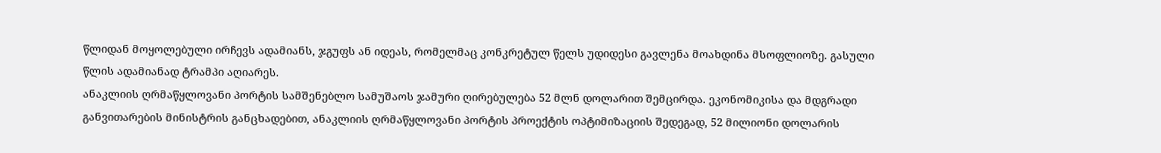წლიდან მოყოლებული ირჩევს ადამიანს, ჯგუფს ან იდეას, რომელმაც კონკრეტულ წელს უდიდესი გავლენა მოახდინა მსოფლიოზე. გასული წლის ადამიანად ტრამპი აღიარეს.
ანაკლიის ღრმაწყლოვანი პორტის სამშენებლო სამუშაოს ჯამური ღირებულება 52 მლნ დოლარით შემცირდა. ეკონომიკისა და მდგრადი განვითარების მინისტრის განცხადებით, ანაკლიის ღრმაწყლოვანი პორტის პროექტის ოპტიმიზაციის შედეგად, 52 მილიონი დოლარის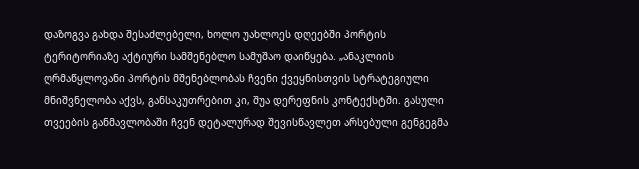დაზოგვა გახდა შესაძლებელი, ხოლო უახლოეს დღეებში პორტის ტერიტორიაზე აქტიური სამშენებლო სამუშაო დაიწყება. „ანაკლიის ღრმაწყლოვანი პორტის მშენებლობას ჩვენი ქვეყნისთვის სტრატეგიული მნიშვნელობა აქვს, განსაკუთრებით კი, შუა დერეფნის კონტექსტში. გასული თვეების განმავლობაში ჩვენ დეტალურად შევისწავლეთ არსებული გენგეგმა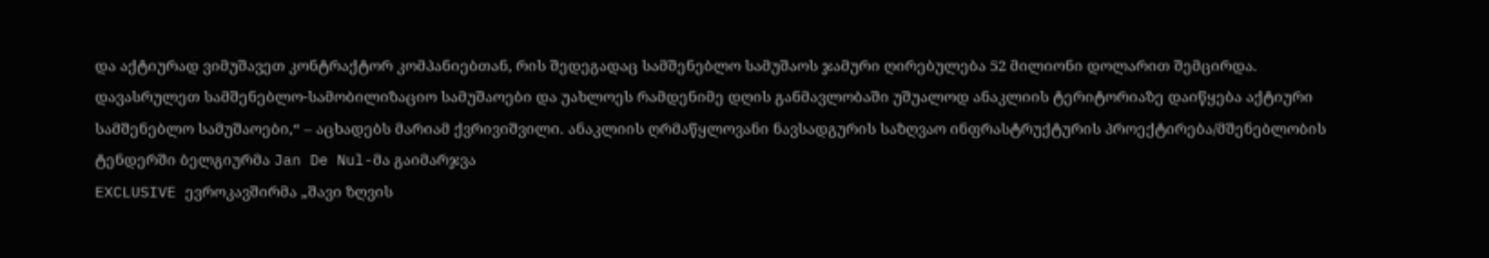და აქტიურად ვიმუშავეთ კონტრაქტორ კომპანიებთან, რის შედეგადაც სამშენებლო სამუშაოს ჯამური ღირებულება 52 მილიონი დოლარით შემცირდა. დავასრულეთ სამშენებლო-სამობილიზაციო სამუშაოები და უახლოეს რამდენიმე დღის განმავლობაში უშუალოდ ანაკლიის ტერიტორიაზე დაიწყება აქტიური სამშენებლო სამუშაოები,“ – აცხადებს მარიამ ქვრივიშვილი. ანაკლიის ღრმაწყლოვანი ნავსადგურის საზღვაო ინფრასტრუქტურის პროექტირება/მშენებლობის ტენდერში ბელგიურმა Jan De Nul-მა გაიმარჯვა
EXCLUSIVE ევროკავშირმა „შავი ზღვის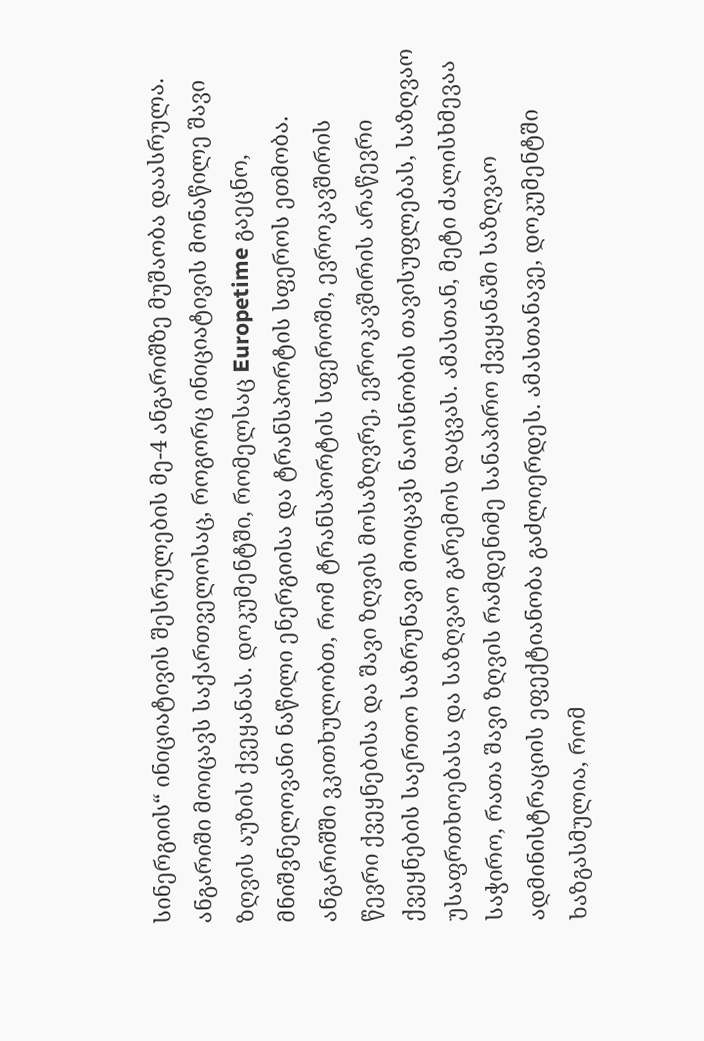სინერგიის“ ინიციატივის შესრულების მე-4 ანგარიშზე მუშაობა დაასრულა. ანგარიში მოიცავს საქართველოსაც, როგორც ინიციატივის მონაწილე შავი ზღვის აუზის ქვეყანას. დოკუმენტში, რომელსაც Europetime გაეცნო, მნიშვნელოვანი ნაწილი ენერგიისა და ტრანსპორტის სფეროს ეთმობა. ანგარიშში ვკითხულობთ, რომ ტრანსპორტის სფეროში, ევროკავშირის წევრი ქვეყნებისა და შავი ზღვის მოსაზღვრე, ევროკავშირის არაწევრი ქვეყნების საერთო საზრუნავი მოიცავს ნაოსნობის თავისუფლებას, საზღვაო უსაფრთხოებასა და საზღვაო გარემოს დაცვას. ამასთან, მეტი ძალისხმევაა საჭირო, რათა შავი ზღვის რამდენიმე სანაპირო ქვეყანაში საზღვაო ადმინისტრაციის ეფექტიანობა გაძლიერდეს. ამასთანავე, დოკუმენტში ხაზგასმულია, რომ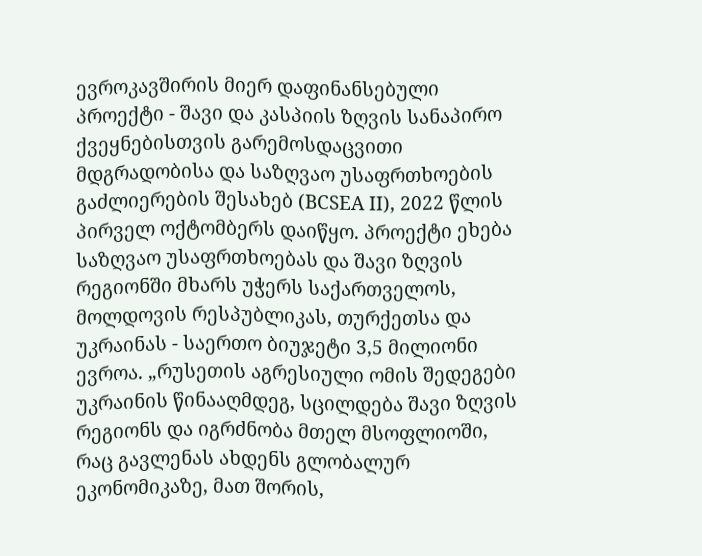ევროკავშირის მიერ დაფინანსებული პროექტი - შავი და კასპიის ზღვის სანაპირო ქვეყნებისთვის გარემოსდაცვითი მდგრადობისა და საზღვაო უსაფრთხოების გაძლიერების შესახებ (BCSEA II), 2022 წლის პირველ ოქტომბერს დაიწყო. პროექტი ეხება საზღვაო უსაფრთხოებას და შავი ზღვის რეგიონში მხარს უჭერს საქართველოს, მოლდოვის რესპუბლიკას, თურქეთსა და უკრაინას - საერთო ბიუჯეტი 3,5 მილიონი ევროა. „რუსეთის აგრესიული ომის შედეგები უკრაინის წინააღმდეგ, სცილდება შავი ზღვის რეგიონს და იგრძნობა მთელ მსოფლიოში, რაც გავლენას ახდენს გლობალურ ეკონომიკაზე, მათ შორის,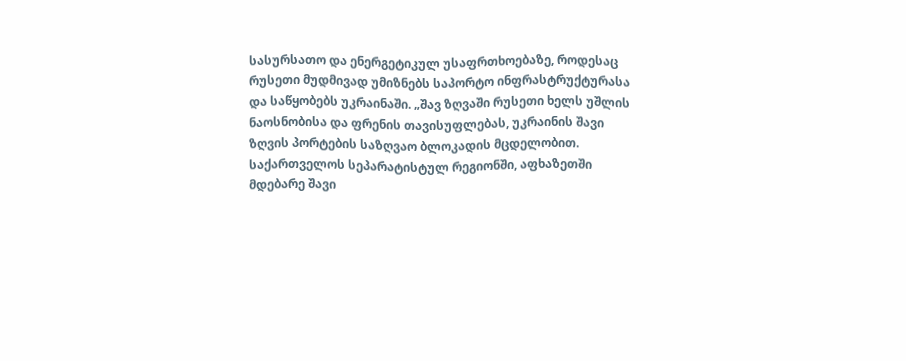სასურსათო და ენერგეტიკულ უსაფრთხოებაზე, როდესაც რუსეთი მუდმივად უმიზნებს საპორტო ინფრასტრუქტურასა და საწყობებს უკრაინაში. „შავ ზღვაში რუსეთი ხელს უშლის ნაოსნობისა და ფრენის თავისუფლებას, უკრაინის შავი ზღვის პორტების საზღვაო ბლოკადის მცდელობით. საქართველოს სეპარატისტულ რეგიონში, აფხაზეთში მდებარე შავი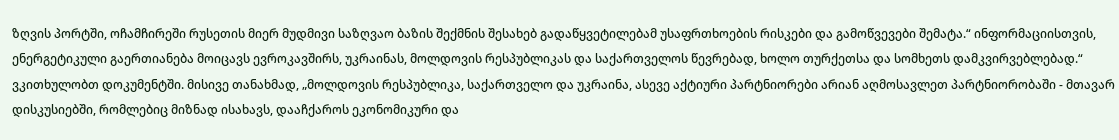ზღვის პორტში, ოჩამჩირეში რუსეთის მიერ მუდმივი საზღვაო ბაზის შექმნის შესახებ გადაწყვეტილებამ უსაფრთხოების რისკები და გამოწვევები შემატა.“ ინფორმაციისთვის, ენერგეტიკული გაერთიანება მოიცავს ევროკავშირს, უკრაინას, მოლდოვის რესპუბლიკას და საქართველოს წევრებად, ხოლო თურქეთსა და სომხეთს დამკვირვებლებად.“ ვკითხულობთ დოკუმენტში. მისივე თანახმად, „მოლდოვის რესპუბლიკა, საქართველო და უკრაინა, ასევე აქტიური პარტნიორები არიან აღმოსავლეთ პარტნიორობაში - მთავარ დისკუსიებში, რომლებიც მიზნად ისახავს, დააჩქაროს ეკონომიკური და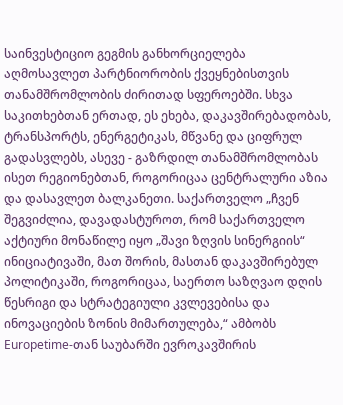საინვესტიციო გეგმის განხორციელება აღმოსავლეთ პარტნიორობის ქვეყნებისთვის თანამშრომლობის ძირითად სფეროებში. სხვა საკითხებთან ერთად, ეს ეხება, დაკავშირებადობას, ტრანსპორტს, ენერგეტიკას, მწვანე და ციფრულ გადასვლებს, ასევე - გაზრდილ თანამშრომლობას ისეთ რეგიონებთან, როგორიცაა ცენტრალური აზია და დასავლეთ ბალკანეთი. საქართველო „ჩვენ შეგვიძლია, დავადასტუროთ, რომ საქართველო აქტიური მონაწილე იყო „შავი ზღვის სინერგიის“ ინიციატივაში, მათ შორის, მასთან დაკავშირებულ პოლიტიკაში, როგორიცაა, საერთო საზღვაო დღის წესრიგი და სტრატეგიული კვლევებისა და ინოვაციების ზონის მიმართულება,“ ამბობს Europetime-თან საუბარში ევროკავშირის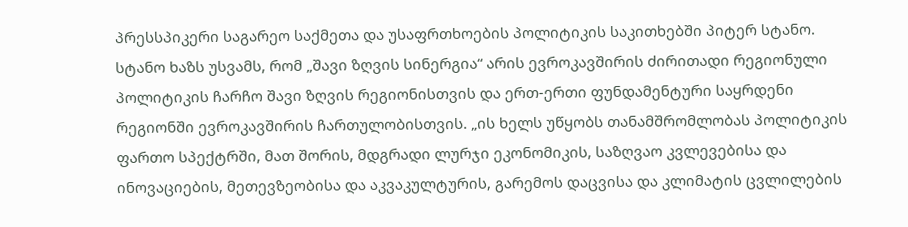პრესსპიკერი საგარეო საქმეთა და უსაფრთხოების პოლიტიკის საკითხებში პიტერ სტანო. სტანო ხაზს უსვამს, რომ „შავი ზღვის სინერგია“ არის ევროკავშირის ძირითადი რეგიონული პოლიტიკის ჩარჩო შავი ზღვის რეგიონისთვის და ერთ-ერთი ფუნდამენტური საყრდენი რეგიონში ევროკავშირის ჩართულობისთვის. „ის ხელს უწყობს თანამშრომლობას პოლიტიკის ფართო სპექტრში, მათ შორის, მდგრადი ლურჯი ეკონომიკის, საზღვაო კვლევებისა და ინოვაციების, მეთევზეობისა და აკვაკულტურის, გარემოს დაცვისა და კლიმატის ცვლილების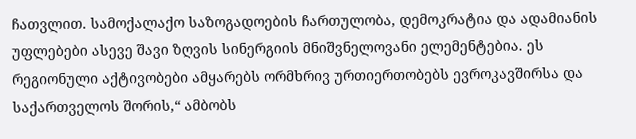ჩათვლით. სამოქალაქო საზოგადოების ჩართულობა, დემოკრატია და ადამიანის უფლებები ასევე შავი ზღვის სინერგიის მნიშვნელოვანი ელემენტებია. ეს რეგიონული აქტივობები ამყარებს ორმხრივ ურთიერთობებს ევროკავშირსა და საქართველოს შორის,“ ამბობს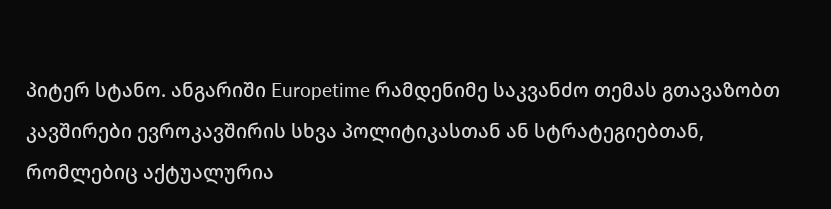პიტერ სტანო. ანგარიში Europetime რამდენიმე საკვანძო თემას გთავაზობთ კავშირები ევროკავშირის სხვა პოლიტიკასთან ან სტრატეგიებთან, რომლებიც აქტუალურია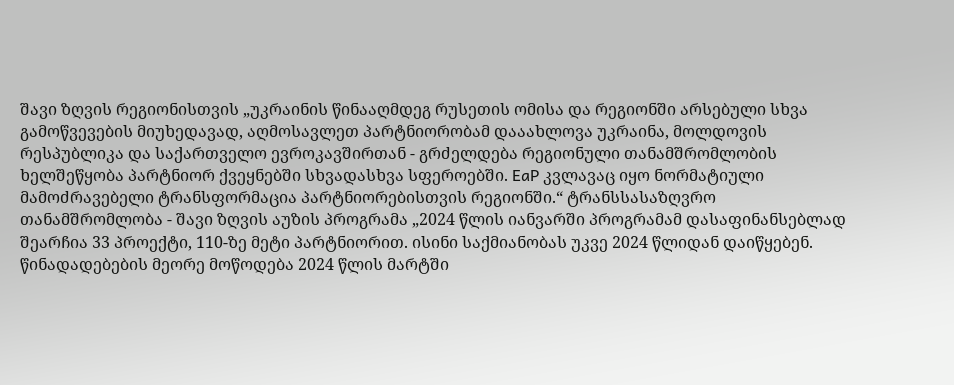შავი ზღვის რეგიონისთვის „უკრაინის წინააღმდეგ რუსეთის ომისა და რეგიონში არსებული სხვა გამოწვევების მიუხედავად, აღმოსავლეთ პარტნიორობამ დააახლოვა უკრაინა, მოლდოვის რესპუბლიკა და საქართველო ევროკავშირთან - გრძელდება რეგიონული თანამშრომლობის ხელშეწყობა პარტნიორ ქვეყნებში სხვადასხვა სფეროებში. EaP კვლავაც იყო ნორმატიული მამოძრავებელი ტრანსფორმაცია პარტნიორებისთვის რეგიონში.“ ტრანსსასაზღვრო თანამშრომლობა - შავი ზღვის აუზის პროგრამა „2024 წლის იანვარში პროგრამამ დასაფინანსებლად შეარჩია 33 პროექტი, 110-ზე მეტი პარტნიორით. ისინი საქმიანობას უკვე 2024 წლიდან დაიწყებენ. წინადადებების მეორე მოწოდება 2024 წლის მარტში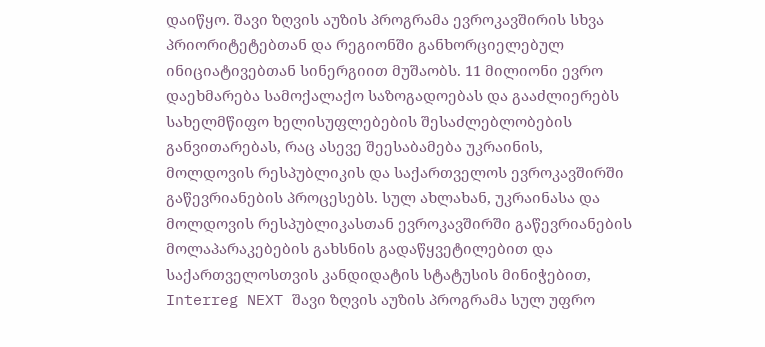დაიწყო. შავი ზღვის აუზის პროგრამა ევროკავშირის სხვა პრიორიტეტებთან და რეგიონში განხორციელებულ ინიციატივებთან სინერგიით მუშაობს. 11 მილიონი ევრო დაეხმარება სამოქალაქო საზოგადოებას და გააძლიერებს სახელმწიფო ხელისუფლებების შესაძლებლობების განვითარებას, რაც ასევე შეესაბამება უკრაინის, მოლდოვის რესპუბლიკის და საქართველოს ევროკავშირში გაწევრიანების პროცესებს. სულ ახლახან, უკრაინასა და მოლდოვის რესპუბლიკასთან ევროკავშირში გაწევრიანების მოლაპარაკებების გახსნის გადაწყვეტილებით და საქართველოსთვის კანდიდატის სტატუსის მინიჭებით, Interreg NEXT შავი ზღვის აუზის პროგრამა სულ უფრო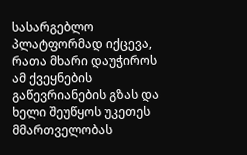სასარგებლო პლატფორმად იქცევა, რათა მხარი დაუჭიროს ამ ქვეყნების გაწევრიანების გზას და ხელი შეუწყოს უკეთეს მმართველობას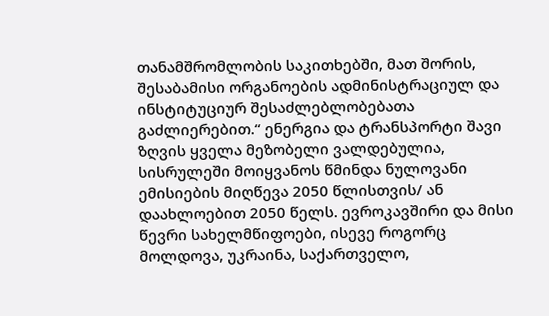თანამშრომლობის საკითხებში, მათ შორის, შესაბამისი ორგანოების ადმინისტრაციულ და ინსტიტუციურ შესაძლებლობებათა გაძლიერებით.“ ენერგია და ტრანსპორტი შავი ზღვის ყველა მეზობელი ვალდებულია, სისრულეში მოიყვანოს წმინდა ნულოვანი ემისიების მიღწევა 2050 წლისთვის/ ან დაახლოებით 2050 წელს. ევროკავშირი და მისი წევრი სახელმწიფოები, ისევე როგორც მოლდოვა, უკრაინა, საქართველო,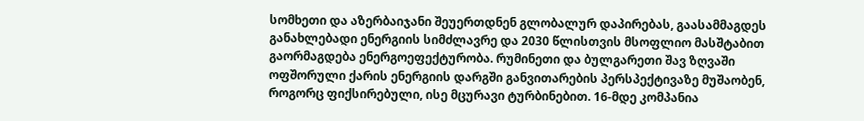სომხეთი და აზერბაიჯანი შეუერთდნენ გლობალურ დაპირებას, გაასამმაგდეს განახლებადი ენერგიის სიმძლავრე და 2030 წლისთვის მსოფლიო მასშტაბით გაორმაგდება ენერგოეფექტურობა. რუმინეთი და ბულგარეთი შავ ზღვაში ოფშორული ქარის ენერგიის დარგში განვითარების პერსპექტივაზე მუშაობენ, როგორც ფიქსირებული, ისე მცურავი ტურბინებით. 16-მდე კომპანია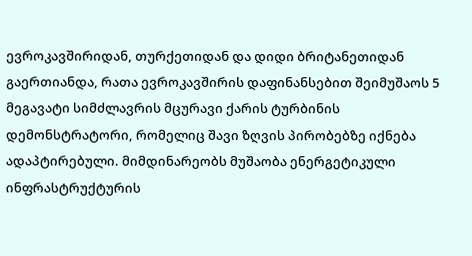ევროკავშირიდან, თურქეთიდან და დიდი ბრიტანეთიდან გაერთიანდა, რათა ევროკავშირის დაფინანსებით შეიმუშაოს 5 მეგავატი სიმძლავრის მცურავი ქარის ტურბინის დემონსტრატორი, რომელიც შავი ზღვის პირობებზე იქნება ადაპტირებული. მიმდინარეობს მუშაობა ენერგეტიკული ინფრასტრუქტურის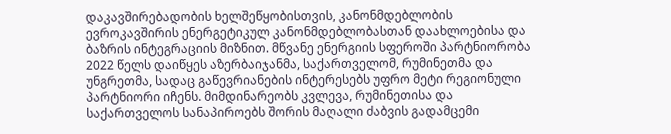დაკავშირებადობის ხელშეწყობისთვის, კანონმდებლობის ევროკავშირის ენერგეტიკულ კანონმდებლობასთან დაახლოებისა და ბაზრის ინტეგრაციის მიზნით. მწვანე ენერგიის სფეროში პარტნიორობა 2022 წელს დაიწყეს აზერბაიჯანმა, საქართველომ, რუმინეთმა და უნგრეთმა, სადაც გაწევრიანების ინტერესებს უფრო მეტი რეგიონული პარტნიორი იჩენს. მიმდინარეობს კვლევა, რუმინეთისა და საქართველოს სანაპიროებს შორის მაღალი ძაბვის გადამცემი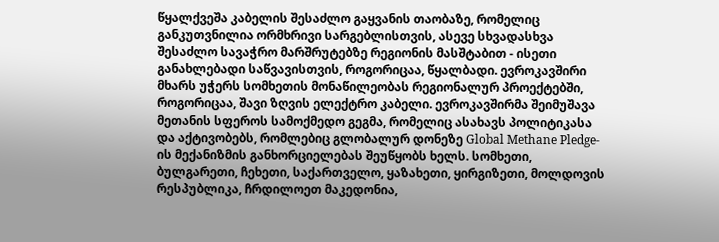წყალქვეშა კაბელის შესაძლო გაყვანის თაობაზე, რომელიც განკუთვნილია ორმხრივი სარგებლისთვის, ასევე სხვადასხვა შესაძლო სავაჭრო მარშრუტებზე რეგიონის მასშტაბით - ისეთი განახლებადი საწვავისთვის, როგორიცაა, წყალბადი. ევროკავშირი მხარს უჭერს სომხეთის მონაწილეობას რეგიონალურ პროექტებში, როგორიცაა, შავი ზღვის ელექტრო კაბელი. ევროკავშირმა შეიმუშავა მეთანის სფეროს სამოქმედო გეგმა, რომელიც ასახავს პოლიტიკასა და აქტივობებს, რომლებიც გლობალურ დონეზე Global Methane Pledge-ის მექანიზმის განხორციელებას შეუწყობს ხელს. სომხეთი, ბულგარეთი, ჩეხეთი, საქართველო, ყაზახეთი, ყირგიზეთი, მოლდოვის რესპუბლიკა, ჩრდილოეთ მაკედონია,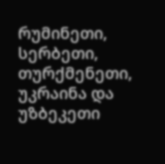რუმინეთი, სერბეთი, თურქმენეთი, უკრაინა და უზბეკეთი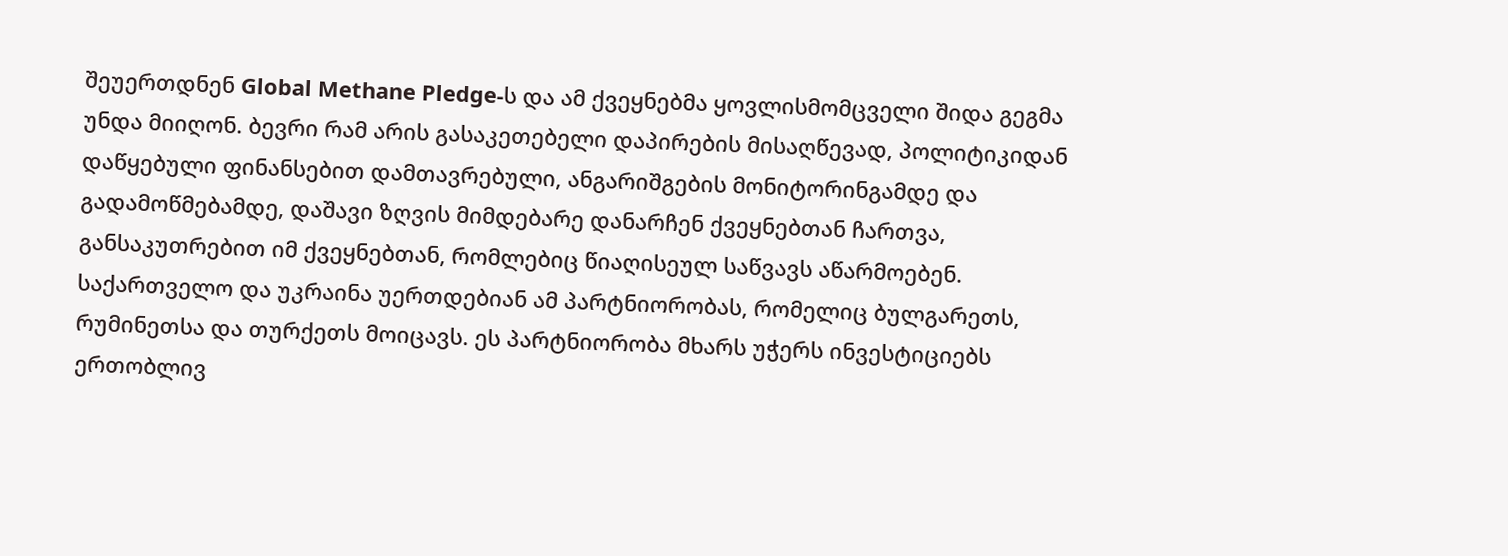შეუერთდნენ Global Methane Pledge-ს და ამ ქვეყნებმა ყოვლისმომცველი შიდა გეგმა უნდა მიიღონ. ბევრი რამ არის გასაკეთებელი დაპირების მისაღწევად, პოლიტიკიდან დაწყებული ფინანსებით დამთავრებული, ანგარიშგების მონიტორინგამდე და გადამოწმებამდე, დაშავი ზღვის მიმდებარე დანარჩენ ქვეყნებთან ჩართვა, განსაკუთრებით იმ ქვეყნებთან, რომლებიც წიაღისეულ საწვავს აწარმოებენ. საქართველო და უკრაინა უერთდებიან ამ პარტნიორობას, რომელიც ბულგარეთს, რუმინეთსა და თურქეთს მოიცავს. ეს პარტნიორობა მხარს უჭერს ინვესტიციებს ერთობლივ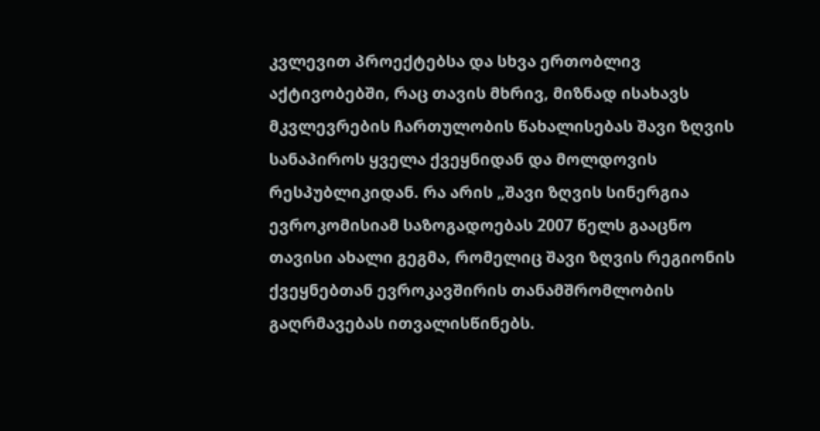კვლევით პროექტებსა და სხვა ერთობლივ აქტივობებში, რაც თავის მხრივ, მიზნად ისახავს მკვლევრების ჩართულობის წახალისებას შავი ზღვის სანაპიროს ყველა ქვეყნიდან და მოლდოვის რესპუბლიკიდან. რა არის „შავი ზღვის სინერგია ევროკომისიამ საზოგადოებას 2007 წელს გააცნო თავისი ახალი გეგმა, რომელიც შავი ზღვის რეგიონის ქვეყნებთან ევროკავშირის თანამშრომლობის გაღრმავებას ითვალისწინებს.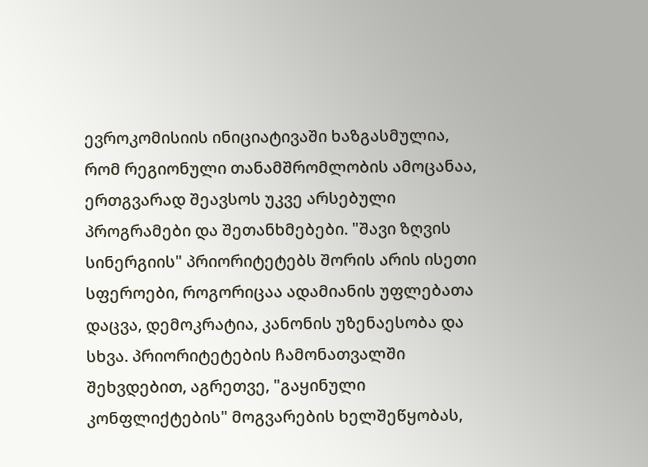ევროკომისიის ინიციატივაში ხაზგასმულია, რომ რეგიონული თანამშრომლობის ამოცანაა, ერთგვარად შეავსოს უკვე არსებული პროგრამები და შეთანხმებები. "შავი ზღვის სინერგიის" პრიორიტეტებს შორის არის ისეთი სფეროები, როგორიცაა ადამიანის უფლებათა დაცვა, დემოკრატია, კანონის უზენაესობა და სხვა. პრიორიტეტების ჩამონათვალში შეხვდებით, აგრეთვე, "გაყინული კონფლიქტების" მოგვარების ხელშეწყობას,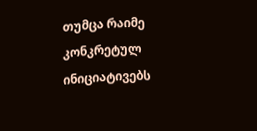თუმცა რაიმე კონკრეტულ ინიციატივებს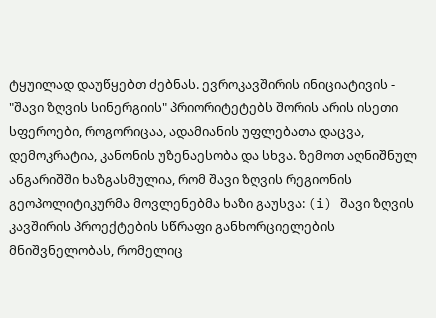ტყუილად დაუწყებთ ძებნას. ევროკავშირის ინიციატივის - "შავი ზღვის სინერგიის" პრიორიტეტებს შორის არის ისეთი სფეროები, როგორიცაა, ადამიანის უფლებათა დაცვა, დემოკრატია, კანონის უზენაესობა და სხვა. ზემოთ აღნიშნულ ანგარიშში ხაზგასმულია, რომ შავი ზღვის რეგიონის გეოპოლიტიკურმა მოვლენებმა ხაზი გაუსვა: (i) შავი ზღვის კავშირის პროექტების სწრაფი განხორციელების მნიშვნელობას, რომელიც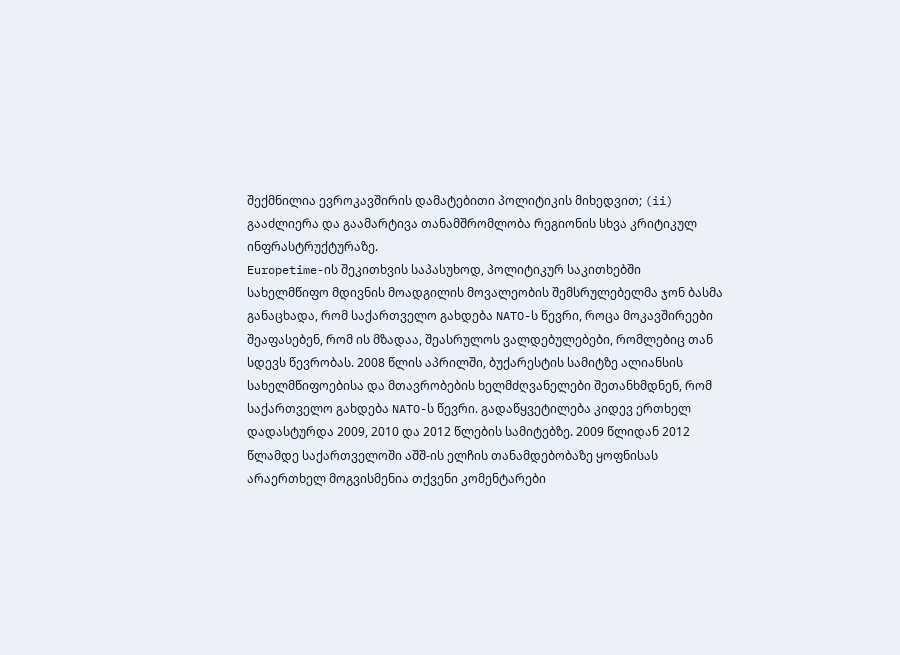შექმნილია ევროკავშირის დამატებითი პოლიტიკის მიხედვით; (ii) გააძლიერა და გაამარტივა თანამშრომლობა რეგიონის სხვა კრიტიკულ ინფრასტრუქტურაზე.
Europetime-ის შეკითხვის საპასუხოდ, პოლიტიკურ საკითხებში სახელმწიფო მდივნის მოადგილის მოვალეობის შემსრულებელმა ჯონ ბასმა განაცხადა, რომ საქართველო გახდება NATO-ს წევრი, როცა მოკავშირეები შეაფასებენ, რომ ის მზადაა, შეასრულოს ვალდებულებები, რომლებიც თან სდევს წევრობას. 2008 წლის აპრილში, ბუქარესტის სამიტზე ალიანსის სახელმწიფოებისა და მთავრობების ხელმძღვანელები შეთანხმდნენ, რომ საქართველო გახდება NATO-ს წევრი. გადაწყვეტილება კიდევ ერთხელ დადასტურდა 2009, 2010 და 2012 წლების სამიტებზე. 2009 წლიდან 2012 წლამდე საქართველოში აშშ-ის ელჩის თანამდებობაზე ყოფნისას არაერთხელ მოგვისმენია თქვენი კომენტარები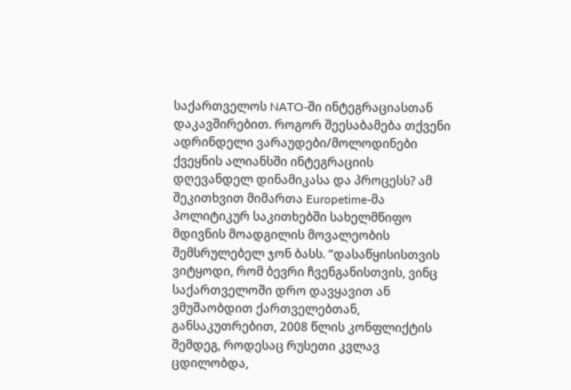საქართველოს NATO-ში ინტეგრაციასთან დაკავშირებით. როგორ შეესაბამება თქვენი ადრინდელი ვარაუდები/მოლოდინები ქვეყნის ალიანსში ინტეგრაციის დღევანდელ დინამიკასა და პროცესს? ამ შეკითხვით მიმართა Europetime-მა პოლიტიკურ საკითხებში სახელმწიფო მდივნის მოადგილის მოვალეობის შემსრულებელ ჯონ ბასს. “დასაწყისისთვის ვიტყოდი, რომ ბევრი ჩვენგანისთვის, ვინც საქართველოში დრო დავყავით ან ვმუშაობდით ქართველებთან, განსაკუთრებით, 2008 წლის კონფლიქტის შემდეგ, როდესაც რუსეთი კვლავ ცდილობდა,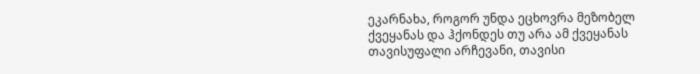ეკარნახა, როგორ უნდა ეცხოვრა მეზობელ ქვეყანას და ჰქონდეს თუ არა ამ ქვეყანას თავისუფალი არჩევანი, თავისი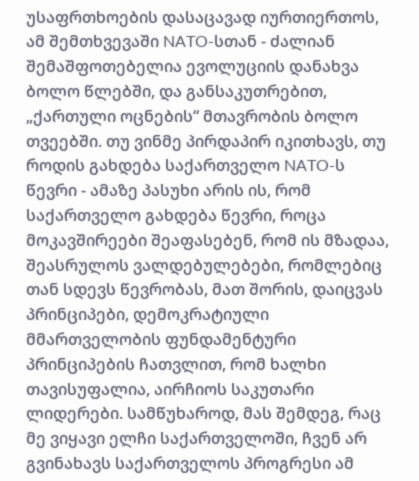უსაფრთხოების დასაცავად იურთიერთოს, ამ შემთხვევაში NATO-სთან - ძალიან შემაშფოთებელია ევოლუციის დანახვა ბოლო წლებში, და განსაკუთრებით, „ქართული ოცნების“ მთავრობის ბოლო თვეებში. თუ ვინმე პირდაპირ იკითხავს, თუ როდის გახდება საქართველო NATO-ს წევრი - ამაზე პასუხი არის ის, რომ საქართველო გახდება წევრი, როცა მოკავშირეები შეაფასებენ, რომ ის მზადაა, შეასრულოს ვალდებულებები, რომლებიც თან სდევს წევრობას, მათ შორის, დაიცვას პრინციპები, დემოკრატიული მმართველობის ფუნდამენტური პრინციპების ჩათვლით, რომ ხალხი თავისუფალია, აირჩიოს საკუთარი ლიდერები. სამწუხაროდ, მას შემდეგ, რაც მე ვიყავი ელჩი საქართველოში, ჩვენ არ გვინახავს საქართველოს პროგრესი ამ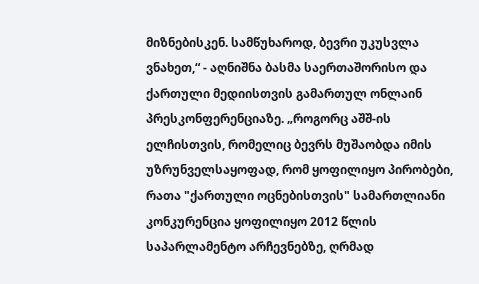მიზნებისკენ. სამწუხაროდ, ბევრი უკუსვლა ვნახეთ,“ - აღნიშნა ბასმა საერთაშორისო და ქართული მედიისთვის გამართულ ონლაინ პრესკონფერენციაზე. „როგორც აშშ-ის ელჩისთვის, რომელიც ბევრს მუშაობდა იმის უზრუნველსაყოფად, რომ ყოფილიყო პირობები, რათა "ქართული ოცნებისთვის" სამართლიანი კონკურენცია ყოფილიყო 2012 წლის საპარლამენტო არჩევნებზე, ღრმად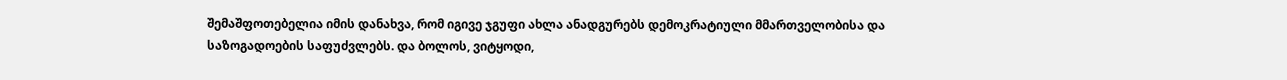შემაშფოთებელია იმის დანახვა, რომ იგივე ჯგუფი ახლა ანადგურებს დემოკრატიული მმართველობისა და საზოგადოების საფუძვლებს. და ბოლოს, ვიტყოდი,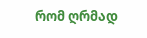რომ ღრმად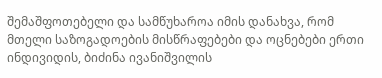შემაშფოთებელი და სამწუხაროა იმის დანახვა, რომ მთელი საზოგადოების მისწრაფებები და ოცნებები ერთი ინდივიდის, ბიძინა ივანიშვილის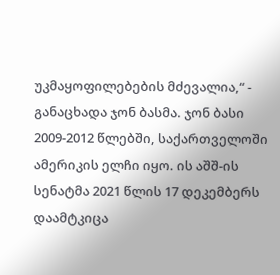უკმაყოფილებების მძევალია,“ - განაცხადა ჯონ ბასმა. ჯონ ბასი 2009-2012 წლებში, საქართველოში ამერიკის ელჩი იყო. ის აშშ-ის სენატმა 2021 წლის 17 დეკემბერს დაამტკიცა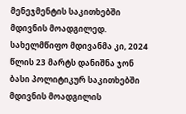მენეჯმენტის საკითხებში მდივნის მოადგილედ. სახელმწიფო მდივანმა კი, 2024 წლის 23 მარტს დანიშნა ჯონ ბასი პოლიტიკურ საკითხებში მდივნის მოადგილის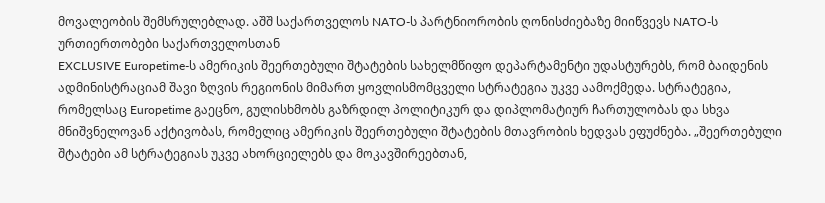მოვალეობის შემსრულებლად. აშშ საქართველოს NATO-ს პარტნიორობის ღონისძიებაზე მიიწვევს NATO-ს ურთიერთობები საქართველოსთან
EXCLUSIVE Europetime-ს ამერიკის შეერთებული შტატების სახელმწიფო დეპარტამენტი უდასტურებს, რომ ბაიდენის ადმინისტრაციამ შავი ზღვის რეგიონის მიმართ ყოვლისმომცველი სტრატეგია უკვე აამოქმედა. სტრატეგია, რომელსაც Europetime გაეცნო, გულისხმობს გაზრდილ პოლიტიკურ და დიპლომატიურ ჩართულობას და სხვა მნიშვნელოვან აქტივობას, რომელიც ამერიკის შეერთებული შტატების მთავრობის ხედვას ეფუძნება. „შეერთებული შტატები ამ სტრატეგიას უკვე ახორციელებს და მოკავშირეებთან,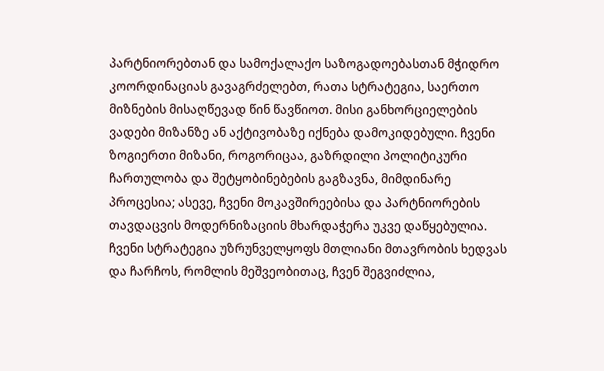პარტნიორებთან და სამოქალაქო საზოგადოებასთან მჭიდრო კოორდინაციას გავაგრძელებთ, რათა სტრატეგია, საერთო მიზნების მისაღწევად წინ წავწიოთ. მისი განხორციელების ვადები მიზანზე ან აქტივობაზე იქნება დამოკიდებული. ჩვენი ზოგიერთი მიზანი, როგორიცაა, გაზრდილი პოლიტიკური ჩართულობა და შეტყობინებების გაგზავნა, მიმდინარე პროცესია; ასევე, ჩვენი მოკავშირეებისა და პარტნიორების თავდაცვის მოდერნიზაციის მხარდაჭერა უკვე დაწყებულია. ჩვენი სტრატეგია უზრუნველყოფს მთლიანი მთავრობის ხედვას და ჩარჩოს, რომლის მეშვეობითაც, ჩვენ შეგვიძლია,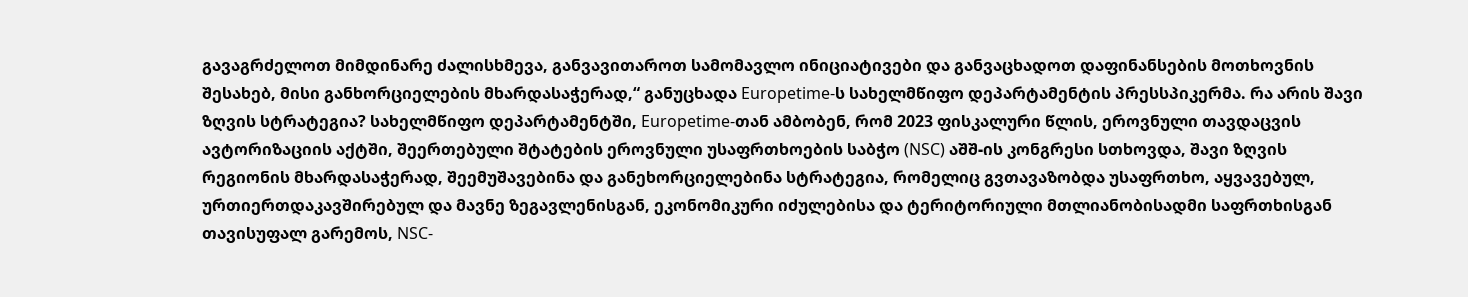გავაგრძელოთ მიმდინარე ძალისხმევა, განვავითაროთ სამომავლო ინიციატივები და განვაცხადოთ დაფინანსების მოთხოვნის შესახებ, მისი განხორციელების მხარდასაჭერად,“ განუცხადა Europetime-ს სახელმწიფო დეპარტამენტის პრესსპიკერმა. რა არის შავი ზღვის სტრატეგია? სახელმწიფო დეპარტამენტში, Europetime-თან ამბობენ, რომ 2023 ფისკალური წლის, ეროვნული თავდაცვის ავტორიზაციის აქტში, შეერთებული შტატების ეროვნული უსაფრთხოების საბჭო (NSC) აშშ-ის კონგრესი სთხოვდა, შავი ზღვის რეგიონის მხარდასაჭერად, შეემუშავებინა და განეხორციელებინა სტრატეგია, რომელიც გვთავაზობდა უსაფრთხო, აყვავებულ, ურთიერთდაკავშირებულ და მავნე ზეგავლენისგან, ეკონომიკური იძულებისა და ტერიტორიული მთლიანობისადმი საფრთხისგან თავისუფალ გარემოს, NSC-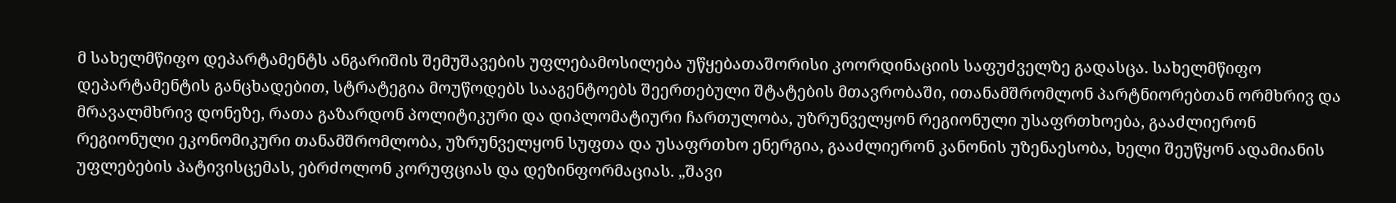მ სახელმწიფო დეპარტამენტს ანგარიშის შემუშავების უფლებამოსილება უწყებათაშორისი კოორდინაციის საფუძველზე გადასცა. სახელმწიფო დეპარტამენტის განცხადებით, სტრატეგია მოუწოდებს სააგენტოებს შეერთებული შტატების მთავრობაში, ითანამშრომლონ პარტნიორებთან ორმხრივ და მრავალმხრივ დონეზე, რათა გაზარდონ პოლიტიკური და დიპლომატიური ჩართულობა, უზრუნველყონ რეგიონული უსაფრთხოება, გააძლიერონ რეგიონული ეკონომიკური თანამშრომლობა, უზრუნველყონ სუფთა და უსაფრთხო ენერგია, გააძლიერონ კანონის უზენაესობა, ხელი შეუწყონ ადამიანის უფლებების პატივისცემას, ებრძოლონ კორუფციას და დეზინფორმაციას. „შავი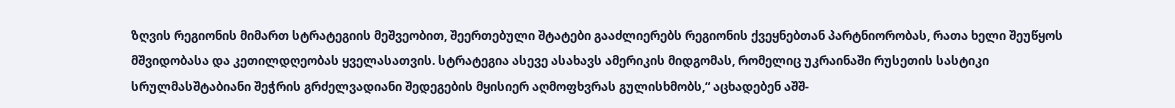ზღვის რეგიონის მიმართ სტრატეგიის მეშვეობით, შეერთებული შტატები გააძლიერებს რეგიონის ქვეყნებთან პარტნიორობას, რათა ხელი შეუწყოს მშვიდობასა და კეთილდღეობას ყველასათვის. სტრატეგია ასევე ასახავს ამერიკის მიდგომას, რომელიც უკრაინაში რუსეთის სასტიკი სრულმასშტაბიანი შეჭრის გრძელვადიანი შედეგების მყისიერ აღმოფხვრას გულისხმობს,“ აცხადებენ აშშ-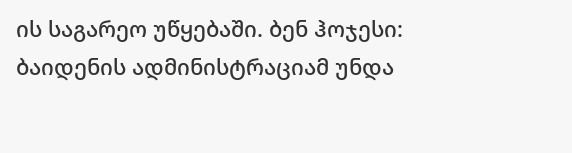ის საგარეო უწყებაში. ბენ ჰოჯესი: ბაიდენის ადმინისტრაციამ უნდა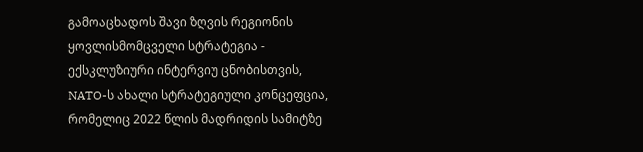გამოაცხადოს შავი ზღვის რეგიონის ყოვლისმომცველი სტრატეგია - ექსკლუზიური ინტერვიუ ცნობისთვის, NATO-ს ახალი სტრატეგიული კონცეფცია, რომელიც 2022 წლის მადრიდის სამიტზე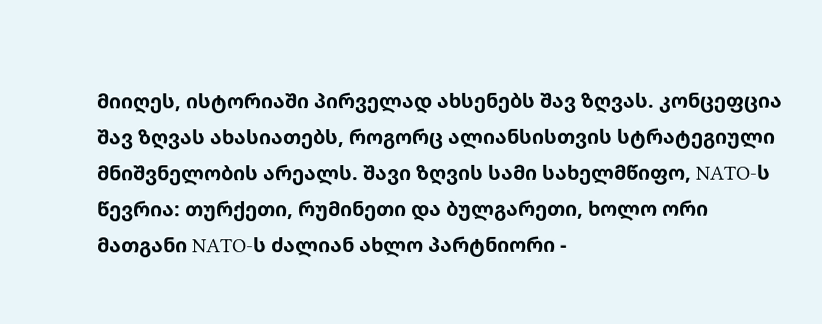მიიღეს, ისტორიაში პირველად ახსენებს შავ ზღვას. კონცეფცია შავ ზღვას ახასიათებს, როგორც ალიანსისთვის სტრატეგიული მნიშვნელობის არეალს. შავი ზღვის სამი სახელმწიფო, NATO-ს წევრია: თურქეთი, რუმინეთი და ბულგარეთი, ხოლო ორი მათგანი NATO-ს ძალიან ახლო პარტნიორი -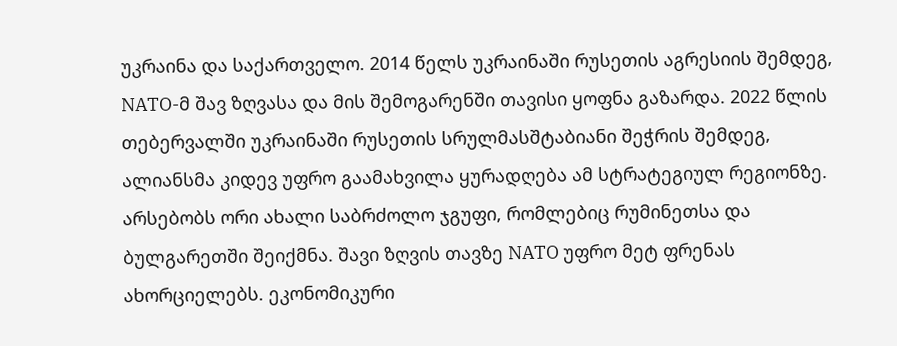უკრაინა და საქართველო. 2014 წელს უკრაინაში რუსეთის აგრესიის შემდეგ, NATO-მ შავ ზღვასა და მის შემოგარენში თავისი ყოფნა გაზარდა. 2022 წლის თებერვალში უკრაინაში რუსეთის სრულმასშტაბიანი შეჭრის შემდეგ, ალიანსმა კიდევ უფრო გაამახვილა ყურადღება ამ სტრატეგიულ რეგიონზე. არსებობს ორი ახალი საბრძოლო ჯგუფი, რომლებიც რუმინეთსა და ბულგარეთში შეიქმნა. შავი ზღვის თავზე NATO უფრო მეტ ფრენას ახორციელებს. ეკონომიკური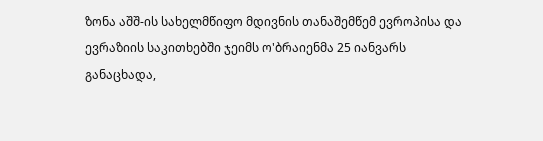ზონა აშშ-ის სახელმწიფო მდივნის თანაშემწემ ევროპისა და ევრაზიის საკითხებში ჯეიმს ო'ბრაიენმა 25 იანვარს განაცხადა,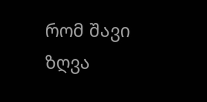რომ შავი ზღვა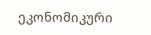ეკონომიკური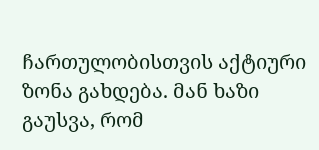ჩართულობისთვის აქტიური ზონა გახდება. მან ხაზი გაუსვა, რომ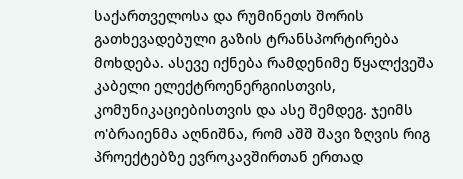საქართველოსა და რუმინეთს შორის გათხევადებული გაზის ტრანსპორტირება მოხდება. ასევე იქნება რამდენიმე წყალქვეშა კაბელი ელექტროენერგიისთვის, კომუნიკაციებისთვის და ასე შემდეგ. ჯეიმს ო'ბრაიენმა აღნიშნა, რომ აშშ შავი ზღვის რიგ პროექტებზე ევროკავშირთან ერთად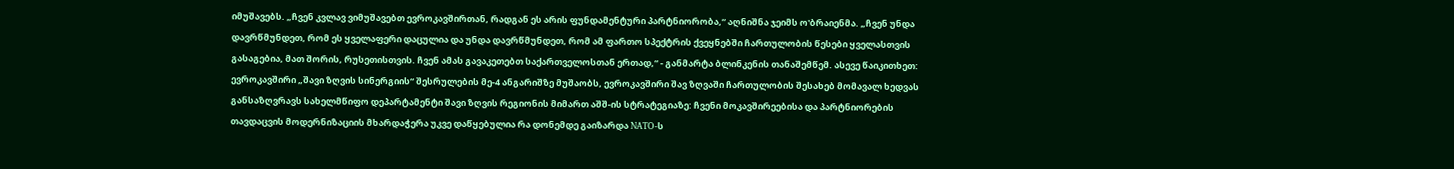იმუშავებს. „ჩვენ კვლავ ვიმუშავებთ ევროკავშირთან, რადგან ეს არის ფუნდამენტური პარტნიორობა,“ აღნიშნა ჯეიმს ო'ბრაიენმა. „ჩვენ უნდა დავრწმუნდეთ, რომ ეს ყველაფერი დაცულია და უნდა დავრწმუნდეთ, რომ ამ ფართო სპექტრის ქვეყნებში ჩართულობის წესები ყველასთვის გასაგებია, მათ შორის, რუსეთისთვის. ჩვენ ამას გავაკეთებთ საქართველოსთან ერთად,“ - განმარტა ბლინკენის თანაშემწემ. ასევე წაიკითხეთ: ევროკავშირი „შავი ზღვის სინერგიის“ შესრულების მე-4 ანგარიშზე მუშაობს, ევროკავშირი შავ ზღვაში ჩართულობის შესახებ მომავალ ხედვას განსაზღვრავს სახელმწიფო დეპარტამენტი შავი ზღვის რეგიონის მიმართ აშშ-ის სტრატეგიაზე: ჩვენი მოკავშირეებისა და პარტნიორების თავდაცვის მოდერნიზაციის მხარდაჭერა უკვე დაწყებულია რა დონემდე გაიზარდა NATO-ს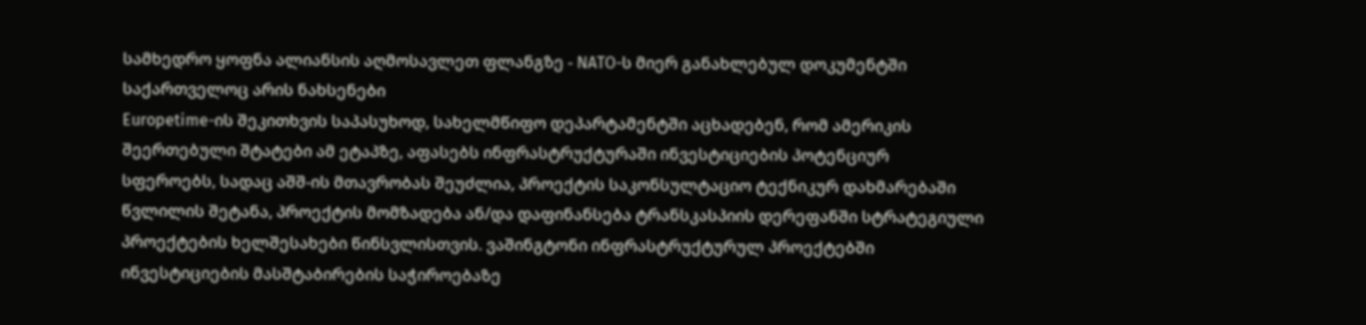სამხედრო ყოფნა ალიანსის აღმოსავლეთ ფლანგზე - NATO-ს მიერ განახლებულ დოკუმენტში საქართველოც არის ნახსენები
Europetime-ის შეკითხვის საპასუხოდ, სახელმწიფო დეპარტამენტში აცხადებენ, რომ ამერიკის შეერთებული შტატები ამ ეტაპზე, აფასებს ინფრასტრუქტურაში ინვესტიციების პოტენციურ სფეროებს, სადაც აშშ-ის მთავრობას შეუძლია, პროექტის საკონსულტაციო ტექნიკურ დახმარებაში წვლილის შეტანა, პროექტის მომზადება ან/და დაფინანსება ტრანსკასპიის დერეფანში სტრატეგიული პროექტების ხელშესახები წინსვლისთვის. ვაშინგტონი ინფრასტრუქტურულ პროექტებში ინვესტიციების მასშტაბირების საჭიროებაზე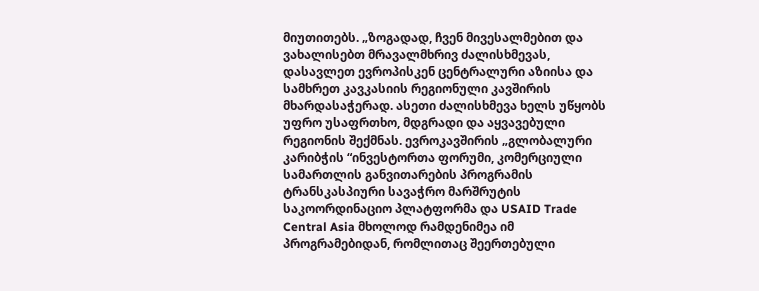მიუთითებს. „ზოგადად, ჩვენ მივესალმებით და ვახალისებთ მრავალმხრივ ძალისხმევას, დასავლეთ ევროპისკენ ცენტრალური აზიისა და სამხრეთ კავკასიის რეგიონული კავშირის მხარდასაჭერად. ასეთი ძალისხმევა ხელს უწყობს უფრო უსაფრთხო, მდგრადი და აყვავებული რეგიონის შექმნას. ევროკავშირის „გლობალური კარიბჭის “ინვესტორთა ფორუმი, კომერციული სამართლის განვითარების პროგრამის ტრანსკასპიური სავაჭრო მარშრუტის საკოორდინაციო პლატფორმა და USAID Trade Central Asia მხოლოდ რამდენიმეა იმ პროგრამებიდან, რომლითაც შეერთებული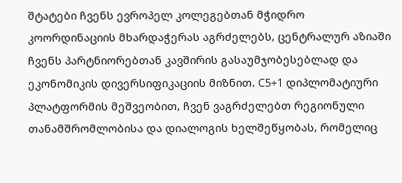შტატები ჩვენს ევროპელ კოლეგებთან მჭიდრო კოორდინაციის მხარდაჭერას აგრძელებს, ცენტრალურ აზიაში ჩვენს პარტნიორებთან კავშირის გასაუმჯობესებლად და ეკონომიკის დივერსიფიკაციის მიზნით. C5+1 დიპლომატიური პლატფორმის მეშვეობით, ჩვენ ვაგრძელებთ რეგიონული თანამშრომლობისა და დიალოგის ხელშეწყობას, რომელიც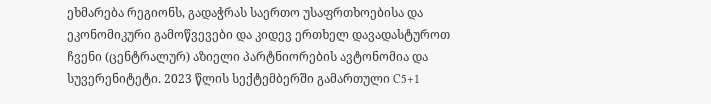ეხმარება რეგიონს, გადაჭრას საერთო უსაფრთხოებისა და ეკონომიკური გამოწვევები და კიდევ ერთხელ დავადასტუროთ ჩვენი (ცენტრალურ) აზიელი პარტნიორების ავტონომია და სუვერენიტეტი. 2023 წლის სექტემბერში გამართული C5+1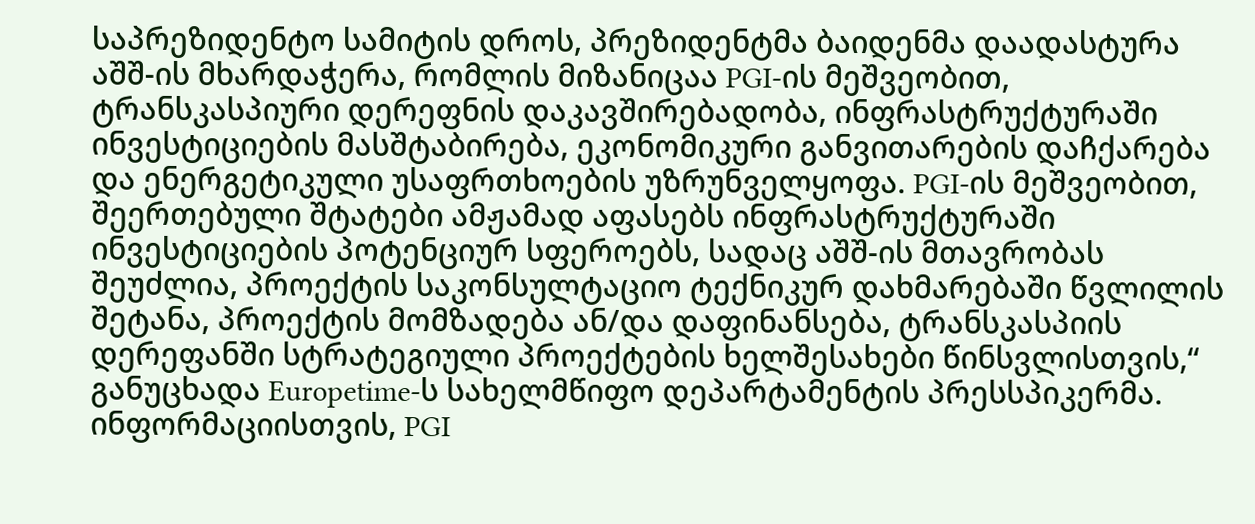საპრეზიდენტო სამიტის დროს, პრეზიდენტმა ბაიდენმა დაადასტურა აშშ-ის მხარდაჭერა, რომლის მიზანიცაა PGI-ის მეშვეობით, ტრანსკასპიური დერეფნის დაკავშირებადობა, ინფრასტრუქტურაში ინვესტიციების მასშტაბირება, ეკონომიკური განვითარების დაჩქარება და ენერგეტიკული უსაფრთხოების უზრუნველყოფა. PGI-ის მეშვეობით, შეერთებული შტატები ამჟამად აფასებს ინფრასტრუქტურაში ინვესტიციების პოტენციურ სფეროებს, სადაც აშშ-ის მთავრობას შეუძლია, პროექტის საკონსულტაციო ტექნიკურ დახმარებაში წვლილის შეტანა, პროექტის მომზადება ან/და დაფინანსება, ტრანსკასპიის დერეფანში სტრატეგიული პროექტების ხელშესახები წინსვლისთვის,“ განუცხადა Europetime-ს სახელმწიფო დეპარტამენტის პრესსპიკერმა. ინფორმაციისთვის, PGI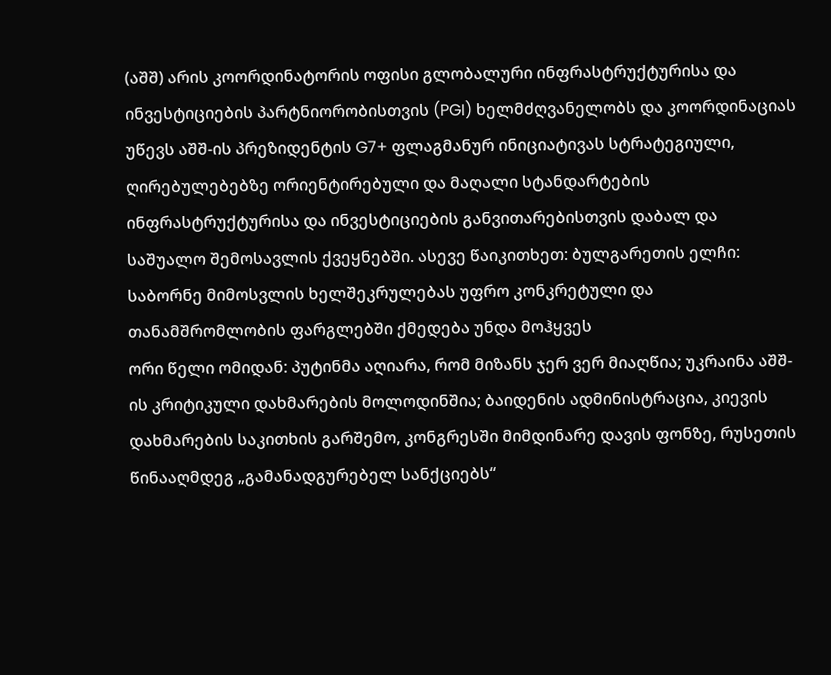(აშშ) არის კოორდინატორის ოფისი გლობალური ინფრასტრუქტურისა და ინვესტიციების პარტნიორობისთვის (PGI) ხელმძღვანელობს და კოორდინაციას უწევს აშშ-ის პრეზიდენტის G7+ ფლაგმანურ ინიციატივას სტრატეგიული, ღირებულებებზე ორიენტირებული და მაღალი სტანდარტების ინფრასტრუქტურისა და ინვესტიციების განვითარებისთვის დაბალ და საშუალო შემოსავლის ქვეყნებში. ასევე წაიკითხეთ: ბულგარეთის ელჩი: საბორნე მიმოსვლის ხელშეკრულებას უფრო კონკრეტული და თანამშრომლობის ფარგლებში ქმედება უნდა მოჰყვეს
ორი წელი ომიდან: პუტინმა აღიარა, რომ მიზანს ჯერ ვერ მიაღწია; უკრაინა აშშ-ის კრიტიკული დახმარების მოლოდინშია; ბაიდენის ადმინისტრაცია, კიევის დახმარების საკითხის გარშემო, კონგრესში მიმდინარე დავის ფონზე, რუსეთის წინააღმდეგ „გამანადგურებელ სანქციებს“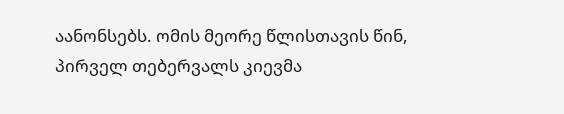აანონსებს. ომის მეორე წლისთავის წინ, პირველ თებერვალს კიევმა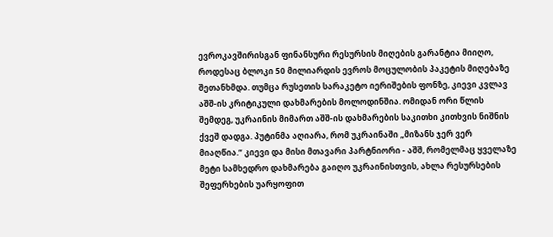ევროკავშირისგან ფინანსური რესურსის მიღების გარანტია მიიღო, როდესაც ბლოკი 50 მილიარდის ევროს მოცულობის პაკეტის მიღებაზე შეთანხმდა. თუმცა რუსეთის სარაკეტო იერიშების ფონზე, კიევი კვლავ აშშ-ის კრიტიკული დახმარების მოლოდინშია. ომიდან ორი წლის შემდეგ, უკრაინის მიმართ აშშ-ის დახმარების საკითხი კითხვის ნიშნის ქვეშ დადგა. პუტინმა აღიარა, რომ უკრაინაში „მიზანს ჯერ ვერ მიაღწია.“ კიევი და მისი მთავარი პარტნიორი - აშშ, რომელმაც ყველაზე მეტი სამხედრო დახმარება გაიღო უკრაინისთვის, ახლა რესურსების შეფერხების უარყოფით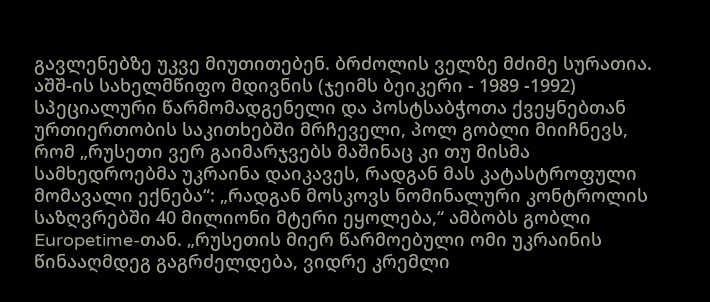გავლენებზე უკვე მიუთითებენ. ბრძოლის ველზე მძიმე სურათია. აშშ-ის სახელმწიფო მდივნის (ჯეიმს ბეიკერი - 1989 -1992) სპეციალური წარმომადგენელი და პოსტსაბჭოთა ქვეყნებთან ურთიერთობის საკითხებში მრჩეველი, პოლ გობლი მიიჩნევს, რომ „რუსეთი ვერ გაიმარჯვებს მაშინაც კი თუ მისმა სამხედროებმა უკრაინა დაიკავეს, რადგან მას კატასტროფული მომავალი ექნება“: „რადგან მოსკოვს ნომინალური კონტროლის საზღვრებში 40 მილიონი მტერი ეყოლება,“ ამბობს გობლი Europetime-თან. „რუსეთის მიერ წარმოებული ომი უკრაინის წინააღმდეგ გაგრძელდება, ვიდრე კრემლი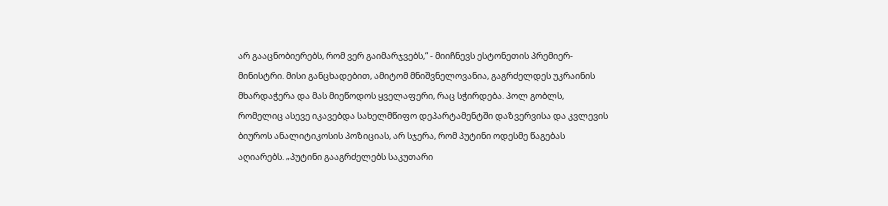არ გააცნობიერებს, რომ ვერ გაიმარჯვებს,“ - მიიჩნევს ესტონეთის პრემიერ-მინისტრი. მისი განცხადებით, ამიტომ მნიშვნელოვანია, გაგრძელდეს უკრაინის მხარდაჭერა და მას მიეწოდოს ყველაფერი, რაც სჭირდება. პოლ გობლს, რომელიც ასევე იკავებდა სახელმწიფო დეპარტამენტში დაზვერვისა და კვლევის ბიუროს ანალიტიკოსის პოზიციას, არ სჯერა, რომ პუტინი ოდესმე წაგებას აღიარებს. „პუტინი გააგრძელებს საკუთარი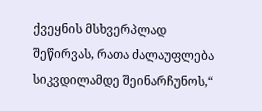ქვეყნის მსხვერპლად შეწირვას, რათა ძალაუფლება სიკვდილამდე შეინარჩუნოს,“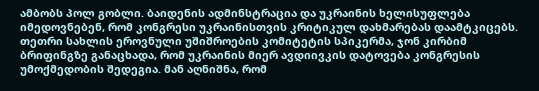ამბობს პოლ გობლი. ბაიდენის ადმინსტრაცია და უკრაინის ხელისუფლება იმედოვნებენ, რომ კონგრესი უკრაინისთვის კრიტიკულ დახმარებას დაამტკიცებს. თეთრი სახლის ეროვნული უშიშროების კომიტეტის სპიკერმა, ჯონ კირბიმ ბრიფინგზე განაცხადა, რომ უკრაინის მიერ ავდიივკის დატოვება კონგრესის უმოქმედობის შედეგია. მან აღნიშნა, რომ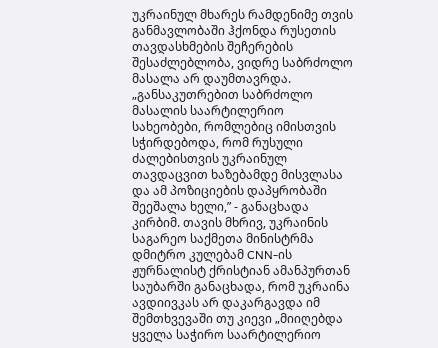უკრაინულ მხარეს რამდენიმე თვის განმავლობაში ჰქონდა რუსეთის თავდასხმების შეჩერების შესაძლებლობა, ვიდრე საბრძოლო მასალა არ დაუმთავრდა. „განსაკუთრებით საბრძოლო მასალის საარტილერიო სახეობები, რომლებიც იმისთვის სჭირდებოდა, რომ რუსული ძალებისთვის უკრაინულ თავდაცვით ხაზებამდე მისვლასა და ამ პოზიციების დაპყრობაში შეეშალა ხელი,” - განაცხადა კირბიმ. თავის მხრივ, უკრაინის საგარეო საქმეთა მინისტრმა დმიტრო კულებამ CNN-ის ჟურნალისტ ქრისტიან ამანპურთან საუბარში განაცხადა, რომ უკრაინა ავდიივკას არ დაკარგავდა იმ შემთხვევაში თუ კიევი „მიიღებდა ყველა საჭირო საარტილერიო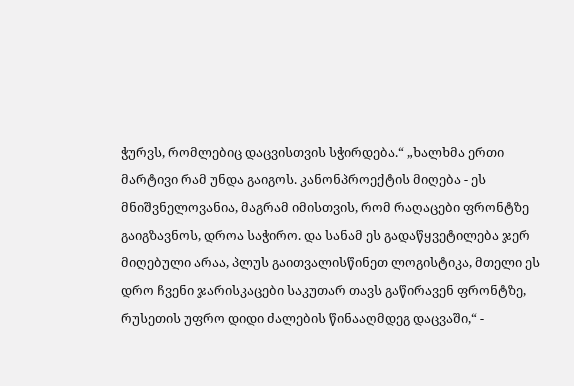ჭურვს, რომლებიც დაცვისთვის სჭირდება.“ „ხალხმა ერთი მარტივი რამ უნდა გაიგოს. კანონპროექტის მიღება - ეს მნიშვნელოვანია, მაგრამ იმისთვის, რომ რაღაცები ფრონტზე გაიგზავნოს, დროა საჭირო. და სანამ ეს გადაწყვეტილება ჯერ მიღებული არაა, პლუს გაითვალისწინეთ ლოგისტიკა, მთელი ეს დრო ჩვენი ჯარისკაცები საკუთარ თავს გაწირავენ ფრონტზე, რუსეთის უფრო დიდი ძალების წინააღმდეგ დაცვაში,“ -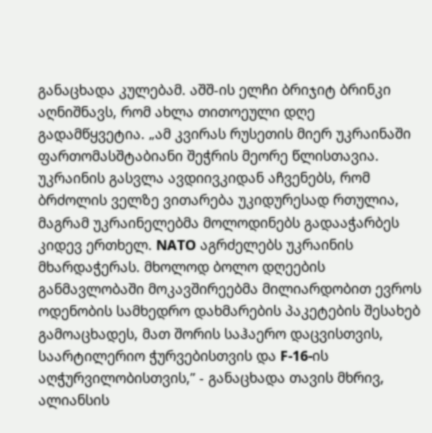განაცხადა კულებამ. აშშ-ის ელჩი ბრიჯიტ ბრინკი აღნიშნავს, რომ ახლა თითოეული დღე გადამწყვეტია. „ამ კვირას რუსეთის მიერ უკრაინაში ფართომასშტაბიანი შეჭრის მეორე წლისთავია. უკრაინის გასვლა ავდიივკიდან აჩვენებს, რომ ბრძოლის ველზე ვითარება უკიდურესად რთულია, მაგრამ უკრაინელებმა მოლოდინებს გადააჭარბეს კიდევ ერთხელ. NATO აგრძელებს უკრაინის მხარდაჭერას. მხოლოდ ბოლო დღეების განმავლობაში მოკავშირეებმა მილიარდობით ევროს ოდენობის სამხედრო დახმარების პაკეტების შესახებ გამოაცხადეს, მათ შორის საჰაერო დაცვისთვის, საარტილერიო ჭურვებისთვის და F-16-ის აღჭურვილობისთვის,” - განაცხადა თავის მხრივ, ალიანსის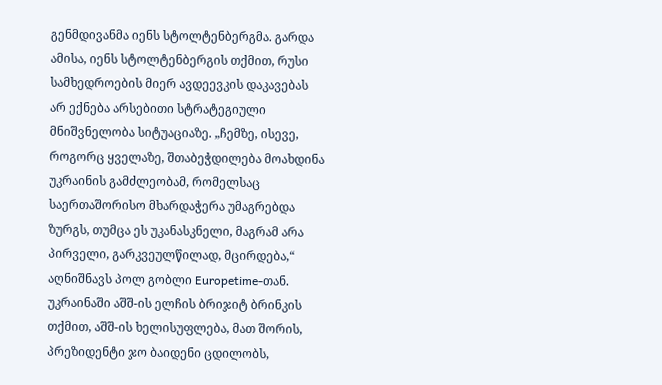გენმდივანმა იენს სტოლტენბერგმა. გარდა ამისა, იენს სტოლტენბერგის თქმით, რუსი სამხედროების მიერ ავდეევკის დაკავებას არ ექნება არსებითი სტრატეგიული მნიშვნელობა სიტუაციაზე. „ჩემზე, ისევე, როგორც ყველაზე, შთაბეჭდილება მოახდინა უკრაინის გამძლეობამ, რომელსაც საერთაშორისო მხარდაჭერა უმაგრებდა ზურგს, თუმცა ეს უკანასკნელი, მაგრამ არა პირველი, გარკვეულწილად, მცირდება,“ აღნიშნავს პოლ გობლი Europetime-თან. უკრაინაში აშშ-ის ელჩის ბრიჯიტ ბრინკის თქმით, აშშ-ის ხელისუფლება, მათ შორის, პრეზიდენტი ჯო ბაიდენი ცდილობს,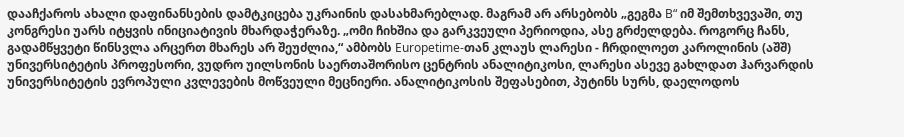დააჩქაროს ახალი დაფინანსების დამტკიცება უკრაინის დასახმარებლად. მაგრამ არ არსებობს „გეგმა B“ იმ შემთხვევაში, თუ კონგრესი უარს იტყვის ინიციატივის მხარდაჭერაზე. „ომი ჩიხშია და გარკვეული პერიოდია, ასე გრძელდება. როგორც ჩანს, გადამწყვეტი წინსვლა არცერთ მხარეს არ შეუძლია,“ ამბობს Europetime-თან კლაუს ლარესი - ჩრდილოეთ კაროლინის (აშშ) უნივერსიტეტის პროფესორი, ვუდრო უილსონის საერთაშორისო ცენტრის ანალიტიკოსი, ლარესი ასევე გახლდათ ჰარვარდის უნივერსიტეტის ევროპული კვლევების მოწვეული მეცნიერი. ანალიტიკოსის შეფასებით, პუტინს სურს, დაელოდოს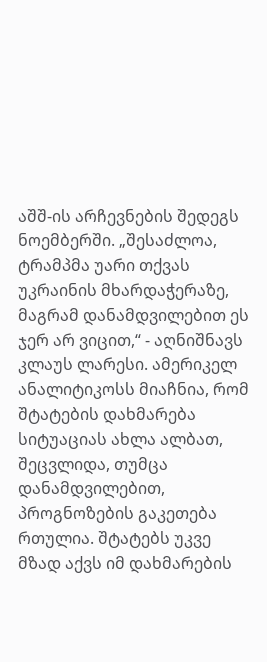აშშ-ის არჩევნების შედეგს ნოემბერში. „შესაძლოა, ტრამპმა უარი თქვას უკრაინის მხარდაჭერაზე, მაგრამ დანამდვილებით ეს ჯერ არ ვიცით,“ - აღნიშნავს კლაუს ლარესი. ამერიკელ ანალიტიკოსს მიაჩნია, რომ შტატების დახმარება სიტუაციას ახლა ალბათ, შეცვლიდა, თუმცა დანამდვილებით, პროგნოზების გაკეთება რთულია. შტატებს უკვე მზად აქვს იმ დახმარების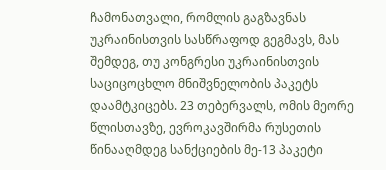ჩამონათვალი, რომლის გაგზავნას უკრაინისთვის სასწრაფოდ გეგმავს, მას შემდეგ, თუ კონგრესი უკრაინისთვის საციცოცხლო მნიშვნელობის პაკეტს დაამტკიცებს. 23 თებერვალს, ომის მეორე წლისთავზე, ევროკავშირმა რუსეთის წინააღმდეგ სანქციების მე-13 პაკეტი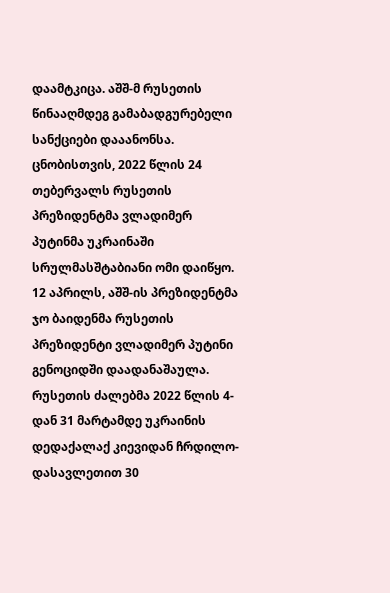დაამტკიცა. აშშ-მ რუსეთის წინააღმდეგ გამაბადგურებელი სანქციები დააანონსა. ცნობისთვის, 2022 წლის 24 თებერვალს რუსეთის პრეზიდენტმა ვლადიმერ პუტინმა უკრაინაში სრულმასშტაბიანი ომი დაიწყო. 12 აპრილს, აშშ-ის პრეზიდენტმა ჯო ბაიდენმა რუსეთის პრეზიდენტი ვლადიმერ პუტინი გენოციდში დაადანაშაულა. რუსეთის ძალებმა 2022 წლის 4-დან 31 მარტამდე უკრაინის დედაქალაქ კიევიდან ჩრდილო-დასავლეთით 30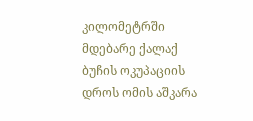კილომეტრში მდებარე ქალაქ ბუჩის ოკუპაციის დროს ომის აშკარა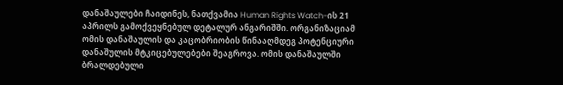დანაშაულები ჩაიდინეს, ნათქვამია Human Rights Watch-ის 21 აპრილს გამოქვეყნებულ დეტალურ ანგარიშში. ორგანიზაციამ ომის დანაშაულის და კაცობრიობის წინააღმდეგ პოტენციური დანაშულის მტკიცებულებები შეაგროვა. ომის დანაშაულში ბრალდებული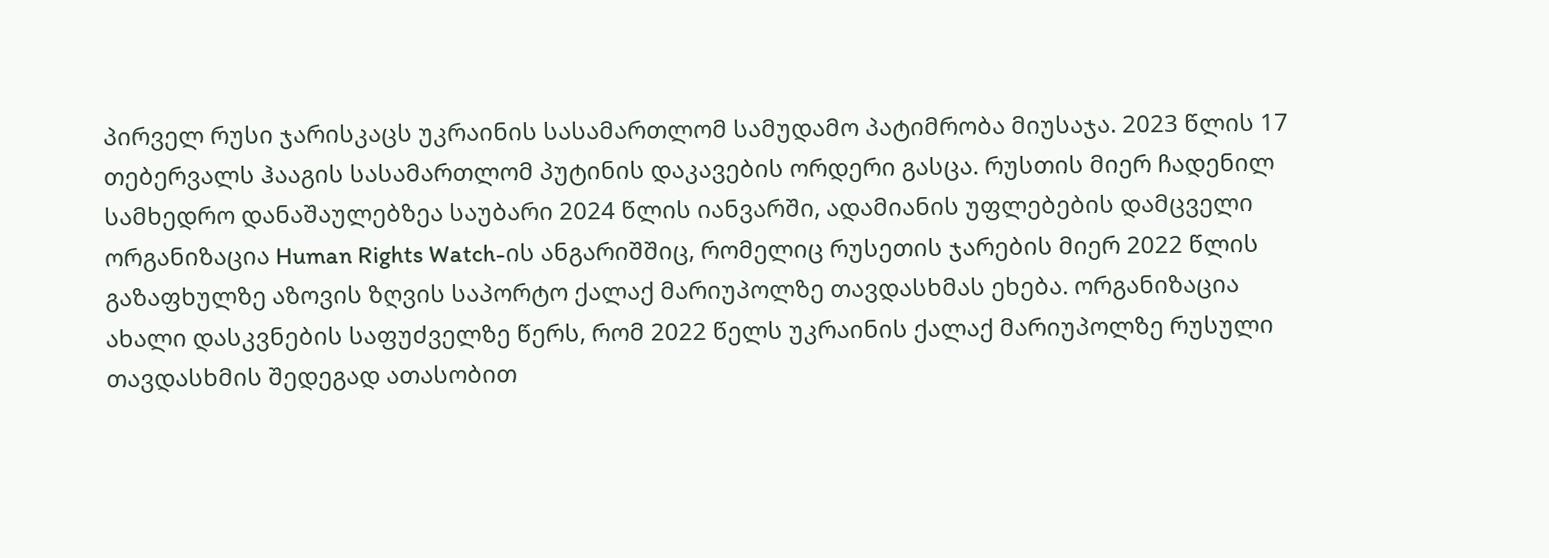პირველ რუსი ჯარისკაცს უკრაინის სასამართლომ სამუდამო პატიმრობა მიუსაჯა. 2023 წლის 17 თებერვალს ჰააგის სასამართლომ პუტინის დაკავების ორდერი გასცა. რუსთის მიერ ჩადენილ სამხედრო დანაშაულებზეა საუბარი 2024 წლის იანვარში, ადამიანის უფლებების დამცველი ორგანიზაცია Human Rights Watch-ის ანგარიშშიც, რომელიც რუსეთის ჯარების მიერ 2022 წლის გაზაფხულზე აზოვის ზღვის საპორტო ქალაქ მარიუპოლზე თავდასხმას ეხება. ორგანიზაცია ახალი დასკვნების საფუძველზე წერს, რომ 2022 წელს უკრაინის ქალაქ მარიუპოლზე რუსული თავდასხმის შედეგად ათასობით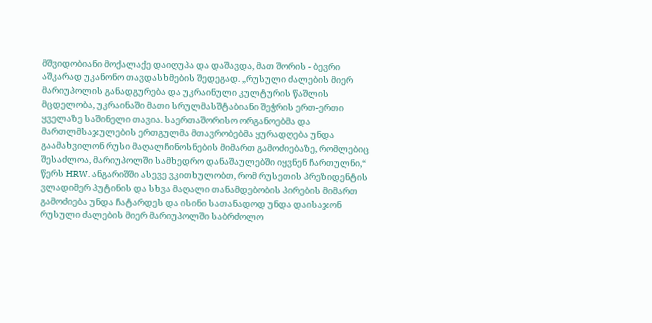მშვიდობიანი მოქალაქე დაიღუპა და დაშავდა, მათ შორის - ბევრი აშკარად უკანონო თავდასხმების შედეგად. „რუსული ძალების მიერ მარიუპოლის განადგურება და უკრაინული კულტურის წაშლის მცდელობა, უკრაინაში მათი სრულმასშტაბიანი შეჭრის ერთ-ერთი ყველაზე საშინელი თავია. საერთაშორისო ორგანოებმა და მართლმსაჯულების ერთგულმა მთავრობებმა ყურადღება უნდა გაამახვილონ რუსი მაღალჩინოსნების მიმართ გამოძიებაზე, რომლებიც შესაძლოა, მარიუპოლში სამხედრო დანაშაულებში იყვნენ ჩართულნი,“ წერს HRW. ანგარიშში ასევე ვკითხულობთ, რომ რუსეთის პრეზიდენტის ვლადიმერ პუტინის და სხვა მაღალი თანამდებობის პირების მიმართ გამოძიება უნდა ჩატარდეს და ისინი სათანადოდ უნდა დაისაჯონ რუსული ძალების მიერ მარიუპოლში საბრძოლო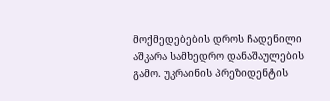მოქმედებების დროს ჩადენილი აშკარა სამხედრო დანაშაულების გამო. უკრაინის პრეზიდენტის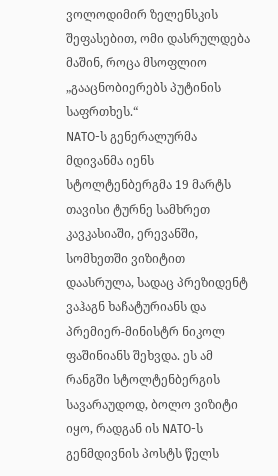ვოლოდიმირ ზელენსკის შეფასებით, ომი დასრულდება მაშინ, როცა მსოფლიო „გააცნობიერებს პუტინის საფრთხეს.“
NATO-ს გენერალურმა მდივანმა იენს სტოლტენბერგმა 19 მარტს თავისი ტურნე სამხრეთ კავკასიაში, ერევანში, სომხეთში ვიზიტით დაასრულა, სადაც პრეზიდენტ ვაჰაგნ ხაჩატურიანს და პრემიერ-მინისტრ ნიკოლ ფაშინიანს შეხვდა. ეს ამ რანგში სტოლტენბერგის სავარაუდოდ, ბოლო ვიზიტი იყო, რადგან ის NATO-ს გენმდივნის პოსტს წელს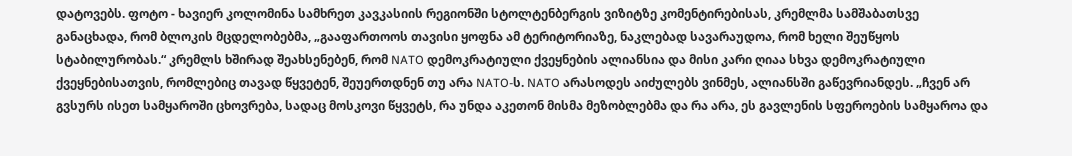დატოვებს. ფოტო - ხავიერ კოლომინა სამხრეთ კავკასიის რეგიონში სტოლტენბერგის ვიზიტზე კომენტირებისას, კრემლმა სამშაბათსვე განაცხადა, რომ ბლოკის მცდელობებმა, „გააფართოოს თავისი ყოფნა ამ ტერიტორიაზე, ნაკლებად სავარაუდოა, რომ ხელი შეუწყოს სტაბილურობას.“ კრემლს ხშირად შეახსენებენ, რომ NATO დემოკრატიული ქვეყნების ალიანსია და მისი კარი ღიაა სხვა დემოკრატიული ქვეყნებისათვის, რომლებიც თავად წყვეტენ, შეუერთდნენ თუ არა NATO-ს. NATO არასოდეს აიძულებს ვინმეს, ალიანსში გაწევრიანდეს. „ჩვენ არ გვსურს ისეთ სამყაროში ცხოვრება, სადაც მოსკოვი წყვეტს, რა უნდა აკეთონ მისმა მეზობლებმა და რა არა, ეს გავლენის სფეროების სამყაროა და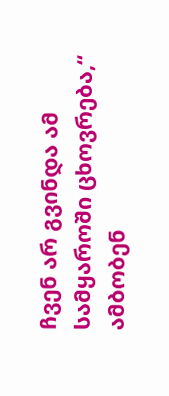ჩვენ არ გვინდა ამ სამყაროში ცხოვრება,“ ამბობენ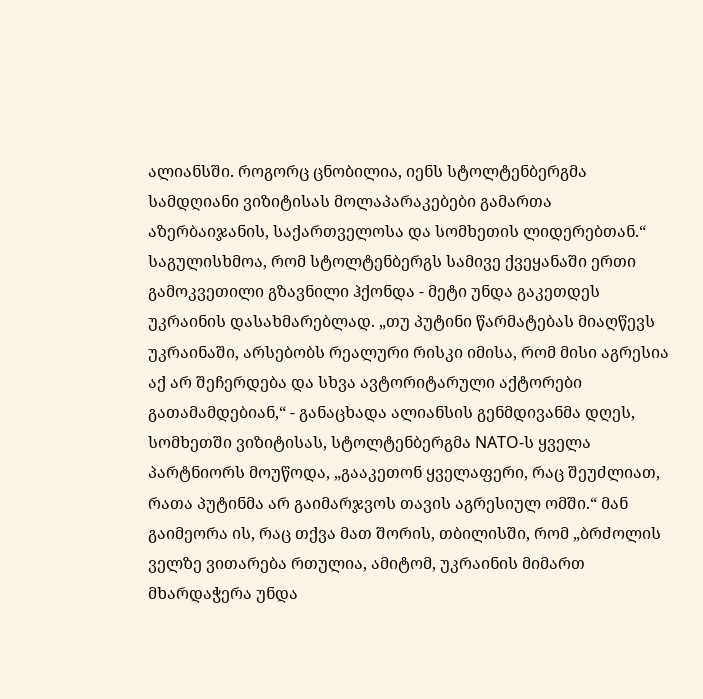ალიანსში. როგორც ცნობილია, იენს სტოლტენბერგმა სამდღიანი ვიზიტისას მოლაპარაკებები გამართა აზერბაიჯანის, საქართველოსა და სომხეთის ლიდერებთან.“ საგულისხმოა, რომ სტოლტენბერგს სამივე ქვეყანაში ერთი გამოკვეთილი გზავნილი ჰქონდა - მეტი უნდა გაკეთდეს უკრაინის დასახმარებლად. „თუ პუტინი წარმატებას მიაღწევს უკრაინაში, არსებობს რეალური რისკი იმისა, რომ მისი აგრესია აქ არ შეჩერდება და სხვა ავტორიტარული აქტორები გათამამდებიან,“ - განაცხადა ალიანსის გენმდივანმა დღეს, სომხეთში ვიზიტისას, სტოლტენბერგმა NATO-ს ყველა პარტნიორს მოუწოდა, „გააკეთონ ყველაფერი, რაც შეუძლიათ, რათა პუტინმა არ გაიმარჯვოს თავის აგრესიულ ომში.“ მან გაიმეორა ის, რაც თქვა მათ შორის, თბილისში, რომ „ბრძოლის ველზე ვითარება რთულია, ამიტომ, უკრაინის მიმართ მხარდაჭერა უნდა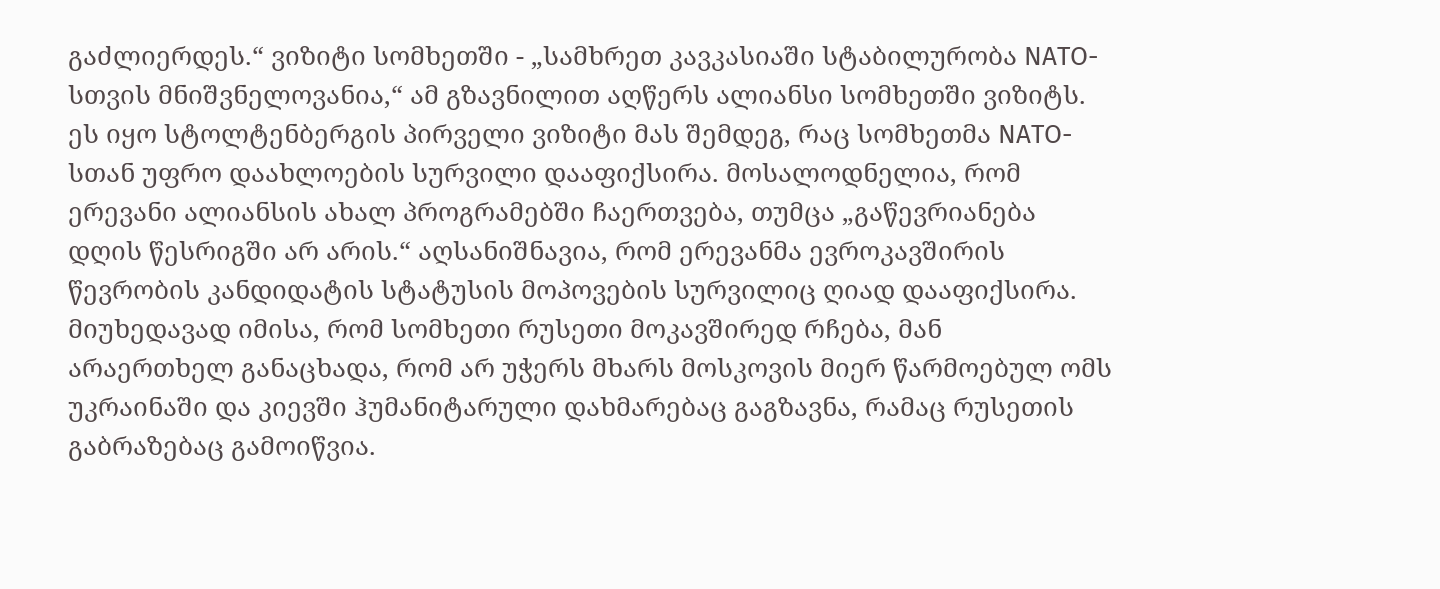გაძლიერდეს.“ ვიზიტი სომხეთში - „სამხრეთ კავკასიაში სტაბილურობა NATO-სთვის მნიშვნელოვანია,“ ამ გზავნილით აღწერს ალიანსი სომხეთში ვიზიტს. ეს იყო სტოლტენბერგის პირველი ვიზიტი მას შემდეგ, რაც სომხეთმა NATO-სთან უფრო დაახლოების სურვილი დააფიქსირა. მოსალოდნელია, რომ ერევანი ალიანსის ახალ პროგრამებში ჩაერთვება, თუმცა „გაწევრიანება დღის წესრიგში არ არის.“ აღსანიშნავია, რომ ერევანმა ევროკავშირის წევრობის კანდიდატის სტატუსის მოპოვების სურვილიც ღიად დააფიქსირა. მიუხედავად იმისა, რომ სომხეთი რუსეთი მოკავშირედ რჩება, მან არაერთხელ განაცხადა, რომ არ უჭერს მხარს მოსკოვის მიერ წარმოებულ ომს უკრაინაში და კიევში ჰუმანიტარული დახმარებაც გაგზავნა, რამაც რუსეთის გაბრაზებაც გამოიწვია.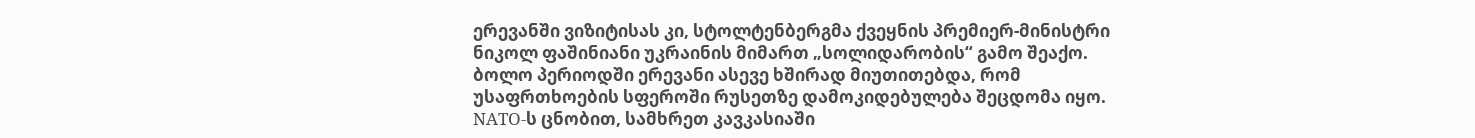ერევანში ვიზიტისას კი, სტოლტენბერგმა ქვეყნის პრემიერ-მინისტრი ნიკოლ ფაშინიანი უკრაინის მიმართ „სოლიდარობის“ გამო შეაქო. ბოლო პერიოდში ერევანი ასევე ხშირად მიუთითებდა, რომ უსაფრთხოების სფეროში რუსეთზე დამოკიდებულება შეცდომა იყო. NATO-ს ცნობით, სამხრეთ კავკასიაში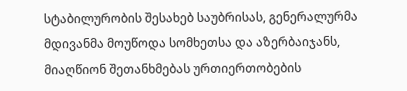სტაბილურობის შესახებ საუბრისას, გენერალურმა მდივანმა მოუწოდა სომხეთსა და აზერბაიჯანს, მიაღწიონ შეთანხმებას ურთიერთობების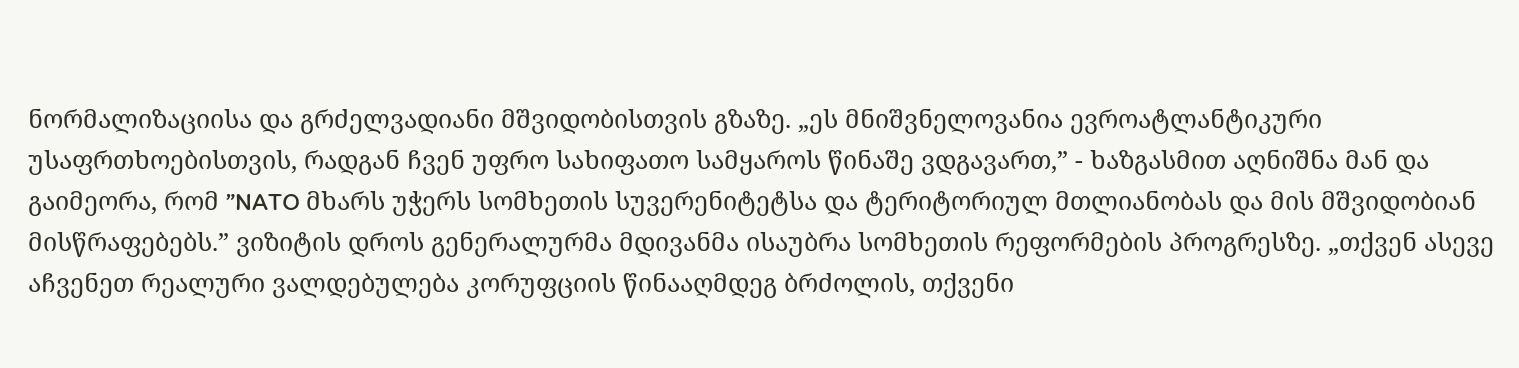ნორმალიზაციისა და გრძელვადიანი მშვიდობისთვის გზაზე. „ეს მნიშვნელოვანია ევროატლანტიკური უსაფრთხოებისთვის, რადგან ჩვენ უფრო სახიფათო სამყაროს წინაშე ვდგავართ,” - ხაზგასმით აღნიშნა მან და გაიმეორა, რომ ”NATO მხარს უჭერს სომხეთის სუვერენიტეტსა და ტერიტორიულ მთლიანობას და მის მშვიდობიან მისწრაფებებს.” ვიზიტის დროს გენერალურმა მდივანმა ისაუბრა სომხეთის რეფორმების პროგრესზე. „თქვენ ასევე აჩვენეთ რეალური ვალდებულება კორუფციის წინააღმდეგ ბრძოლის, თქვენი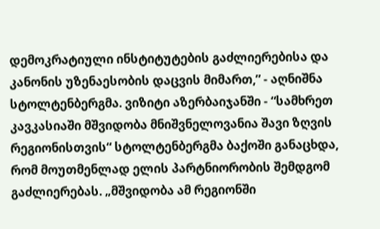დემოკრატიული ინსტიტუტების გაძლიერებისა და კანონის უზენაესობის დაცვის მიმართ,” - აღნიშნა სტოლტენბერგმა. ვიზიტი აზერბაიჯანში - “სამხრეთ კავკასიაში მშვიდობა მნიშვნელოვანია შავი ზღვის რეგიონისთვის“ სტოლტენბერგმა ბაქოში განაცხდა, რომ მოუთმენლად ელის პარტნიორობის შემდგომ გაძლიერებას. „მშვიდობა ამ რეგიონში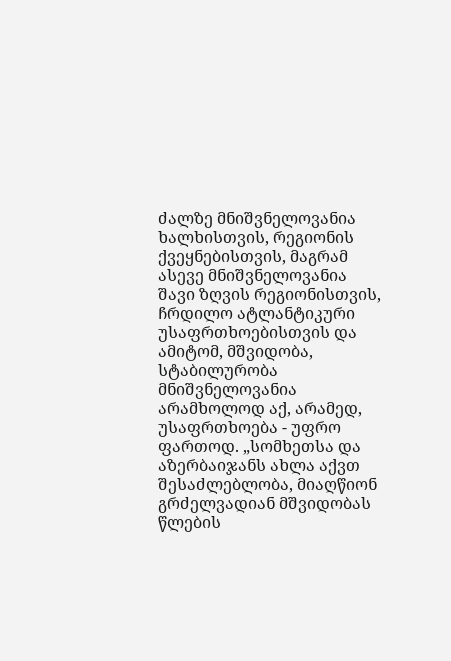ძალზე მნიშვნელოვანია ხალხისთვის, რეგიონის ქვეყნებისთვის, მაგრამ ასევე მნიშვნელოვანია შავი ზღვის რეგიონისთვის, ჩრდილო ატლანტიკური უსაფრთხოებისთვის და ამიტომ, მშვიდობა, სტაბილურობა მნიშვნელოვანია არამხოლოდ აქ, არამედ, უსაფრთხოება - უფრო ფართოდ. „სომხეთსა და აზერბაიჯანს ახლა აქვთ შესაძლებლობა, მიაღწიონ გრძელვადიან მშვიდობას წლების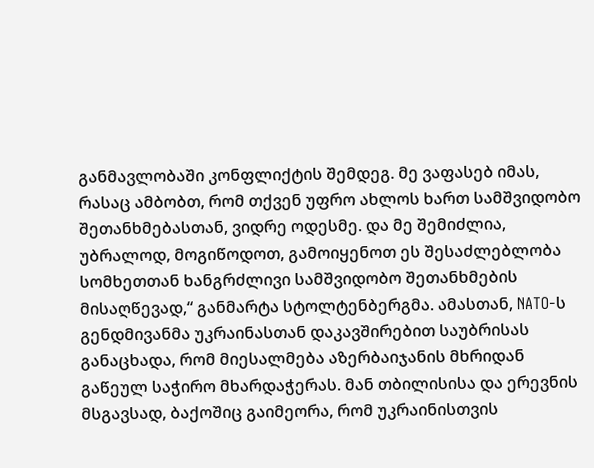განმავლობაში კონფლიქტის შემდეგ. მე ვაფასებ იმას, რასაც ამბობთ, რომ თქვენ უფრო ახლოს ხართ სამშვიდობო შეთანხმებასთან, ვიდრე ოდესმე. და მე შემიძლია, უბრალოდ, მოგიწოდოთ, გამოიყენოთ ეს შესაძლებლობა სომხეთთან ხანგრძლივი სამშვიდობო შეთანხმების მისაღწევად,“ განმარტა სტოლტენბერგმა. ამასთან, NATO-ს გენდმივანმა უკრაინასთან დაკავშირებით საუბრისას განაცხადა, რომ მიესალმება აზერბაიჯანის მხრიდან გაწეულ საჭირო მხარდაჭერას. მან თბილისისა და ერევნის მსგავსად, ბაქოშიც გაიმეორა, რომ უკრაინისთვის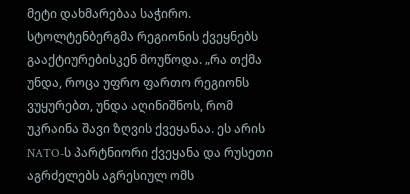მეტი დახმარებაა საჭირო. სტოლტენბერგმა რეგიონის ქვეყნებს გააქტიურებისკენ მოუწოდა. „რა თქმა უნდა, როცა უფრო ფართო რეგიონს ვუყურებთ, უნდა აღინიშნოს, რომ უკრაინა შავი ზღვის ქვეყანაა. ეს არის NATO-ს პარტნიორი ქვეყანა და რუსეთი აგრძელებს აგრესიულ ომს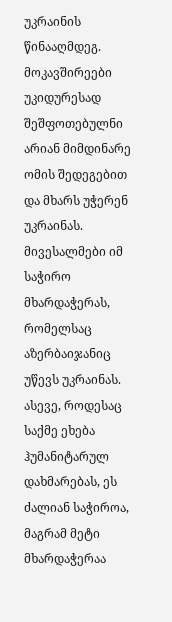უკრაინის წინააღმდეგ. მოკავშირეები უკიდურესად შეშფოთებულნი არიან მიმდინარე ომის შედეგებით და მხარს უჭერენ უკრაინას. მივესალმები იმ საჭირო მხარდაჭერას, რომელსაც აზერბაიჯანიც უწევს უკრაინას. ასევე, როდესაც საქმე ეხება ჰუმანიტარულ დახმარებას, ეს ძალიან საჭიროა, მაგრამ მეტი მხარდაჭერაა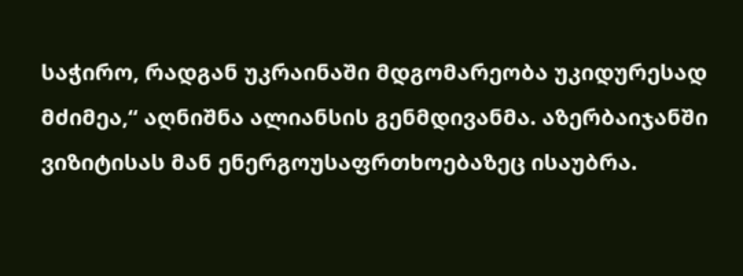საჭირო, რადგან უკრაინაში მდგომარეობა უკიდურესად მძიმეა,“ აღნიშნა ალიანსის გენმდივანმა. აზერბაიჯანში ვიზიტისას მან ენერგოუსაფრთხოებაზეც ისაუბრა.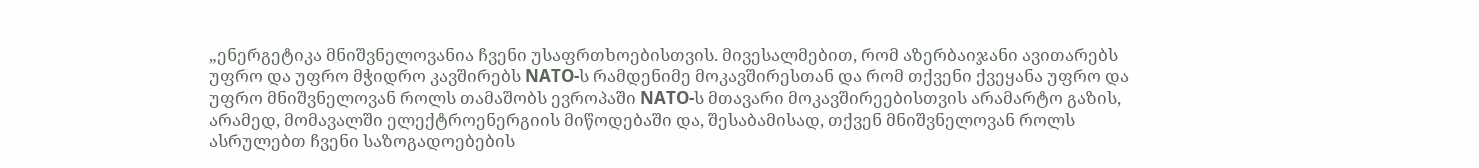„ენერგეტიკა მნიშვნელოვანია ჩვენი უსაფრთხოებისთვის. მივესალმებით, რომ აზერბაიჯანი ავითარებს უფრო და უფრო მჭიდრო კავშირებს NATO-ს რამდენიმე მოკავშირესთან და რომ თქვენი ქვეყანა უფრო და უფრო მნიშვნელოვან როლს თამაშობს ევროპაში NATO-ს მთავარი მოკავშირეებისთვის არამარტო გაზის, არამედ, მომავალში ელექტროენერგიის მიწოდებაში და, შესაბამისად, თქვენ მნიშვნელოვან როლს ასრულებთ ჩვენი საზოგადოებების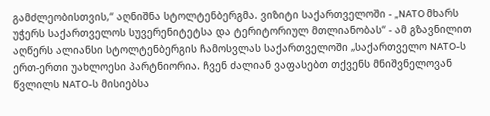გამძლეობისთვის,“ აღნიშნა სტოლტენბერგმა. ვიზიტი საქართველოში - „NATO მხარს უჭერს საქართველოს სუვერენიტეტსა და ტერიტორიულ მთლიანობას“ - ამ გზავნილით აღწერს ალიანსი სტოლტენბერგის ჩამოსვლას საქართველოში „საქართველო NATO-ს ერთ-ერთი უახლოესი პარტნიორია. ჩვენ ძალიან ვაფასებთ თქვენს მნიშვნელოვან წვლილს NATO-ს მისიებსა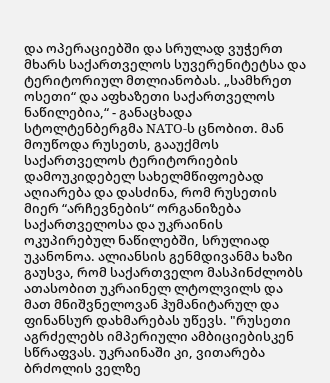და ოპერაციებში და სრულად ვუჭერთ მხარს საქართველოს სუვერენიტეტსა და ტერიტორიულ მთლიანობას. „სამხრეთ ოსეთი“ და აფხაზეთი საქართველოს ნაწილებია,“ - განაცხადა სტოლტენბერგმა NATO-ს ცნობით. მან მოუწოდა რუსეთს, გააუქმოს საქართველოს ტერიტორიების დამოუკიდებელ სახელმწიფოებად აღიარება და დასძინა, რომ რუსეთის მიერ “არჩევნების“ ორგანიზება საქართველოსა და უკრაინის ოკუპირებულ ნაწილებში, სრულიად უკანონოა. ალიანსის გენმდივანმა ხაზი გაუსვა, რომ საქართველო მასპინძლობს ათასობით უკრაინელ ლტოლვილს და მათ მნიშვნელოვან ჰუმანიტარულ და ფინანსურ დახმარებას უწევს. "რუსეთი აგრძელებს იმპერიული ამბიციებისკენ სწრაფვას. უკრაინაში კი, ვითარება ბრძოლის ველზე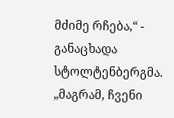მძიმე რჩება,“ - განაცხადა სტოლტენბერგმა. „მაგრამ, ჩვენი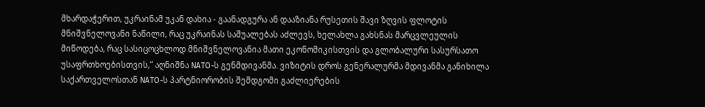მხარდაჭერით, უკრაინამ უკან დახია - გაანადგურა ან დააზიანა რუსეთის შავი ზღვის ფლოტის მნიშვნელოვანი ნაწილი, რაც უკრაინას საშუალებას აძლევს, ხელახლა გახსნას მარცვლეულის მიწოდება, რაც სასიცოცხლოდ მნიშვნელოვანია მათი ეკონომიკისთვის და გლობალური სასურსათო უსაფრთხოებისთვის,“ აღნიშნა NATO-ს გენმდივანმა. ვიზიტის დროს გენერალურმა მდივანმა განიხილა საქართველოსთან NATO-ს პარტნიორობის შემდგომი გაძლიერების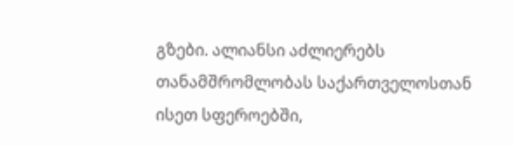გზები. ალიანსი აძლიერებს თანამშრომლობას საქართველოსთან ისეთ სფეროებში,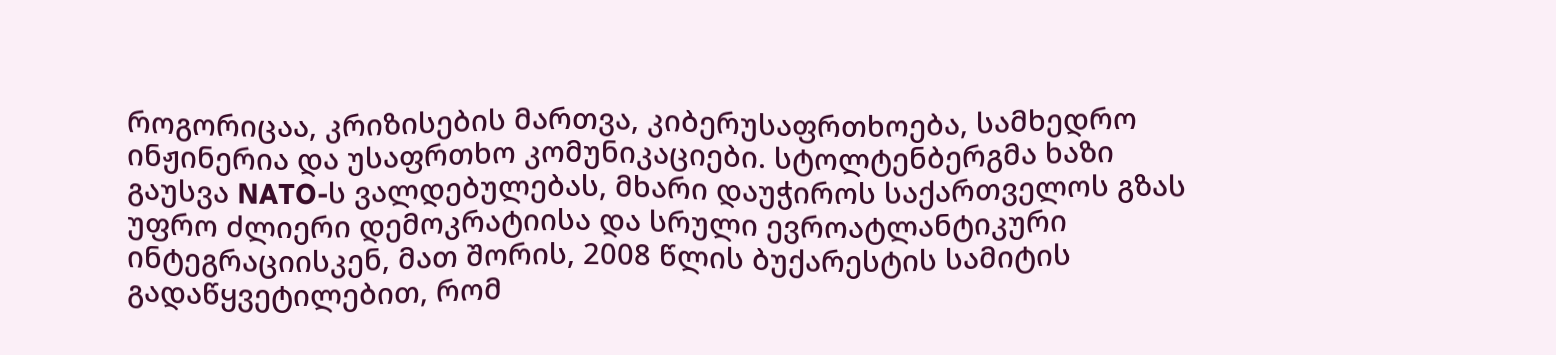როგორიცაა, კრიზისების მართვა, კიბერუსაფრთხოება, სამხედრო ინჟინერია და უსაფრთხო კომუნიკაციები. სტოლტენბერგმა ხაზი გაუსვა NATO-ს ვალდებულებას, მხარი დაუჭიროს საქართველოს გზას უფრო ძლიერი დემოკრატიისა და სრული ევროატლანტიკური ინტეგრაციისკენ, მათ შორის, 2008 წლის ბუქარესტის სამიტის გადაწყვეტილებით, რომ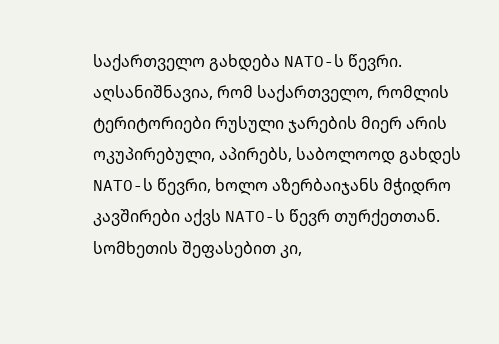საქართველო გახდება NATO-ს წევრი. აღსანიშნავია, რომ საქართველო, რომლის ტერიტორიები რუსული ჯარების მიერ არის ოკუპირებული, აპირებს, საბოლოოდ გახდეს NATO-ს წევრი, ხოლო აზერბაიჯანს მჭიდრო კავშირები აქვს NATO-ს წევრ თურქეთთან. სომხეთის შეფასებით კი,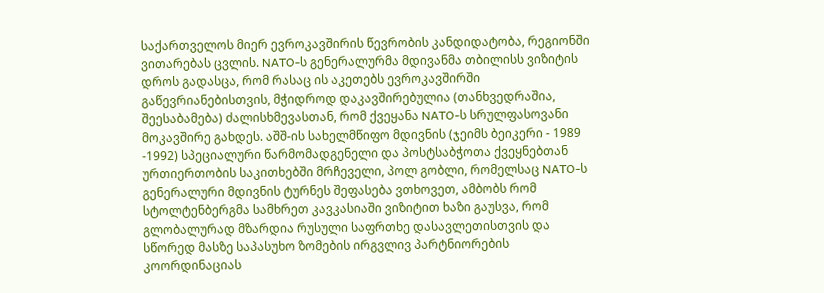საქართველოს მიერ ევროკავშირის წევრობის კანდიდატობა, რეგიონში ვითარებას ცვლის. NATO-ს გენერალურმა მდივანმა თბილისს ვიზიტის დროს გადასცა, რომ რასაც ის აკეთებს ევროკავშირში გაწევრიანებისთვის, მჭიდროდ დაკავშირებულია (თანხვედრაშია, შეესაბამება) ძალისხმევასთან, რომ ქვეყანა NATO-ს სრულფასოვანი მოკავშირე გახდეს. აშშ-ის სახელმწიფო მდივნის (ჯეიმს ბეიკერი - 1989 -1992) სპეციალური წარმომადგენელი და პოსტსაბჭოთა ქვეყნებთან ურთიერთობის საკითხებში მრჩეველი, პოლ გობლი, რომელსაც NATO-ს გენერალური მდივნის ტურნეს შეფასება ვთხოვეთ, ამბობს რომ სტოლტენბერგმა სამხრეთ კავკასიაში ვიზიტით ხაზი გაუსვა, რომ გლობალურად მზარდია რუსული საფრთხე დასავლეთისთვის და სწორედ მასზე საპასუხო ზომების ირგვლივ პარტნიორების კოორდინაციას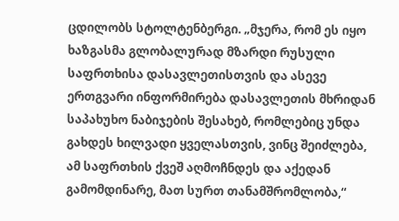ცდილობს სტოლტენბერგი. „მჯერა, რომ ეს იყო ხაზგასმა გლობალურად მზარდი რუსული საფრთხისა დასავლეთისთვის და ასევე ერთგვარი ინფორმირება დასავლეთის მხრიდან საპახუხო ნაბიჯების შესახებ, რომლებიც უნდა გახდეს ხილვადი ყველასთვის, ვინც შეიძლება, ამ საფრთხის ქვეშ აღმოჩნდეს და აქედან გამომდინარე, მათ სურთ თანამშრომლობა,“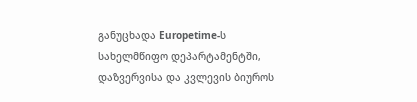განუცხადა Europetime-ს სახელმწიფო დეპარტამენტში, დაზვერვისა და კვლევის ბიუროს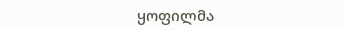ყოფილმა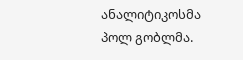ანალიტიკოსმა პოლ გობლმა.